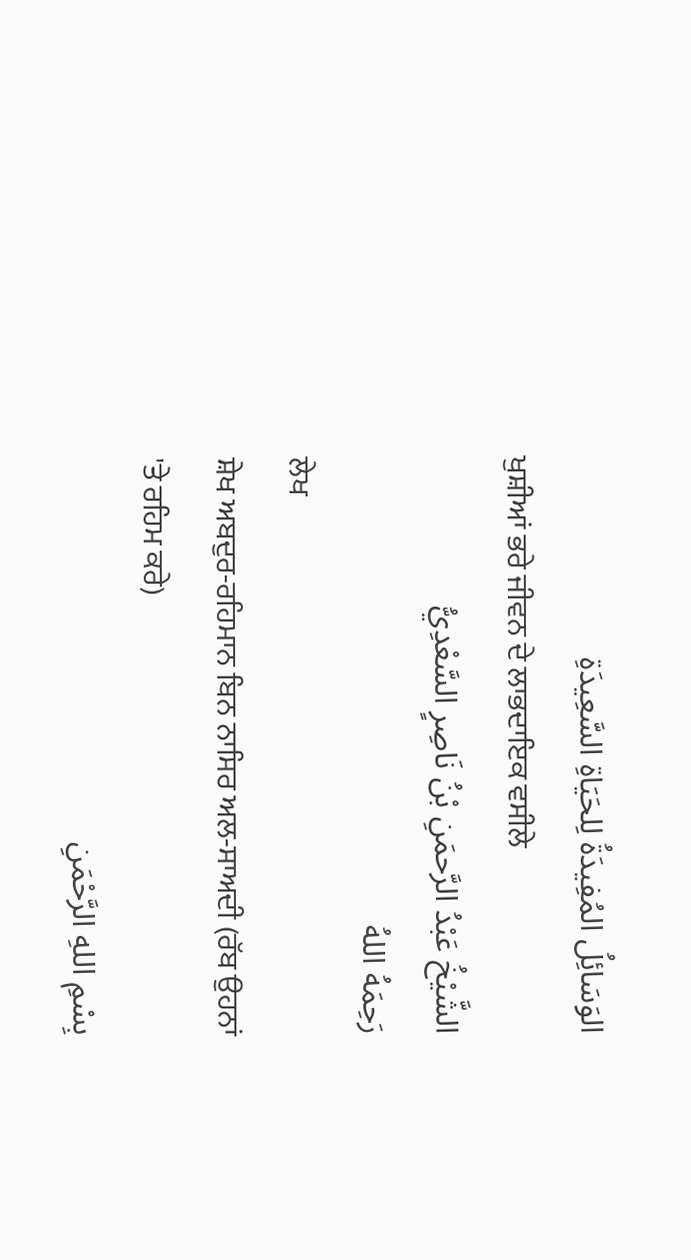الوَسَائِلُ المُفِيدَةُ لِلحَيَاةِ السَّعِيدَةِ
ਖੁਸ਼ੀਆਂ ਭਰੇ ਜੀਵਨ ਦੇ ਲਾਭਦਾਇਕ ਵਸੀਲੇ
الشَّيْخُ عَبْدُ الرَّحمَنِ بْنُ نَاصِرٍ السَّعْدِيُّ
رَحِمَهُ اللهُ
ਲੇਖ
ਸ਼ੇਖ ਅਬਦੁਰ-ਰਹਿਮਾਨ ਬਿਨ ਨਾਸਿਰ ਅਲ-ਸਾਅਦੀ (ਰੱਬ ਉਹਨਾਂ 'ਤੇ ਰਹਿਮ ਕਰੇ)
بِسْمِ اللهِ الرَّحْمَنِ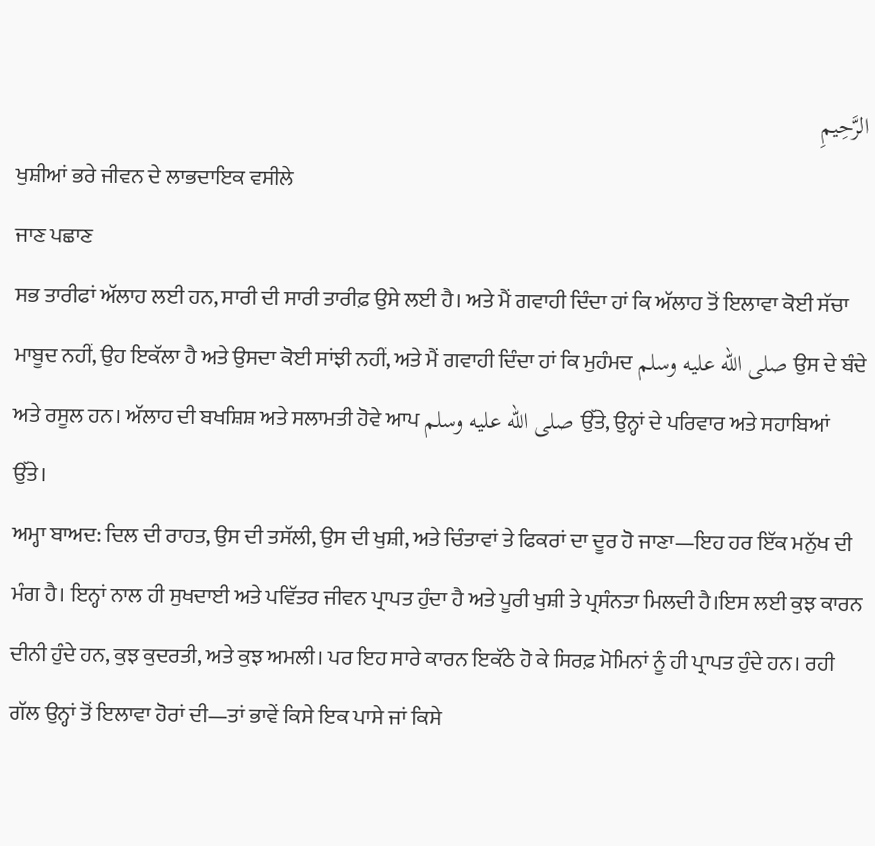الرَّحِيمِ
ਖੁਸ਼ੀਆਂ ਭਰੇ ਜੀਵਨ ਦੇ ਲਾਭਦਾਇਕ ਵਸੀਲੇ
ਜਾਣ ਪਛਾਣ
ਸਭ ਤਾਰੀਫਾਂ ਅੱਲਾਹ ਲਈ ਹਨ, ਸਾਰੀ ਦੀ ਸਾਰੀ ਤਾਰੀਫ਼ ਉਸੇ ਲਈ ਹੈ। ਅਤੇ ਮੈਂ ਗਵਾਹੀ ਦਿੰਦਾ ਹਾਂ ਕਿ ਅੱਲਾਹ ਤੋਂ ਇਲਾਵਾ ਕੋਈ ਸੱਚਾ ਮਾਬੂਦ ਨਹੀਂ, ਉਹ ਇਕੱਲਾ ਹੈ ਅਤੇ ਉਸਦਾ ਕੋਈ ਸਾਂਝੀ ਨਹੀਂ, ਅਤੇ ਮੈਂ ਗਵਾਹੀ ਦਿੰਦਾ ਹਾਂ ਕਿ ਮੁਹੰਮਦ صلى الله عليه وسلم ਉਸ ਦੇ ਬੰਦੇ ਅਤੇ ਰਸੂਲ ਹਨ। ਅੱਲਾਹ ਦੀ ਬਖਸ਼ਿਸ਼ ਅਤੇ ਸਲਾਮਤੀ ਹੋਵੇ ਆਪ صلى الله عليه وسلم ਉੱਤੇ, ਉਨ੍ਹਾਂ ਦੇ ਪਰਿਵਾਰ ਅਤੇ ਸਹਾਬਿਆਂ ਉੱਤੇ।
ਅਮ੍ਹਾ ਬਾਅਦ: ਦਿਲ ਦੀ ਰਾਹਤ, ਉਸ ਦੀ ਤਸੱਲੀ, ਉਸ ਦੀ ਖੁਸ਼ੀ, ਅਤੇ ਚਿੰਤਾਵਾਂ ਤੇ ਫਿਕਰਾਂ ਦਾ ਦੂਰ ਹੋ ਜਾਣਾ—ਇਹ ਹਰ ਇੱਕ ਮਨੁੱਖ ਦੀ ਮੰਗ ਹੈ। ਇਨ੍ਹਾਂ ਨਾਲ ਹੀ ਸੁਖਦਾਈ ਅਤੇ ਪਵਿੱਤਰ ਜੀਵਨ ਪ੍ਰਾਪਤ ਹੁੰਦਾ ਹੈ ਅਤੇ ਪੂਰੀ ਖੁਸ਼ੀ ਤੇ ਪ੍ਰਸੰਨਤਾ ਮਿਲਦੀ ਹੈ।ਇਸ ਲਈ ਕੁਝ ਕਾਰਨ ਦੀਨੀ ਹੁੰਦੇ ਹਨ, ਕੁਝ ਕੁਦਰਤੀ, ਅਤੇ ਕੁਝ ਅਮਲੀ। ਪਰ ਇਹ ਸਾਰੇ ਕਾਰਨ ਇਕੱਠੇ ਹੋ ਕੇ ਸਿਰਫ਼ ਮੋਮਿਨਾਂ ਨੂੰ ਹੀ ਪ੍ਰਾਪਤ ਹੁੰਦੇ ਹਨ। ਰਹੀ ਗੱਲ ਉਨ੍ਹਾਂ ਤੋਂ ਇਲਾਵਾ ਹੋਰਾਂ ਦੀ—ਤਾਂ ਭਾਵੇਂ ਕਿਸੇ ਇਕ ਪਾਸੇ ਜਾਂ ਕਿਸੇ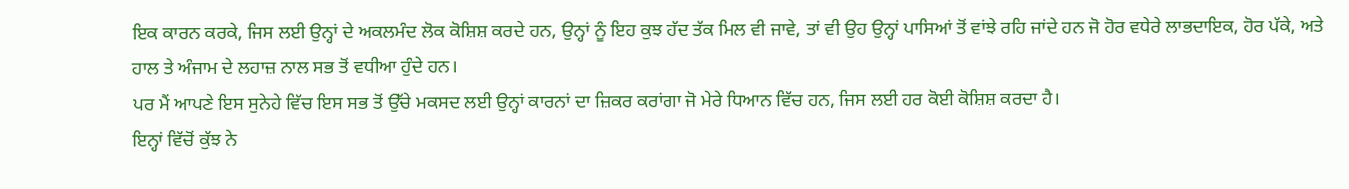ਇਕ ਕਾਰਨ ਕਰਕੇ, ਜਿਸ ਲਈ ਉਨ੍ਹਾਂ ਦੇ ਅਕਲਮੰਦ ਲੋਕ ਕੋਸ਼ਿਸ਼ ਕਰਦੇ ਹਨ, ਉਨ੍ਹਾਂ ਨੂੰ ਇਹ ਕੁਝ ਹੱਦ ਤੱਕ ਮਿਲ ਵੀ ਜਾਵੇ, ਤਾਂ ਵੀ ਉਹ ਉਨ੍ਹਾਂ ਪਾਸਿਆਂ ਤੋਂ ਵਾਂਝੇ ਰਹਿ ਜਾਂਦੇ ਹਨ ਜੋ ਹੋਰ ਵਧੇਰੇ ਲਾਭਦਾਇਕ, ਹੋਰ ਪੱਕੇ, ਅਤੇ ਹਾਲ ਤੇ ਅੰਜਾਮ ਦੇ ਲਹਾਜ਼ ਨਾਲ ਸਭ ਤੋਂ ਵਧੀਆ ਹੁੰਦੇ ਹਨ।
ਪਰ ਮੈਂ ਆਪਣੇ ਇਸ ਸੁਨੇਹੇ ਵਿੱਚ ਇਸ ਸਭ ਤੋਂ ਉੱਚੇ ਮਕਸਦ ਲਈ ਉਨ੍ਹਾਂ ਕਾਰਨਾਂ ਦਾ ਜ਼ਿਕਰ ਕਰਾਂਗਾ ਜੋ ਮੇਰੇ ਧਿਆਨ ਵਿੱਚ ਹਨ, ਜਿਸ ਲਈ ਹਰ ਕੋਈ ਕੋਸ਼ਿਸ਼ ਕਰਦਾ ਹੈ।
ਇਨ੍ਹਾਂ ਵਿੱਚੋਂ ਕੁੱਝ ਨੇ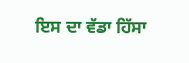ਇਸ ਦਾ ਵੱਡਾ ਹਿੱਸਾ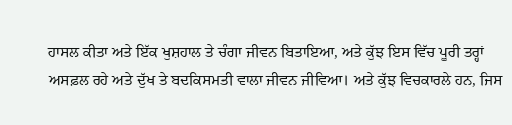ਹਾਸਲ ਕੀਤਾ ਅਤੇ ਇੱਕ ਖੁਸ਼ਹਾਲ ਤੇ ਚੰਗਾ ਜੀਵਨ ਬਿਤਾਇਆ, ਅਤੇ ਕੁੱਝ ਇਸ ਵਿੱਚ ਪੂਰੀ ਤਰ੍ਹਾਂ ਅਸਫ਼ਲ ਰਹੇ ਅਤੇ ਦੁੱਖ ਤੇ ਬਦਕਿਸਮਤੀ ਵਾਲਾ ਜੀਵਨ ਜੀਵਿਆ। ਅਤੇ ਕੁੱਝ ਵਿਚਕਾਰਲੇ ਹਨ, ਜਿਸ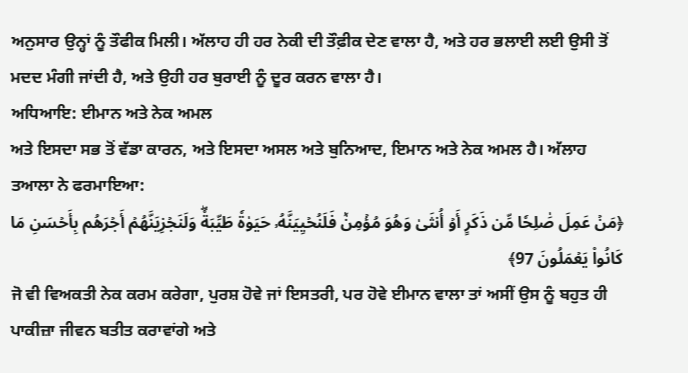ਅਨੁਸਾਰ ਉਨ੍ਹਾਂ ਨੂੰ ਤੌਫੀਕ ਮਿਲੀ। ਅੱਲਾਹ ਹੀ ਹਰ ਨੇਕੀ ਦੀ ਤੌਫ਼ੀਕ ਦੇਣ ਵਾਲਾ ਹੈ, ਅਤੇ ਹਰ ਭਲਾਈ ਲਈ ਉਸੀ ਤੋਂ ਮਦਦ ਮੰਗੀ ਜਾਂਦੀ ਹੈ, ਅਤੇ ਉਹੀ ਹਰ ਬੁਰਾਈ ਨੂੰ ਦੂਰ ਕਰਨ ਵਾਲਾ ਹੈ।
ਅਧਿਆਇ: ਈਮਾਨ ਅਤੇ ਨੇਕ ਅਮਲ
ਅਤੇ ਇਸਦਾ ਸਭ ਤੋਂ ਵੱਡਾ ਕਾਰਨ, ਅਤੇ ਇਸਦਾ ਅਸਲ ਅਤੇ ਬੁਨਿਆਦ, ਇਮਾਨ ਅਤੇ ਨੇਕ ਅਮਲ ਹੈ। ਅੱਲਾਹ ਤਆਲਾ ਨੇ ਫਰਮਾਇਆ:
﴿مَنۡ عَمِلَ صَٰلِحٗا مِّن ذَكَرٍ أَوۡ أُنثَىٰ وَهُوَ مُؤۡمِنٞ فَلَنُحۡيِيَنَّهُۥ حَيَوٰةٗ طَيِّبَةٗۖ وَلَنَجۡزِيَنَّهُمۡ أَجۡرَهُم بِأَحۡسَنِ مَا كَانُواْ يَعۡمَلُونَ 97﴾
ਜੋ ਵੀ ਵਿਅਕਤੀ ਨੇਕ ਕਰਮ ਕਰੇਗਾ, ਪੁਰਸ਼ ਹੋਵੇ ਜਾਂ ਇਸਤਰੀ, ਪਰ ਹੋਵੇ ਈਮਾਨ ਵਾਲਾ ਤਾਂ ਅਸੀਂ ਉਸ ਨੂੰ ਬਹੁਤ ਹੀ ਪਾਕੀਜ਼ਾ ਜੀਵਨ ਬਤੀਤ ਕਰਾਵਾਂਗੇ ਅਤੇ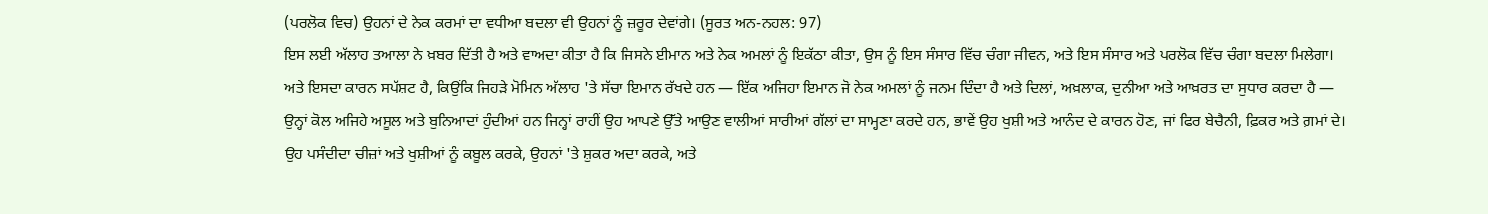(ਪਰਲੋਕ ਵਿਚ) ਉਹਨਾਂ ਦੇ ਨੇਕ ਕਰਮਾਂ ਦਾ ਵਧੀਆ ਬਦਲਾ ਵੀ ਉਹਨਾਂ ਨੂੰ ਜ਼ਰੂਰ ਦੇਵਾਂਗੇ। (ਸੂਰਤ ਅਨ-ਨਹਲ: 97)
ਇਸ ਲਈ ਅੱਲਾਹ ਤਆਲਾ ਨੇ ਖ਼ਬਰ ਦਿੱਤੀ ਹੈ ਅਤੇ ਵਾਅਦਾ ਕੀਤਾ ਹੈ ਕਿ ਜਿਸਨੇ ਈਮਾਨ ਅਤੇ ਨੇਕ ਅਮਲਾਂ ਨੂੰ ਇਕੱਠਾ ਕੀਤਾ, ਉਸ ਨੂੰ ਇਸ ਸੰਸਾਰ ਵਿੱਚ ਚੰਗਾ ਜੀਵਨ, ਅਤੇ ਇਸ ਸੰਸਾਰ ਅਤੇ ਪਰਲੋਕ ਵਿੱਚ ਚੰਗਾ ਬਦਲਾ ਮਿਲੇਗਾ।
ਅਤੇ ਇਸਦਾ ਕਾਰਨ ਸਪੱਸ਼ਟ ਹੈ, ਕਿਉਂਕਿ ਜਿਹੜੇ ਮੋਮਿਨ ਅੱਲਾਹ 'ਤੇ ਸੱਚਾ ਇਮਾਨ ਰੱਖਦੇ ਹਨ — ਇੱਕ ਅਜਿਹਾ ਇਮਾਨ ਜੋ ਨੇਕ ਅਮਲਾਂ ਨੂੰ ਜਨਮ ਦਿੰਦਾ ਹੈ ਅਤੇ ਦਿਲਾਂ, ਅਖ਼ਲਾਕ, ਦੁਨੀਆ ਅਤੇ ਆਖ਼ਰਤ ਦਾ ਸੁਧਾਰ ਕਰਦਾ ਹੈ — ਉਨ੍ਹਾਂ ਕੋਲ ਅਜਿਹੇ ਅਸੂਲ ਅਤੇ ਬੁਨਿਆਦਾਂ ਹੁੰਦੀਆਂ ਹਨ ਜਿਨ੍ਹਾਂ ਰਾਹੀਂ ਉਹ ਆਪਣੇ ਉੱਤੇ ਆਉਣ ਵਾਲੀਆਂ ਸਾਰੀਆਂ ਗੱਲਾਂ ਦਾ ਸਾਮ੍ਹਣਾ ਕਰਦੇ ਹਨ, ਭਾਵੇਂ ਉਹ ਖੁਸ਼ੀ ਅਤੇ ਆਨੰਦ ਦੇ ਕਾਰਨ ਹੋਣ, ਜਾਂ ਫਿਰ ਬੇਚੈਨੀ, ਫ਼ਿਕਰ ਅਤੇ ਗ਼ਮਾਂ ਦੇ।
ਉਹ ਪਸੰਦੀਦਾ ਚੀਜ਼ਾਂ ਅਤੇ ਖੁਸ਼ੀਆਂ ਨੂੰ ਕਬੂਲ ਕਰਕੇ, ਉਹਨਾਂ 'ਤੇ ਸ਼ੁਕਰ ਅਦਾ ਕਰਕੇ, ਅਤੇ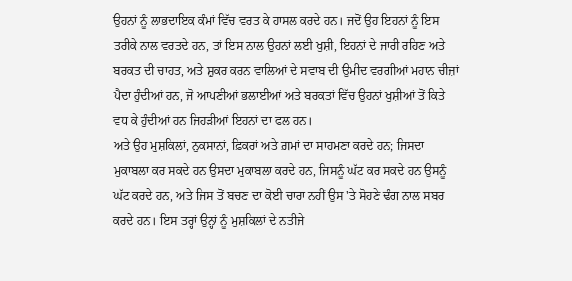ਉਹਨਾਂ ਨੂੰ ਲਾਭਦਾਇਕ ਕੰਮਾਂ ਵਿੱਚ ਵਰਤ ਕੇ ਹਾਸਲ ਕਰਦੇ ਹਨ। ਜਦੋਂ ਉਹ ਇਹਨਾਂ ਨੂੰ ਇਸ ਤਰੀਕੇ ਨਾਲ ਵਰਤਦੇ ਹਨ, ਤਾਂ ਇਸ ਨਾਲ ਉਹਨਾਂ ਲਈ ਖੁਸ਼ੀ, ਇਹਨਾਂ ਦੇ ਜਾਰੀ ਰਹਿਣ ਅਤੇ ਬਰਕਤ ਦੀ ਚਾਹਤ, ਅਤੇ ਸ਼ੁਕਰ ਕਰਨ ਵਾਲਿਆਂ ਦੇ ਸਵਾਬ ਦੀ ਉਮੀਦ ਵਰਗੀਆਂ ਮਹਾਨ ਚੀਜ਼ਾਂ ਪੈਦਾ ਹੁੰਦੀਆਂ ਹਨ, ਜੋ ਆਪਣੀਆਂ ਭਲਾਈਆਂ ਅਤੇ ਬਰਕਤਾਂ ਵਿੱਚ ਉਹਨਾਂ ਖੁਸ਼ੀਆਂ ਤੋਂ ਕਿਤੇ ਵਧ ਕੇ ਹੁੰਦੀਆਂ ਹਨ ਜਿਹੜੀਆਂ ਇਹਨਾਂ ਦਾ ਫਲ ਹਨ।
ਅਤੇ ਉਹ ਮੁਸ਼ਕਿਲਾਂ, ਨੁਕਸਾਨਾਂ, ਫ਼ਿਕਰਾਂ ਅਤੇ ਗ਼ਮਾਂ ਦਾ ਸਾਹਮਣਾ ਕਰਦੇ ਹਨ; ਜਿਸਦਾ ਮੁਕਾਬਲਾ ਕਰ ਸਕਦੇ ਹਨ ਉਸਦਾ ਮੁਕਾਬਲਾ ਕਰਦੇ ਹਨ, ਜਿਸਨੂੰ ਘੱਟ ਕਰ ਸਕਦੇ ਹਨ ਉਸਨੂੰ ਘੱਟ ਕਰਦੇ ਹਨ, ਅਤੇ ਜਿਸ ਤੋਂ ਬਚਣ ਦਾ ਕੋਈ ਚਾਰਾ ਨਹੀਂ ਉਸ 'ਤੇ ਸੋਹਣੇ ਢੰਗ ਨਾਲ ਸਬਰ ਕਰਦੇ ਹਨ। ਇਸ ਤਰ੍ਹਾਂ ਉਨ੍ਹਾਂ ਨੂੰ ਮੁਸ਼ਕਿਲਾਂ ਦੇ ਨਤੀਜੇ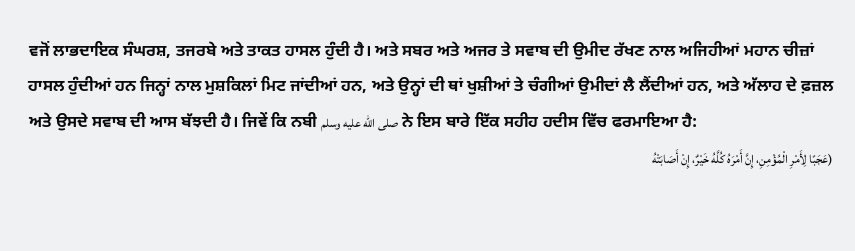ਵਜੋਂ ਲਾਭਦਾਇਕ ਸੰਘਰਸ਼, ਤਜਰਬੇ ਅਤੇ ਤਾਕਤ ਹਾਸਲ ਹੁੰਦੀ ਹੈ। ਅਤੇ ਸਬਰ ਅਤੇ ਅਜਰ ਤੇ ਸਵਾਬ ਦੀ ਉਮੀਦ ਰੱਖਣ ਨਾਲ ਅਜਿਹੀਆਂ ਮਹਾਨ ਚੀਜ਼ਾਂ ਹਾਸਲ ਹੁੰਦੀਆਂ ਹਨ ਜਿਨ੍ਹਾਂ ਨਾਲ ਮੁਸ਼ਕਿਲਾਂ ਮਿਟ ਜਾਂਦੀਆਂ ਹਨ, ਅਤੇ ਉਨ੍ਹਾਂ ਦੀ ਥਾਂ ਖੁਸ਼ੀਆਂ ਤੇ ਚੰਗੀਆਂ ਉਮੀਦਾਂ ਲੈ ਲੈਂਦੀਆਂ ਹਨ, ਅਤੇ ਅੱਲਾਹ ਦੇ ਫ਼ਜ਼ਲ ਅਤੇ ਉਸਦੇ ਸਵਾਬ ਦੀ ਆਸ ਬੱਝਦੀ ਹੈ। ਜਿਵੇਂ ਕਿ ਨਬੀ صلى الله عليه وسلم ਨੇ ਇਸ ਬਾਰੇ ਇੱਕ ਸਹੀਹ ਹਦੀਸ ਵਿੱਚ ਫਰਮਾਇਆ ਹੈ:
(عَجَبًا لِأَمْرِ الْمُؤْمِنِ، إِنَّ أَمْرَهُ كُلَّهُ خَيْرٌ، إِنْ أَصَابَتْهُ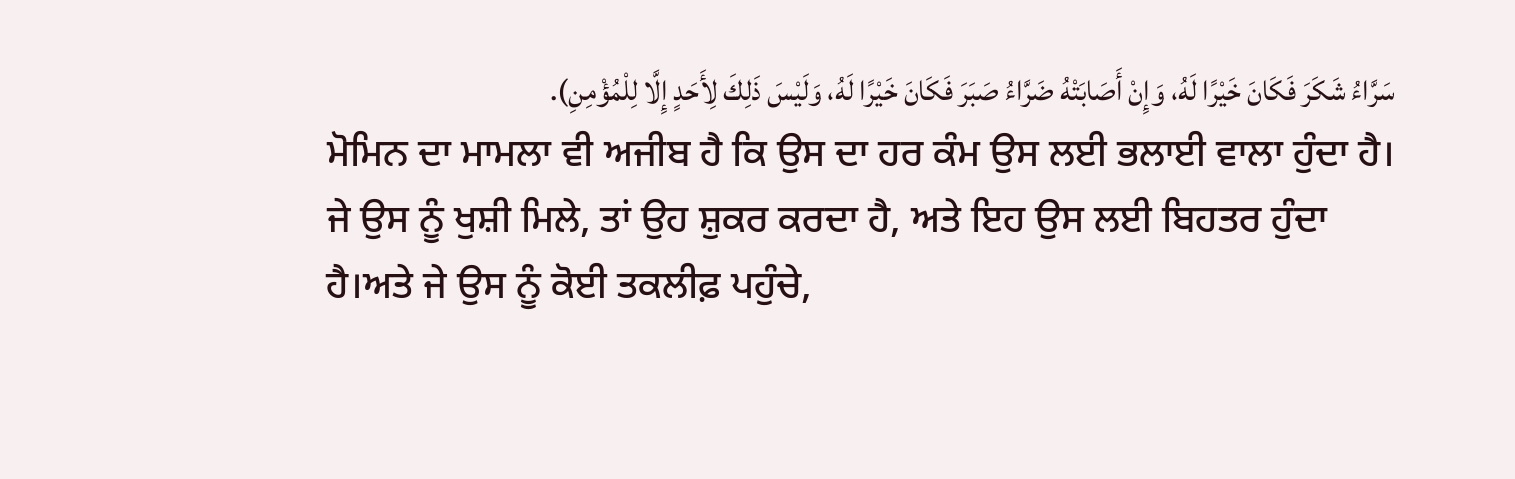سَرَّاءُ شَكَرَ فَكَانَ خَيْرًا لَهُ، وَإِنْ أَصَابَتْهُ ضَرَّاءُ صَبَرَ فَكَانَ خَيْرًا لَهُ، وَلَيْسَ ذَلِكَ لِأَحَدٍ إِلَّا لِلْمُؤْمِنِ).
ਮੋਮਿਨ ਦਾ ਮਾਮਲਾ ਵੀ ਅਜੀਬ ਹੈ ਕਿ ਉਸ ਦਾ ਹਰ ਕੰਮ ਉਸ ਲਈ ਭਲਾਈ ਵਾਲਾ ਹੁੰਦਾ ਹੈ। ਜੇ ਉਸ ਨੂੰ ਖੁਸ਼ੀ ਮਿਲੇ, ਤਾਂ ਉਹ ਸ਼ੁਕਰ ਕਰਦਾ ਹੈ, ਅਤੇ ਇਹ ਉਸ ਲਈ ਬਿਹਤਰ ਹੁੰਦਾ ਹੈ।ਅਤੇ ਜੇ ਉਸ ਨੂੰ ਕੋਈ ਤਕਲੀਫ਼ ਪਹੁੰਚੇ,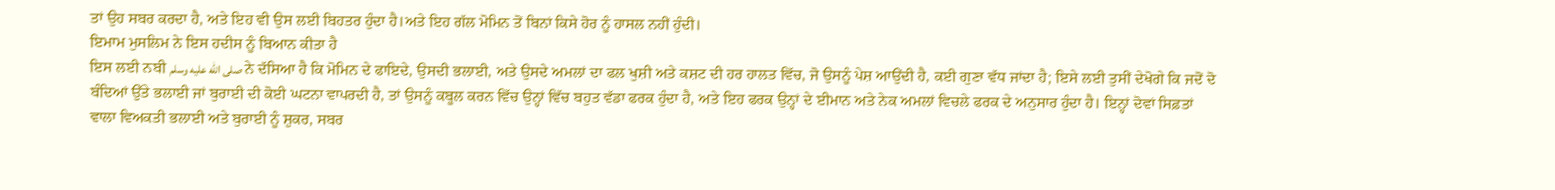ਤਾਂ ਉਹ ਸਬਰ ਕਰਦਾ ਹੈ, ਅਤੇ ਇਹ ਵੀ ਉਸ ਲਈ ਬਿਹਤਰ ਹੁੰਦਾ ਹੈ।ਅਤੇ ਇਹ ਗੱਲ ਮੋਮਿਨ ਤੋਂ ਬਿਨਾਂ ਕਿਸੇ ਹੋਰ ਨੂੰ ਹਾਸਲ ਨਹੀਂ ਹੁੰਦੀ।
ਇਮਾਮ ਮੁਸਲਿਮ ਨੇ ਇਸ ਹਦੀਸ ਨੂੰ ਬਿਆਨ ਕੀਤਾ ਹੈ
ਇਸ ਲਈ ਨਬੀ صلى الله عليه وسلم ਨੇ ਦੱਸਿਆ ਹੈ ਕਿ ਮੋਮਿਨ ਦੇ ਫਾਇਦੇ, ਉਸਦੀ ਭਲਾਈ, ਅਤੇ ਉਸਦੇ ਅਮਲਾਂ ਦਾ ਫਲ ਖੁਸ਼ੀ ਅਤੇ ਕਸ਼ਟ ਦੀ ਹਰ ਹਾਲਤ ਵਿੱਚ, ਜੋ ਉਸਨੂੰ ਪੇਸ਼ ਆਉਂਦੀ ਹੈ, ਕਈ ਗੁਣਾ ਵੱਧ ਜਾਂਦਾ ਹੈ; ਇਸੇ ਲਈ ਤੁਸੀਂ ਦੇਖੋਗੇ ਕਿ ਜਦੋਂ ਦੋ ਬੰਦਿਆਂ ਉੱਤੇ ਭਲਾਈ ਜਾਂ ਬੁਰਾਈ ਦੀ ਕੋਈ ਘਟਨਾ ਵਾਪਰਦੀ ਹੈ, ਤਾਂ ਉਸਨੂੰ ਕਬੂਲ ਕਰਨ ਵਿੱਚ ਉਨ੍ਹਾਂ ਵਿੱਚ ਬਹੁਤ ਵੱਡਾ ਫਰਕ ਹੁੰਦਾ ਹੈ, ਅਤੇ ਇਹ ਫਰਕ ਉਨ੍ਹਾਂ ਦੇ ਈਮਾਨ ਅਤੇ ਨੇਕ ਅਮਲਾਂ ਵਿਚਲੇ ਫਰਕ ਦੇ ਅਨੁਸਾਰ ਹੁੰਦਾ ਹੈ। ਇਨ੍ਹਾਂ ਦੋਵਾਂ ਸਿਫ਼ਤਾਂ ਵਾਲਾ ਵਿਅਕਤੀ ਭਲਾਈ ਅਤੇ ਬੁਰਾਈ ਨੂੰ ਸ਼ੁਕਰ, ਸਬਰ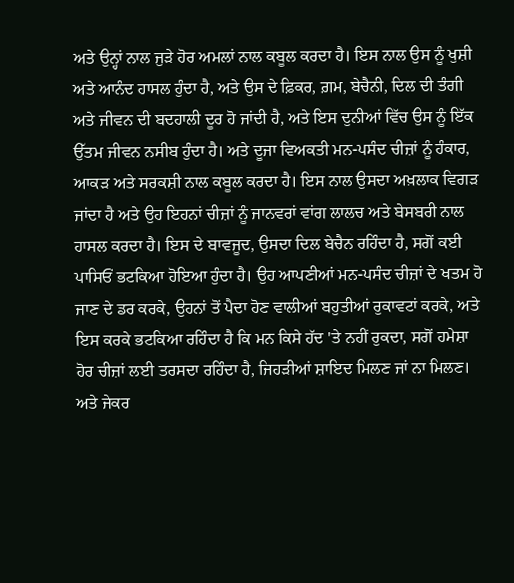ਅਤੇ ਉਨ੍ਹਾਂ ਨਾਲ ਜੁੜੇ ਹੋਰ ਅਮਲਾਂ ਨਾਲ ਕਬੂਲ ਕਰਦਾ ਹੈ। ਇਸ ਨਾਲ ਉਸ ਨੂੰ ਖੁਸ਼ੀ ਅਤੇ ਆਨੰਦ ਹਾਸਲ ਹੁੰਦਾ ਹੈ, ਅਤੇ ਉਸ ਦੇ ਫ਼ਿਕਰ, ਗ਼ਮ, ਬੇਚੈਨੀ, ਦਿਲ ਦੀ ਤੰਗੀ ਅਤੇ ਜੀਵਨ ਦੀ ਬਦਹਾਲੀ ਦੂਰ ਹੋ ਜਾਂਦੀ ਹੈ, ਅਤੇ ਇਸ ਦੁਨੀਆਂ ਵਿੱਚ ਉਸ ਨੂੰ ਇੱਕ ਉੱਤਮ ਜੀਵਨ ਨਸੀਬ ਹੁੰਦਾ ਹੈ। ਅਤੇ ਦੂਜਾ ਵਿਅਕਤੀ ਮਨ-ਪਸੰਦ ਚੀਜ਼ਾਂ ਨੂੰ ਹੰਕਾਰ, ਆਕੜ ਅਤੇ ਸਰਕਸ਼ੀ ਨਾਲ ਕਬੂਲ ਕਰਦਾ ਹੈ। ਇਸ ਨਾਲ ਉਸਦਾ ਅਖ਼ਲਾਕ ਵਿਗੜ ਜਾਂਦਾ ਹੈ ਅਤੇ ਉਹ ਇਹਨਾਂ ਚੀਜ਼ਾਂ ਨੂੰ ਜਾਨਵਰਾਂ ਵਾਂਗ ਲਾਲਚ ਅਤੇ ਬੇਸਬਰੀ ਨਾਲ ਹਾਸਲ ਕਰਦਾ ਹੈ। ਇਸ ਦੇ ਬਾਵਜੂਦ, ਉਸਦਾ ਦਿਲ ਬੇਚੈਨ ਰਹਿੰਦਾ ਹੈ, ਸਗੋਂ ਕਈ ਪਾਸਿਓਂ ਭਟਕਿਆ ਹੋਇਆ ਹੁੰਦਾ ਹੈ। ਉਹ ਆਪਣੀਆਂ ਮਨ-ਪਸੰਦ ਚੀਜ਼ਾਂ ਦੇ ਖਤਮ ਹੋ ਜਾਣ ਦੇ ਡਰ ਕਰਕੇ, ਉਹਨਾਂ ਤੋਂ ਪੈਦਾ ਹੋਣ ਵਾਲੀਆਂ ਬਹੁਤੀਆਂ ਰੁਕਾਵਟਾਂ ਕਰਕੇ, ਅਤੇ ਇਸ ਕਰਕੇ ਭਟਕਿਆ ਰਹਿੰਦਾ ਹੈ ਕਿ ਮਨ ਕਿਸੇ ਹੱਦ 'ਤੇ ਨਹੀਂ ਰੁਕਦਾ, ਸਗੋਂ ਹਮੇਸ਼ਾ ਹੋਰ ਚੀਜ਼ਾਂ ਲਈ ਤਰਸਦਾ ਰਹਿੰਦਾ ਹੈ, ਜਿਹੜੀਆਂ ਸ਼ਾਇਦ ਮਿਲਣ ਜਾਂ ਨਾ ਮਿਲਣ। ਅਤੇ ਜੇਕਰ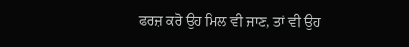ਫਰਜ਼ ਕਰੋ ਉਹ ਮਿਲ ਵੀ ਜਾਣ, ਤਾਂ ਵੀ ਉਹ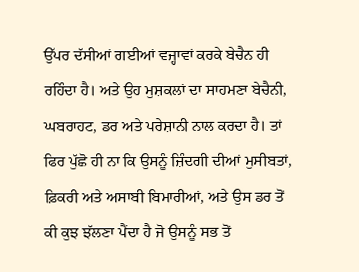ਉੱਪਰ ਦੱਸੀਆਂ ਗਈਆਂ ਵਜ੍ਹਾਵਾਂ ਕਰਕੇ ਬੇਚੈਨ ਹੀ ਰਹਿੰਦਾ ਹੈ। ਅਤੇ ਉਹ ਮੁਸ਼ਕਲਾਂ ਦਾ ਸਾਹਮਣਾ ਬੇਚੈਨੀ, ਘਬਰਾਹਟ, ਡਰ ਅਤੇ ਪਰੇਸ਼ਾਨੀ ਨਾਲ ਕਰਦਾ ਹੈ। ਤਾਂ ਫਿਰ ਪੁੱਛੋ ਹੀ ਨਾ ਕਿ ਉਸਨੂੰ ਜ਼ਿੰਦਗੀ ਦੀਆਂ ਮੁਸੀਬਤਾਂ, ਫ਼ਿਕਰੀ ਅਤੇ ਅਸਾਬੀ ਬਿਮਾਰੀਆਂ, ਅਤੇ ਉਸ ਡਰ ਤੋਂ ਕੀ ਕੁਝ ਝੱਲਣਾ ਪੈਂਦਾ ਹੈ ਜੋ ਉਸਨੂੰ ਸਭ ਤੋਂ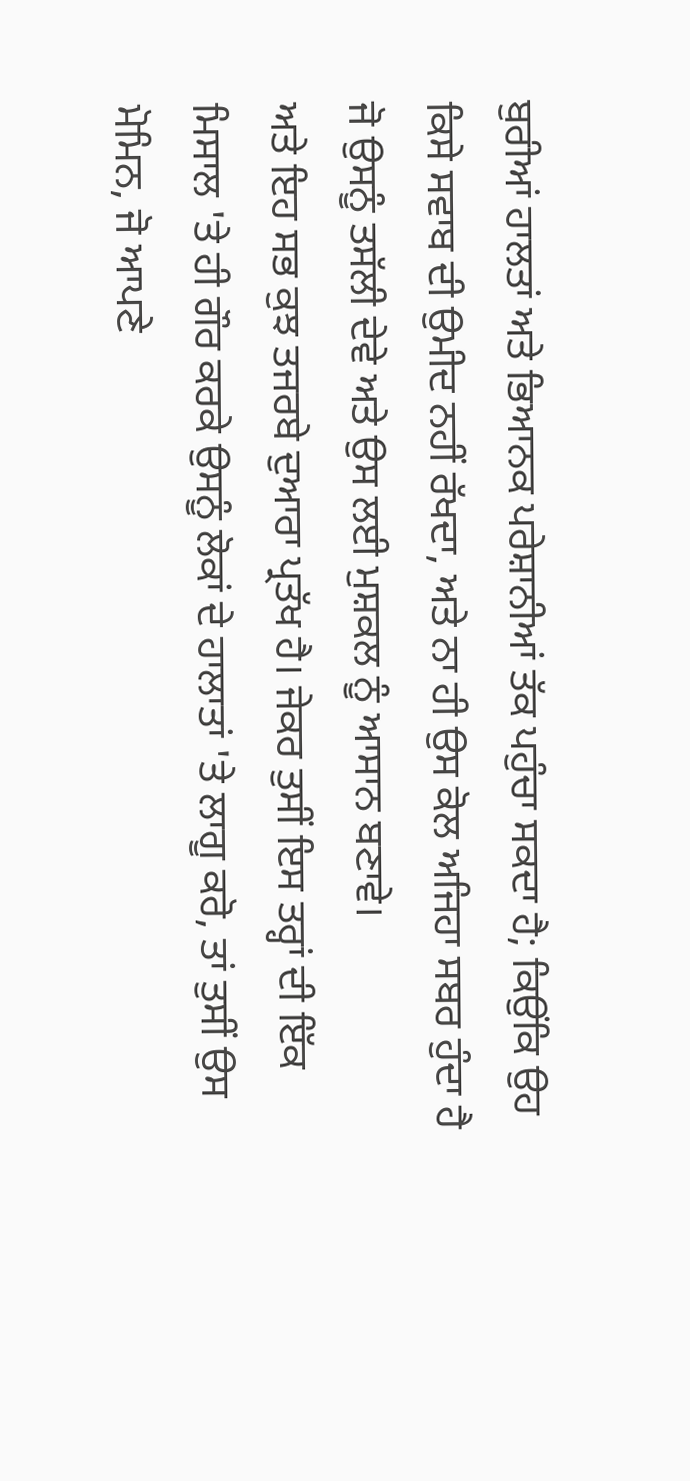ਬੁਰੀਆਂ ਹਾਲਤਾਂ ਅਤੇ ਭਿਆਨਕ ਪਰੇਸ਼ਾਨੀਆਂ ਤੱਕ ਪਹੁੰਚਾ ਸਕਦਾ ਹੈ; ਕਿਉਂਕਿ ਉਹ ਕਿਸੇ ਸਵਾਬ ਦੀ ਉਮੀਦ ਨਹੀਂ ਰੱਖਦਾ, ਅਤੇ ਨਾ ਹੀ ਉਸ ਕੋਲ ਅਜਿਹਾ ਸਬਰ ਹੁੰਦਾ ਹੈ ਜੋ ਉਸਨੂੰ ਤਸੱਲੀ ਦੇਵੇ ਅਤੇ ਉਸ ਲਈ ਮੁਸ਼ਕਲ ਨੂੰ ਆਸਾਨ ਬਣਾਵੇ।
ਅਤੇ ਇਹ ਸਭ ਕੁਝ ਤਜਰਬੇ ਦੁਆਰਾ ਪ੍ਰਤੱਖ ਹੈ। ਜੇਕਰ ਤੁਸੀਂ ਇਸ ਤਰ੍ਹਾਂ ਦੀ ਇੱਕ ਮਿਸਾਲ 'ਤੇ ਹੀ ਗੌਰ ਕਰਕੇ ਉਸਨੂੰ ਲੋਕਾਂ ਦੇ ਹਾਲਾਤਾਂ 'ਤੇ ਲਾਗੂ ਕਰੋ, ਤਾਂ ਤੁਸੀਂ ਉਸ ਮੋਮਿਨ, ਜੋ ਆਪਣੇ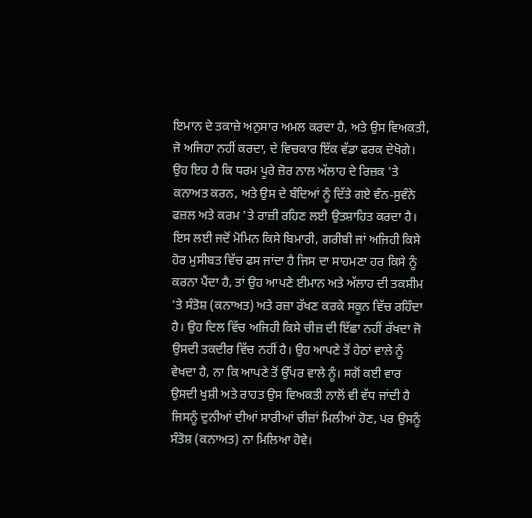ਇਮਾਨ ਦੇ ਤਕਾਜ਼ੇ ਅਨੁਸਾਰ ਅਮਲ ਕਰਦਾ ਹੈ, ਅਤੇ ਉਸ ਵਿਅਕਤੀ, ਜੋ ਅਜਿਹਾ ਨਹੀਂ ਕਰਦਾ, ਦੇ ਵਿਚਕਾਰ ਇੱਕ ਵੱਡਾ ਫਰਕ ਦੇਖੋਗੇ। ਉਹ ਇਹ ਹੈ ਕਿ ਧਰਮ ਪੂਰੇ ਜ਼ੋਰ ਨਾਲ ਅੱਲਾਹ ਦੇ ਰਿਜ਼ਕ 'ਤੇ ਕਨਾਅਤ ਕਰਨ, ਅਤੇ ਉਸ ਦੇ ਬੰਦਿਆਂ ਨੂੰ ਦਿੱਤੇ ਗਏ ਵੰਨ-ਸੁਵੰਨੇ ਫਜ਼ਲ ਅਤੇ ਕਰਮ 'ਤੇ ਰਾਜ਼ੀ ਰਹਿਣ ਲਈ ਉਤਸ਼ਾਹਿਤ ਕਰਦਾ ਹੈ।
ਇਸ ਲਈ ਜਦੋਂ ਮੋਮਿਨ ਕਿਸੇ ਬਿਮਾਰੀ, ਗਰੀਬੀ ਜਾਂ ਅਜਿਹੀ ਕਿਸੇ ਹੋਰ ਮੁਸੀਬਤ ਵਿੱਚ ਫਸ ਜਾਂਦਾ ਹੈ ਜਿਸ ਦਾ ਸਾਹਮਣਾ ਹਰ ਕਿਸੇ ਨੂੰ ਕਰਨਾ ਪੈਂਦਾ ਹੈ, ਤਾਂ ਉਹ ਆਪਣੇ ਈਮਾਨ ਅਤੇ ਅੱਲਾਹ ਦੀ ਤਕਸੀਮ 'ਤੇ ਸੰਤੋਸ਼ (ਕਨਾਅਤ) ਅਤੇ ਰਜ਼ਾ ਰੱਖਣ ਕਰਕੇ ਸਕੂਨ ਵਿੱਚ ਰਹਿੰਦਾ ਹੈ। ਉਹ ਦਿਲ ਵਿੱਚ ਅਜਿਹੀ ਕਿਸੇ ਚੀਜ਼ ਦੀ ਇੱਛਾ ਨਹੀਂ ਰੱਖਦਾ ਜੋ ਉਸਦੀ ਤਕਦੀਰ ਵਿੱਚ ਨਹੀਂ ਹੈ। ਉਹ ਆਪਣੇ ਤੋਂ ਹੇਠਾਂ ਵਾਲੇ ਨੂੰ ਵੇਖਦਾ ਹੈ, ਨਾ ਕਿ ਆਪਣੇ ਤੋਂ ਉੱਪਰ ਵਾਲੇ ਨੂੰ। ਸਗੋਂ ਕਈ ਵਾਰ ਉਸਦੀ ਖੁਸ਼ੀ ਅਤੇ ਰਾਹਤ ਉਸ ਵਿਅਕਤੀ ਨਾਲੋਂ ਵੀ ਵੱਧ ਜਾਂਦੀ ਹੈ ਜਿਸਨੂੰ ਦੁਨੀਆਂ ਦੀਆਂ ਸਾਰੀਆਂ ਚੀਜ਼ਾਂ ਮਿਲੀਆਂ ਹੋਣ, ਪਰ ਉਸਨੂੰ ਸੰਤੋਸ਼ (ਕਨਾਅਤ) ਨਾ ਮਿਲਿਆ ਹੋਵੇ।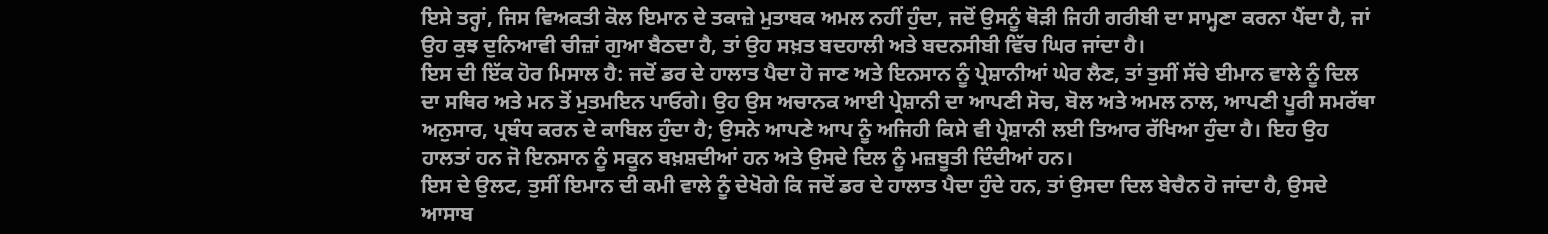ਇਸੇ ਤਰ੍ਹਾਂ, ਜਿਸ ਵਿਅਕਤੀ ਕੋਲ ਇਮਾਨ ਦੇ ਤਕਾਜ਼ੇ ਮੁਤਾਬਕ ਅਮਲ ਨਹੀਂ ਹੁੰਦਾ, ਜਦੋਂ ਉਸਨੂੰ ਥੋੜੀ ਜਿਹੀ ਗਰੀਬੀ ਦਾ ਸਾਮ੍ਹਣਾ ਕਰਨਾ ਪੈਂਦਾ ਹੈ, ਜਾਂ ਉਹ ਕੁਝ ਦੁਨਿਆਵੀ ਚੀਜ਼ਾਂ ਗੁਆ ਬੈਠਦਾ ਹੈ, ਤਾਂ ਉਹ ਸਖ਼ਤ ਬਦਹਾਲੀ ਅਤੇ ਬਦਨਸੀਬੀ ਵਿੱਚ ਘਿਰ ਜਾਂਦਾ ਹੈ।
ਇਸ ਦੀ ਇੱਕ ਹੋਰ ਮਿਸਾਲ ਹੈ: ਜਦੋਂ ਡਰ ਦੇ ਹਾਲਾਤ ਪੈਦਾ ਹੋ ਜਾਣ ਅਤੇ ਇਨਸਾਨ ਨੂੰ ਪ੍ਰੇਸ਼ਾਨੀਆਂ ਘੇਰ ਲੈਣ, ਤਾਂ ਤੁਸੀਂ ਸੱਚੇ ਈਮਾਨ ਵਾਲੇ ਨੂੰ ਦਿਲ ਦਾ ਸਥਿਰ ਅਤੇ ਮਨ ਤੋਂ ਮੁਤਮਇਨ ਪਾਓਗੇ। ਉਹ ਉਸ ਅਚਾਨਕ ਆਈ ਪ੍ਰੇਸ਼ਾਨੀ ਦਾ ਆਪਣੀ ਸੋਚ, ਬੋਲ ਅਤੇ ਅਮਲ ਨਾਲ, ਆਪਣੀ ਪੂਰੀ ਸਮਰੱਥਾ ਅਨੁਸਾਰ, ਪ੍ਰਬੰਧ ਕਰਨ ਦੇ ਕਾਬਿਲ ਹੁੰਦਾ ਹੈ; ਉਸਨੇ ਆਪਣੇ ਆਪ ਨੂੰ ਅਜਿਹੀ ਕਿਸੇ ਵੀ ਪ੍ਰੇਸ਼ਾਨੀ ਲਈ ਤਿਆਰ ਰੱਖਿਆ ਹੁੰਦਾ ਹੈ। ਇਹ ਉਹ ਹਾਲਤਾਂ ਹਨ ਜੋ ਇਨਸਾਨ ਨੂੰ ਸਕੂਨ ਬਖ਼ਸ਼ਦੀਆਂ ਹਨ ਅਤੇ ਉਸਦੇ ਦਿਲ ਨੂੰ ਮਜ਼ਬੂਤੀ ਦਿੰਦੀਆਂ ਹਨ।
ਇਸ ਦੇ ਉਲਟ, ਤੁਸੀਂ ਇਮਾਨ ਦੀ ਕਮੀ ਵਾਲੇ ਨੂੰ ਦੇਖੋਗੇ ਕਿ ਜਦੋਂ ਡਰ ਦੇ ਹਾਲਾਤ ਪੈਦਾ ਹੁੰਦੇ ਹਨ, ਤਾਂ ਉਸਦਾ ਦਿਲ ਬੇਚੈਨ ਹੋ ਜਾਂਦਾ ਹੈ, ਉਸਦੇ ਆਸਾਬ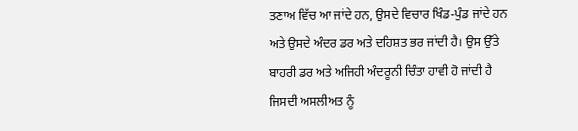ਤਣਾਅ ਵਿੱਚ ਆ ਜਾਂਦੇ ਹਨ, ਉਸਦੇ ਵਿਚਾਰ ਖਿੰਡ-ਪੁੰਡ ਜਾਂਦੇ ਹਨ ਅਤੇ ਉਸਦੇ ਅੰਦਰ ਡਰ ਅਤੇ ਦਹਿਸ਼ਤ ਭਰ ਜਾਂਦੀ ਹੈ। ਉਸ ਉੱਤੇ ਬਾਹਰੀ ਡਰ ਅਤੇ ਅਜਿਹੀ ਅੰਦਰੂਨੀ ਚਿੰਤਾ ਹਾਵੀ ਹੋ ਜਾਂਦੀ ਹੈ ਜਿਸਦੀ ਅਸਲੀਅਤ ਨੂੰ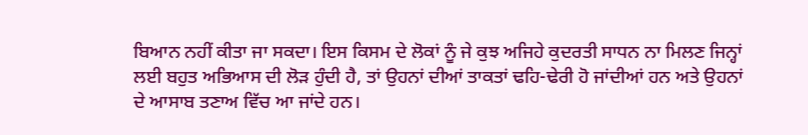ਬਿਆਨ ਨਹੀਂ ਕੀਤਾ ਜਾ ਸਕਦਾ। ਇਸ ਕਿਸਮ ਦੇ ਲੋਕਾਂ ਨੂੰ ਜੇ ਕੁਝ ਅਜਿਹੇ ਕੁਦਰਤੀ ਸਾਧਨ ਨਾ ਮਿਲਣ ਜਿਨ੍ਹਾਂ ਲਈ ਬਹੁਤ ਅਭਿਆਸ ਦੀ ਲੋੜ ਹੁੰਦੀ ਹੈ, ਤਾਂ ਉਹਨਾਂ ਦੀਆਂ ਤਾਕਤਾਂ ਢਹਿ-ਢੇਰੀ ਹੋ ਜਾਂਦੀਆਂ ਹਨ ਅਤੇ ਉਹਨਾਂ ਦੇ ਆਸਾਬ ਤਣਾਅ ਵਿੱਚ ਆ ਜਾਂਦੇ ਹਨ।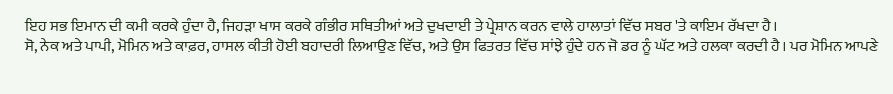ਇਹ ਸਭ ਇਮਾਨ ਦੀ ਕਮੀ ਕਰਕੇ ਹੁੰਦਾ ਹੈ, ਜਿਹੜਾ ਖਾਸ ਕਰਕੇ ਗੰਭੀਰ ਸਥਿਤੀਆਂ ਅਤੇ ਦੁਖਦਾਈ ਤੇ ਪ੍ਰੇਸ਼ਾਨ ਕਰਨ ਵਾਲੇ ਹਾਲਾਤਾਂ ਵਿੱਚ ਸਬਰ 'ਤੇ ਕਾਇਮ ਰੱਖਦਾ ਹੈ।
ਸੋ, ਨੇਕ ਅਤੇ ਪਾਪੀ, ਮੋਮਿਨ ਅਤੇ ਕਾਫ਼ਰ, ਹਾਸਲ ਕੀਤੀ ਹੋਈ ਬਹਾਦਰੀ ਲਿਆਉਣ ਵਿੱਚ, ਅਤੇ ਉਸ ਫਿਤਰਤ ਵਿੱਚ ਸਾਂਝੇ ਹੁੰਦੇ ਹਨ ਜੋ ਡਰ ਨੂੰ ਘੱਟ ਅਤੇ ਹਲਕਾ ਕਰਦੀ ਹੈ। ਪਰ ਮੋਮਿਨ ਆਪਣੇ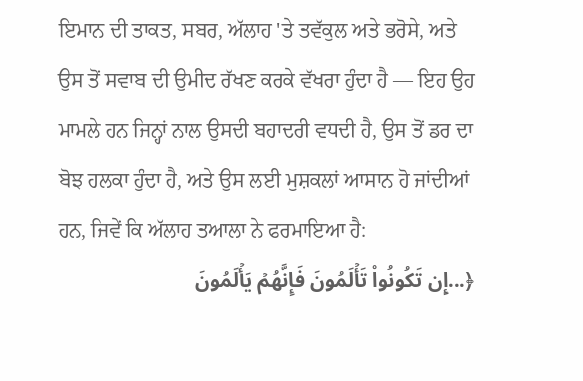ਇਮਾਨ ਦੀ ਤਾਕਤ, ਸਬਰ, ਅੱਲਾਹ 'ਤੇ ਤਵੱਕੁਲ ਅਤੇ ਭਰੋਸੇ, ਅਤੇ ਉਸ ਤੋਂ ਸਵਾਬ ਦੀ ਉਮੀਦ ਰੱਖਣ ਕਰਕੇ ਵੱਖਰਾ ਹੁੰਦਾ ਹੈ — ਇਹ ਉਹ ਮਾਮਲੇ ਹਨ ਜਿਨ੍ਹਾਂ ਨਾਲ ਉਸਦੀ ਬਹਾਦਰੀ ਵਧਦੀ ਹੈ, ਉਸ ਤੋਂ ਡਰ ਦਾ ਬੋਝ ਹਲਕਾ ਹੁੰਦਾ ਹੈ, ਅਤੇ ਉਸ ਲਈ ਮੁਸ਼ਕਲਾਂ ਆਸਾਨ ਹੋ ਜਾਂਦੀਆਂ ਹਨ, ਜਿਵੇਂ ਕਿ ਅੱਲਾਹ ਤਆਲਾ ਨੇ ਫਰਮਾਇਆ ਹੈ:
﴿...إِن تَكُونُواْ تَأۡلَمُونَ فَإِنَّهُمۡ يَأۡلَمُونَ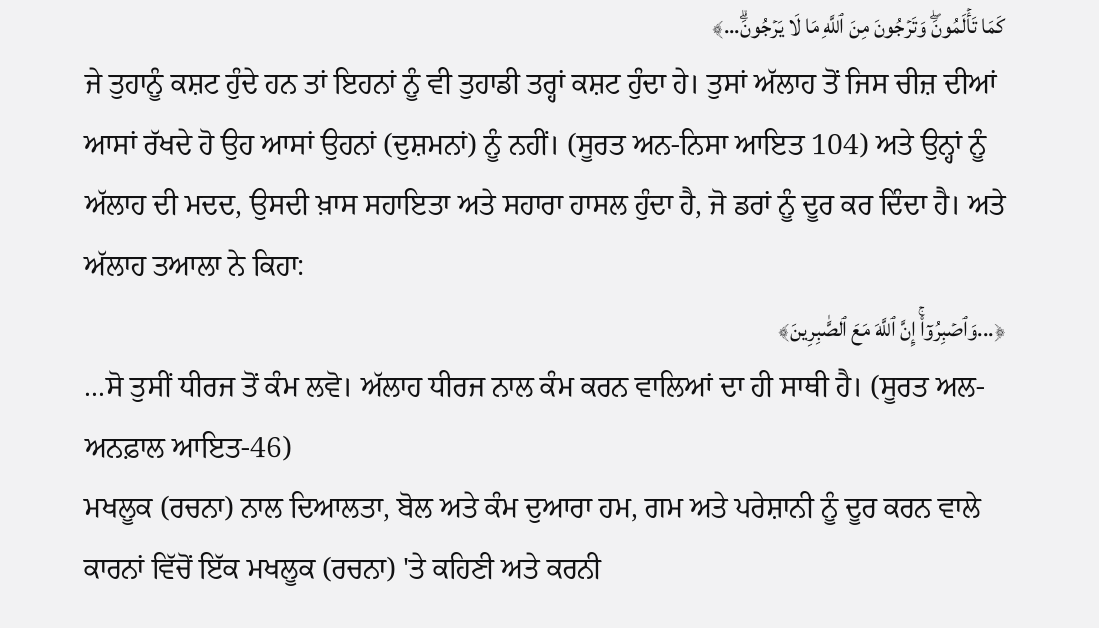كَمَا تَأۡلَمُونَۖ وَتَرۡجُونَ مِنَ ٱللَّهِ مَا لَا يَرۡجُونَۗ...﴾
ਜੇ ਤੁਹਾਨੂੰ ਕਸ਼ਟ ਹੁੰਦੇ ਹਨ ਤਾਂ ਇਹਨਾਂ ਨੂੰ ਵੀ ਤੁਹਾਡੀ ਤਰ੍ਹਾਂ ਕਸ਼ਟ ਹੁੰਦਾ ਹੇ। ਤੁਸਾਂ ਅੱਲਾਹ ਤੋਂ ਜਿਸ ਚੀਜ਼ ਦੀਆਂ ਆਸਾਂ ਰੱਖਦੇ ਹੋ ਉਹ ਆਸਾਂ ਉਹਨਾਂ (ਦੁਸ਼ਮਨਾਂ) ਨੂੰ ਨਹੀਂ। (ਸੂਰਤ ਅਨ-ਨਿਸਾ ਆਇਤ 104) ਅਤੇ ਉਨ੍ਹਾਂ ਨੂੰ ਅੱਲਾਹ ਦੀ ਮਦਦ, ਉਸਦੀ ਖ਼ਾਸ ਸਹਾਇਤਾ ਅਤੇ ਸਹਾਰਾ ਹਾਸਲ ਹੁੰਦਾ ਹੈ, ਜੋ ਡਰਾਂ ਨੂੰ ਦੂਰ ਕਰ ਦਿੰਦਾ ਹੈ। ਅਤੇ ਅੱਲਾਹ ਤਆਲਾ ਨੇ ਕਿਹਾ:
﴿...وَٱصۡبِرُوٓاْۚ إِنَّ ٱللَّهَ مَعَ ٱلصَّٰبِرِينَ﴾
...ਸੋ ਤੁਸੀਂ ਧੀਰਜ ਤੋਂ ਕੰਮ ਲਵੋ। ਅੱਲਾਹ ਧੀਰਜ ਨਾਲ ਕੰਮ ਕਰਨ ਵਾਲਿਆਂ ਦਾ ਹੀ ਸਾਥੀ ਹੈ। (ਸੂਰਤ ਅਲ-ਅਨਫ਼ਾਲ ਆਇਤ-46)
ਮਖਲੂਕ (ਰਚਨਾ) ਨਾਲ ਦਿਆਲਤਾ, ਬੋਲ ਅਤੇ ਕੰਮ ਦੁਆਰਾ ਹਮ, ਗਮ ਅਤੇ ਪਰੇਸ਼ਾਨੀ ਨੂੰ ਦੂਰ ਕਰਨ ਵਾਲੇ ਕਾਰਨਾਂ ਵਿੱਚੋਂ ਇੱਕ ਮਖਲੂਕ (ਰਚਨਾ) 'ਤੇ ਕਹਿਣੀ ਅਤੇ ਕਰਨੀ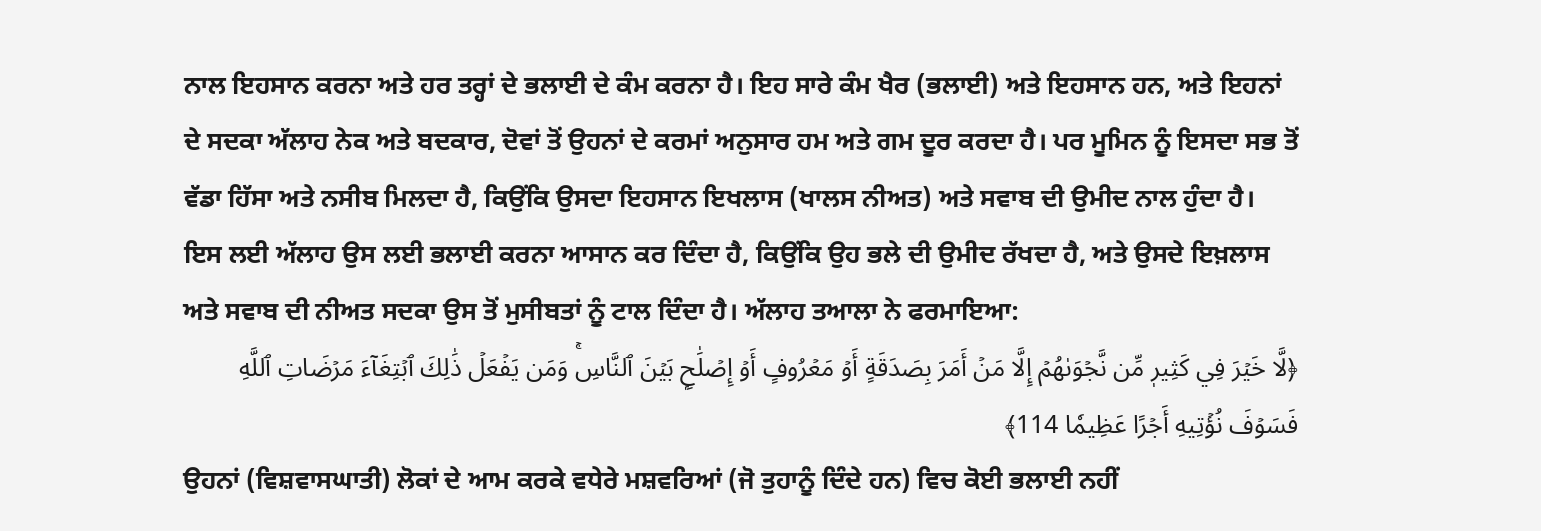ਨਾਲ ਇਹਸਾਨ ਕਰਨਾ ਅਤੇ ਹਰ ਤਰ੍ਹਾਂ ਦੇ ਭਲਾਈ ਦੇ ਕੰਮ ਕਰਨਾ ਹੈ। ਇਹ ਸਾਰੇ ਕੰਮ ਖੈਰ (ਭਲਾਈ) ਅਤੇ ਇਹਸਾਨ ਹਨ, ਅਤੇ ਇਹਨਾਂ ਦੇ ਸਦਕਾ ਅੱਲਾਹ ਨੇਕ ਅਤੇ ਬਦਕਾਰ, ਦੋਵਾਂ ਤੋਂ ਉਹਨਾਂ ਦੇ ਕਰਮਾਂ ਅਨੁਸਾਰ ਹਮ ਅਤੇ ਗਮ ਦੂਰ ਕਰਦਾ ਹੈ। ਪਰ ਮੂਮਿਨ ਨੂੰ ਇਸਦਾ ਸਭ ਤੋਂ ਵੱਡਾ ਹਿੱਸਾ ਅਤੇ ਨਸੀਬ ਮਿਲਦਾ ਹੈ, ਕਿਉਂਕਿ ਉਸਦਾ ਇਹਸਾਨ ਇਖਲਾਸ (ਖਾਲਸ ਨੀਅਤ) ਅਤੇ ਸਵਾਬ ਦੀ ਉਮੀਦ ਨਾਲ ਹੁੰਦਾ ਹੈ।
ਇਸ ਲਈ ਅੱਲਾਹ ਉਸ ਲਈ ਭਲਾਈ ਕਰਨਾ ਆਸਾਨ ਕਰ ਦਿੰਦਾ ਹੈ, ਕਿਉਂਕਿ ਉਹ ਭਲੇ ਦੀ ਉਮੀਦ ਰੱਖਦਾ ਹੈ, ਅਤੇ ਉਸਦੇ ਇਖ਼ਲਾਸ ਅਤੇ ਸਵਾਬ ਦੀ ਨੀਅਤ ਸਦਕਾ ਉਸ ਤੋਂ ਮੁਸੀਬਤਾਂ ਨੂੰ ਟਾਲ ਦਿੰਦਾ ਹੈ। ਅੱਲਾਹ ਤਆਲਾ ਨੇ ਫਰਮਾਇਆ:
﴿لَّا خَيۡرَ فِي كَثِيرٖ مِّن نَّجۡوَىٰهُمۡ إِلَّا مَنۡ أَمَرَ بِصَدَقَةٍ أَوۡ مَعۡرُوفٍ أَوۡ إِصۡلَٰحِۭ بَيۡنَ ٱلنَّاسِۚ وَمَن يَفۡعَلۡ ذَٰلِكَ ٱبۡتِغَآءَ مَرۡضَاتِ ٱللَّهِ فَسَوۡفَ نُؤۡتِيهِ أَجۡرًا عَظِيمٗا 114﴾
ਉਹਨਾਂ (ਵਿਸ਼ਵਾਸਘਾਤੀ) ਲੋਕਾਂ ਦੇ ਆਮ ਕਰਕੇ ਵਧੇਰੇ ਮਸ਼ਵਰਿਆਂ (ਜੋ ਤੁਹਾਨੂੰ ਦਿੰਦੇ ਹਨ) ਵਿਚ ਕੋਈ ਭਲਾਈ ਨਹੀਂ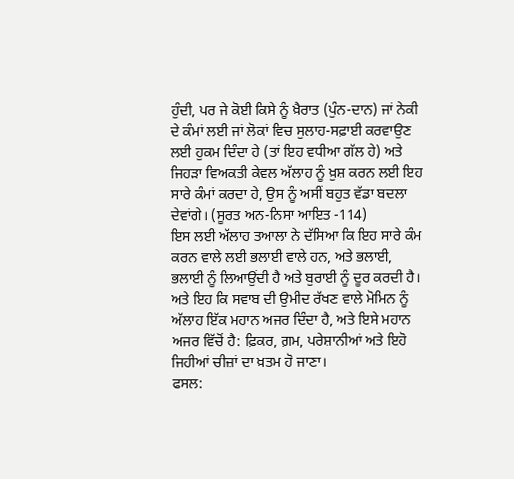ਹੁੰਦੀ, ਪਰ ਜੇ ਕੋਈ ਕਿਸੇ ਨੂੰ ਖ਼ੈਰਾਤ (ਪੁੰਨ-ਦਾਨ) ਜਾਂ ਨੇਕੀ ਦੇ ਕੰਮਾਂ ਲਈ ਜਾਂ ਲੋਕਾਂ ਵਿਚ ਸੁਲਾਹ-ਸਫ਼ਾਈ ਕਰਵਾਉਣ ਲਈ ਹੁਕਮ ਦਿੰਦਾ ਹੇ (ਤਾਂ ਇਹ ਵਧੀਆ ਗੱਲ ਹੇ) ਅਤੇ ਜਿਹੜਾ ਵਿਅਕਤੀ ਕੇਵਲ ਅੱਲਾਹ ਨੂੰ ਖ਼ੁਸ਼ ਕਰਨ ਲਈ ਇਹ ਸਾਰੇ ਕੰਮਾਂ ਕਰਦਾ ਹੇ, ਉਸ ਨੂੰ ਅਸੀਂ ਬਹੁਤ ਵੱਡਾ ਬਦਲਾ ਦੇਵਾਂਗੇ। (ਸੂਰਤ ਅਨ-ਨਿਸਾ ਆਇਤ -114)
ਇਸ ਲਈ ਅੱਲਾਹ ਤਆਲਾ ਨੇ ਦੱਸਿਆ ਕਿ ਇਹ ਸਾਰੇ ਕੰਮ ਕਰਨ ਵਾਲੇ ਲਈ ਭਲਾਈ ਵਾਲੇ ਹਨ, ਅਤੇ ਭਲਾਈ, ਭਲਾਈ ਨੂੰ ਲਿਆਉਂਦੀ ਹੈ ਅਤੇ ਬੁਰਾਈ ਨੂੰ ਦੂਰ ਕਰਦੀ ਹੈ। ਅਤੇ ਇਹ ਕਿ ਸਵਾਬ ਦੀ ਉਮੀਦ ਰੱਖਣ ਵਾਲੇ ਮੋਮਿਨ ਨੂੰ ਅੱਲਾਹ ਇੱਕ ਮਹਾਨ ਅਜਰ ਦਿੰਦਾ ਹੈ, ਅਤੇ ਇਸੇ ਮਹਾਨ ਅਜਰ ਵਿੱਚੋਂ ਹੈ: ਫ਼ਿਕਰ, ਗ਼ਮ, ਪਰੇਸ਼ਾਨੀਆਂ ਅਤੇ ਇਹੋ ਜਿਹੀਆਂ ਚੀਜ਼ਾਂ ਦਾ ਖ਼ਤਮ ਹੋ ਜਾਣਾ।
ਫਸਲ: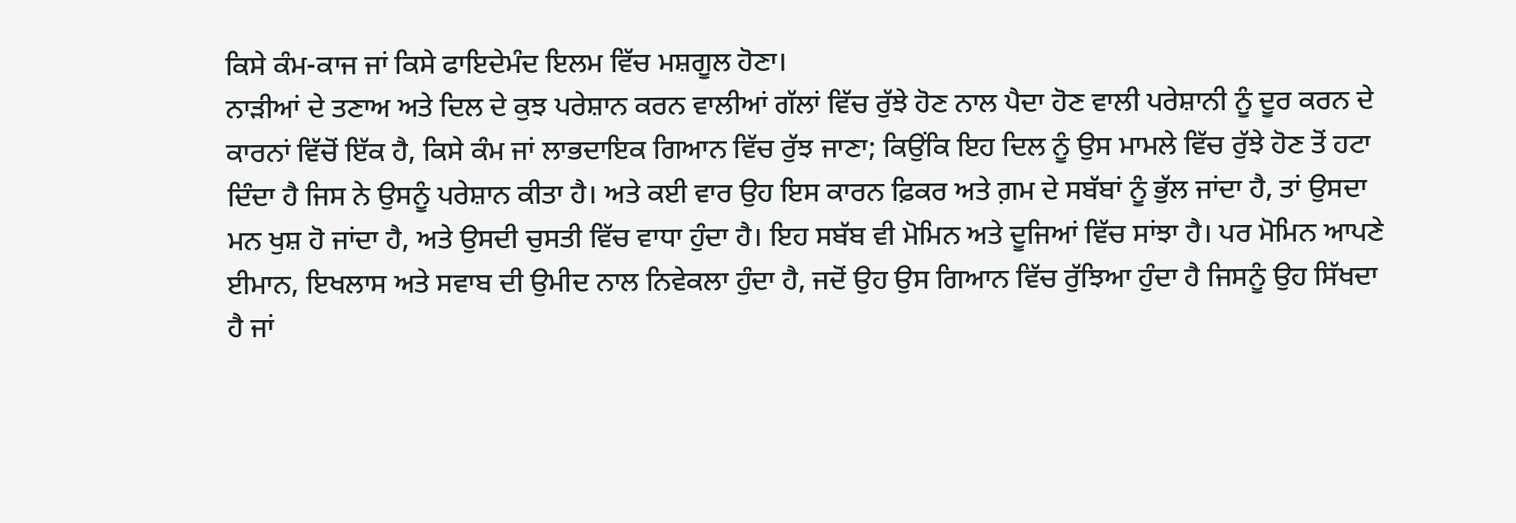ਕਿਸੇ ਕੰਮ-ਕਾਜ ਜਾਂ ਕਿਸੇ ਫਾਇਦੇਮੰਦ ਇਲਮ ਵਿੱਚ ਮਸ਼ਗੂਲ ਹੋਣਾ।
ਨਾੜੀਆਂ ਦੇ ਤਣਾਅ ਅਤੇ ਦਿਲ ਦੇ ਕੁਝ ਪਰੇਸ਼ਾਨ ਕਰਨ ਵਾਲੀਆਂ ਗੱਲਾਂ ਵਿੱਚ ਰੁੱਝੇ ਹੋਣ ਨਾਲ ਪੈਦਾ ਹੋਣ ਵਾਲੀ ਪਰੇਸ਼ਾਨੀ ਨੂੰ ਦੂਰ ਕਰਨ ਦੇ ਕਾਰਨਾਂ ਵਿੱਚੋਂ ਇੱਕ ਹੈ, ਕਿਸੇ ਕੰਮ ਜਾਂ ਲਾਭਦਾਇਕ ਗਿਆਨ ਵਿੱਚ ਰੁੱਝ ਜਾਣਾ; ਕਿਉਂਕਿ ਇਹ ਦਿਲ ਨੂੰ ਉਸ ਮਾਮਲੇ ਵਿੱਚ ਰੁੱਝੇ ਹੋਣ ਤੋਂ ਹਟਾ ਦਿੰਦਾ ਹੈ ਜਿਸ ਨੇ ਉਸਨੂੰ ਪਰੇਸ਼ਾਨ ਕੀਤਾ ਹੈ। ਅਤੇ ਕਈ ਵਾਰ ਉਹ ਇਸ ਕਾਰਨ ਫ਼ਿਕਰ ਅਤੇ ਗ਼ਮ ਦੇ ਸਬੱਬਾਂ ਨੂੰ ਭੁੱਲ ਜਾਂਦਾ ਹੈ, ਤਾਂ ਉਸਦਾ ਮਨ ਖੁਸ਼ ਹੋ ਜਾਂਦਾ ਹੈ, ਅਤੇ ਉਸਦੀ ਚੁਸਤੀ ਵਿੱਚ ਵਾਧਾ ਹੁੰਦਾ ਹੈ। ਇਹ ਸਬੱਬ ਵੀ ਮੋਮਿਨ ਅਤੇ ਦੂਜਿਆਂ ਵਿੱਚ ਸਾਂਝਾ ਹੈ। ਪਰ ਮੋਮਿਨ ਆਪਣੇ ਈਮਾਨ, ਇਖਲਾਸ ਅਤੇ ਸਵਾਬ ਦੀ ਉਮੀਦ ਨਾਲ ਨਿਵੇਕਲਾ ਹੁੰਦਾ ਹੈ, ਜਦੋਂ ਉਹ ਉਸ ਗਿਆਨ ਵਿੱਚ ਰੁੱਝਿਆ ਹੁੰਦਾ ਹੈ ਜਿਸਨੂੰ ਉਹ ਸਿੱਖਦਾ ਹੈ ਜਾਂ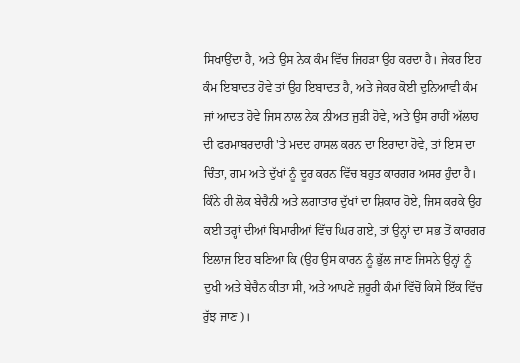ਸਿਖਾਉਂਦਾ ਹੈ, ਅਤੇ ਉਸ ਨੇਕ ਕੰਮ ਵਿੱਚ ਜਿਹੜਾ ਉਹ ਕਰਦਾ ਹੈ। ਜੇਕਰ ਇਹ ਕੰਮ ਇਬਾਦਤ ਹੋਵੇ ਤਾਂ ਉਹ ਇਬਾਦਤ ਹੈ, ਅਤੇ ਜੇਕਰ ਕੋਈ ਦੁਨਿਆਵੀ ਕੰਮ ਜਾਂ ਆਦਤ ਹੋਵੇ ਜਿਸ ਨਾਲ ਨੇਕ ਨੀਅਤ ਜੁੜੀ ਹੋਵੇ, ਅਤੇ ਉਸ ਰਾਹੀਂ ਅੱਲਾਹ ਦੀ ਫਰਮਾਬਰਦਾਰੀ 'ਤੇ ਮਦਦ ਹਾਸਲ ਕਰਨ ਦਾ ਇਰਾਦਾ ਹੋਵੇ, ਤਾਂ ਇਸ ਦਾ ਚਿੰਤਾ, ਗਮ ਅਤੇ ਦੁੱਖਾਂ ਨੂੰ ਦੂਰ ਕਰਨ ਵਿੱਚ ਬਹੁਤ ਕਾਰਗਰ ਅਸਰ ਹੁੰਦਾ ਹੈ। ਕਿੰਨੇ ਹੀ ਲੋਕ ਬੇਚੈਨੀ ਅਤੇ ਲਗਾਤਾਰ ਦੁੱਖਾਂ ਦਾ ਸ਼ਿਕਾਰ ਹੋਏ, ਜਿਸ ਕਰਕੇ ਉਹ ਕਈ ਤਰ੍ਹਾਂ ਦੀਆਂ ਬਿਮਾਰੀਆਂ ਵਿੱਚ ਘਿਰ ਗਏ, ਤਾਂ ਉਨ੍ਹਾਂ ਦਾ ਸਭ ਤੋਂ ਕਾਰਗਰ ਇਲਾਜ ਇਹ ਬਣਿਆ ਕਿ (ਉਹ ਉਸ ਕਾਰਨ ਨੂੰ ਭੁੱਲ ਜਾਣ ਜਿਸਨੇ ਉਨ੍ਹਾਂ ਨੂੰ ਦੁਖੀ ਅਤੇ ਬੇਚੈਨ ਕੀਤਾ ਸੀ, ਅਤੇ ਆਪਣੇ ਜ਼ਰੂਰੀ ਕੰਮਾਂ ਵਿੱਚੋਂ ਕਿਸੇ ਇੱਕ ਵਿੱਚ ਰੁੱਝ ਜਾਣ)।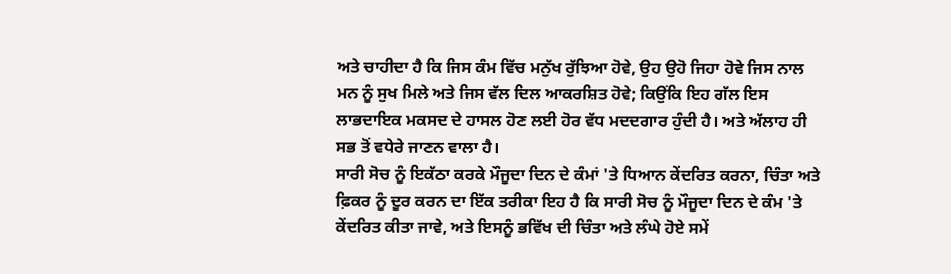ਅਤੇ ਚਾਹੀਦਾ ਹੈ ਕਿ ਜਿਸ ਕੰਮ ਵਿੱਚ ਮਨੁੱਖ ਰੁੱਝਿਆ ਹੋਵੇ, ਉਹ ਉਹੋ ਜਿਹਾ ਹੋਵੇ ਜਿਸ ਨਾਲ ਮਨ ਨੂੰ ਸੁਖ ਮਿਲੇ ਅਤੇ ਜਿਸ ਵੱਲ ਦਿਲ ਆਕਰਸ਼ਿਤ ਹੋਵੇ; ਕਿਉਂਕਿ ਇਹ ਗੱਲ ਇਸ ਲਾਭਦਾਇਕ ਮਕਸਦ ਦੇ ਹਾਸਲ ਹੋਣ ਲਈ ਹੋਰ ਵੱਧ ਮਦਦਗਾਰ ਹੁੰਦੀ ਹੈ। ਅਤੇ ਅੱਲਾਹ ਹੀ ਸਭ ਤੋਂ ਵਧੇਰੇ ਜਾਣਨ ਵਾਲਾ ਹੈ।
ਸਾਰੀ ਸੋਚ ਨੂੰ ਇਕੱਠਾ ਕਰਕੇ ਮੌਜੂਦਾ ਦਿਨ ਦੇ ਕੰਮਾਂ 'ਤੇ ਧਿਆਨ ਕੇਂਦਰਿਤ ਕਰਨਾ, ਚਿੰਤਾ ਅਤੇ ਫ਼ਿਕਰ ਨੂੰ ਦੂਰ ਕਰਨ ਦਾ ਇੱਕ ਤਰੀਕਾ ਇਹ ਹੈ ਕਿ ਸਾਰੀ ਸੋਚ ਨੂੰ ਮੌਜੂਦਾ ਦਿਨ ਦੇ ਕੰਮ 'ਤੇ ਕੇਂਦਰਿਤ ਕੀਤਾ ਜਾਵੇ, ਅਤੇ ਇਸਨੂੰ ਭਵਿੱਖ ਦੀ ਚਿੰਤਾ ਅਤੇ ਲੰਘੇ ਹੋਏ ਸਮੇਂ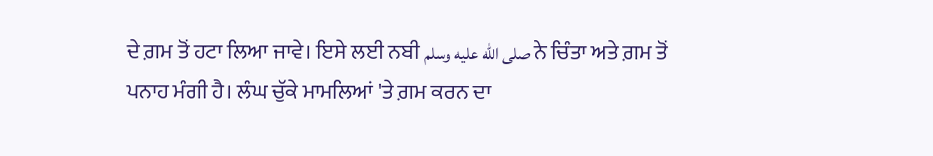ਦੇ ਗ਼ਮ ਤੋਂ ਹਟਾ ਲਿਆ ਜਾਵੇ। ਇਸੇ ਲਈ ਨਬੀ صلى الله عليه وسلم ਨੇ ਚਿੰਤਾ ਅਤੇ ਗ਼ਮ ਤੋਂ ਪਨਾਹ ਮੰਗੀ ਹੈ। ਲੰਘ ਚੁੱਕੇ ਮਾਮਲਿਆਂ 'ਤੇ ਗ਼ਮ ਕਰਨ ਦਾ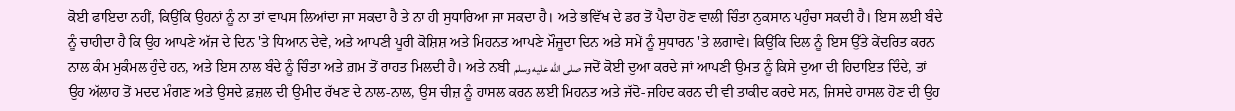ਕੋਈ ਫਾਇਦਾ ਨਹੀਂ, ਕਿਉਂਕਿ ਉਹਨਾਂ ਨੂੰ ਨਾ ਤਾਂ ਵਾਪਸ ਲਿਆਂਦਾ ਜਾ ਸਕਦਾ ਹੈ ਤੇ ਨਾ ਹੀ ਸੁਧਾਰਿਆ ਜਾ ਸਕਦਾ ਹੈ। ਅਤੇ ਭਵਿੱਖ ਦੇ ਡਰ ਤੋਂ ਪੈਦਾ ਹੋਣ ਵਾਲੀ ਚਿੰਤਾ ਨੁਕਸਾਨ ਪਹੁੰਚਾ ਸਕਦੀ ਹੈ। ਇਸ ਲਈ ਬੰਦੇ ਨੂੰ ਚਾਹੀਦਾ ਹੈ ਕਿ ਉਹ ਆਪਣੇ ਅੱਜ ਦੇ ਦਿਨ 'ਤੇ ਧਿਆਨ ਦੇਵੇ, ਅਤੇ ਆਪਣੀ ਪੂਰੀ ਕੋਸ਼ਿਸ਼ ਅਤੇ ਮਿਹਨਤ ਆਪਣੇ ਮੌਜੂਦਾ ਦਿਨ ਅਤੇ ਸਮੇਂ ਨੂੰ ਸੁਧਾਰਨ 'ਤੇ ਲਗਾਵੇ। ਕਿਉਂਕਿ ਦਿਲ ਨੂੰ ਇਸ ਉੱਤੇ ਕੇਂਦਰਿਤ ਕਰਨ ਨਾਲ ਕੰਮ ਮੁਕੰਮਲ ਹੁੰਦੇ ਹਨ, ਅਤੇ ਇਸ ਨਾਲ ਬੰਦੇ ਨੂੰ ਚਿੰਤਾ ਅਤੇ ਗ਼ਮ ਤੋਂ ਰਾਹਤ ਮਿਲਦੀ ਹੈ। ਅਤੇ ਨਬੀ صلى الله عليه وسلم ਜਦੋਂ ਕੋਈ ਦੁਆ ਕਰਦੇ ਜਾਂ ਆਪਣੀ ਉਮਤ ਨੂੰ ਕਿਸੇ ਦੁਆ ਦੀ ਹਿਦਾਇਤ ਦਿੰਦੇ, ਤਾਂ ਉਹ ਅੱਲਾਹ ਤੋਂ ਮਦਦ ਮੰਗਣ ਅਤੇ ਉਸਦੇ ਫ਼ਜ਼ਲ ਦੀ ਉਮੀਦ ਰੱਖਣ ਦੇ ਨਾਲ-ਨਾਲ, ਉਸ ਚੀਜ਼ ਨੂੰ ਹਾਸਲ ਕਰਨ ਲਈ ਮਿਹਨਤ ਅਤੇ ਜੱਦੋ-ਜਹਿਦ ਕਰਨ ਦੀ ਵੀ ਤਾਕੀਦ ਕਰਦੇ ਸਨ, ਜਿਸਦੇ ਹਾਸਲ ਹੋਣ ਦੀ ਉਹ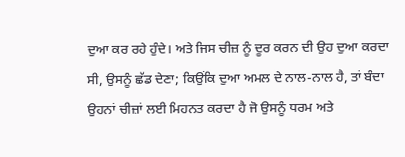ਦੁਆ ਕਰ ਰਹੇ ਹੁੰਦੇ। ਅਤੇ ਜਿਸ ਚੀਜ਼ ਨੂੰ ਦੂਰ ਕਰਨ ਦੀ ਉਹ ਦੁਆ ਕਰਦਾ ਸੀ, ਉਸਨੂੰ ਛੱਡ ਦੇਣਾ; ਕਿਉਂਕਿ ਦੁਆ ਅਮਲ ਦੇ ਨਾਲ-ਨਾਲ ਹੈ, ਤਾਂ ਬੰਦਾ ਉਹਨਾਂ ਚੀਜ਼ਾਂ ਲਈ ਮਿਹਨਤ ਕਰਦਾ ਹੈ ਜੋ ਉਸਨੂੰ ਧਰਮ ਅਤੇ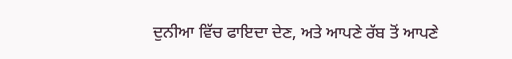ਦੁਨੀਆ ਵਿੱਚ ਫਾਇਦਾ ਦੇਣ, ਅਤੇ ਆਪਣੇ ਰੱਬ ਤੋਂ ਆਪਣੇ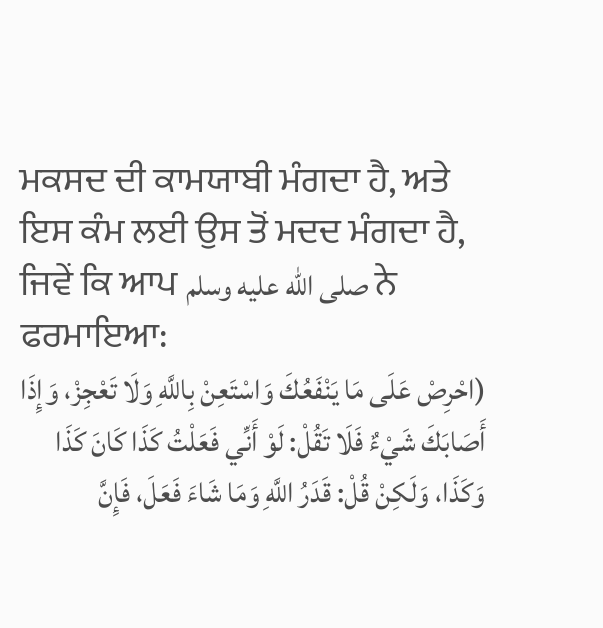ਮਕਸਦ ਦੀ ਕਾਮਯਾਬੀ ਮੰਗਦਾ ਹੈ, ਅਤੇ ਇਸ ਕੰਮ ਲਈ ਉਸ ਤੋਂ ਮਦਦ ਮੰਗਦਾ ਹੈ, ਜਿਵੇਂ ਕਿ ਆਪ صلى الله عليه وسلم ਨੇ ਫਰਮਾਇਆ:
(احْرِصْ عَلَى مَا يَنْفَعُكَ وَاسْتَعِنْ بِاللَّهِ وَلَا تَعْجِزْ، وَإِذَا أَصَابَكَ شَيْءٌ فَلَا تَقُلْ: لَوْ أَنِّي فَعَلْتُ كَذَا كَانَ كَذَا وَكَذَا، وَلَكِنْ قُلْ: قَدَرُ اللَّهِ وَمَا شَاءَ فَعَلَ، فَإِنَّ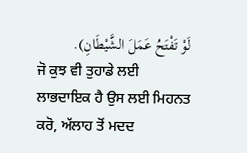لَوْ تَفْتَحُ عَمَلَ الشَّيْطَانِ).
ਜੋ ਕੁਝ ਵੀ ਤੁਹਾਡੇ ਲਈ ਲਾਭਦਾਇਕ ਹੈ ਉਸ ਲਈ ਮਿਹਨਤ ਕਰੋ, ਅੱਲਾਹ ਤੋਂ ਮਦਦ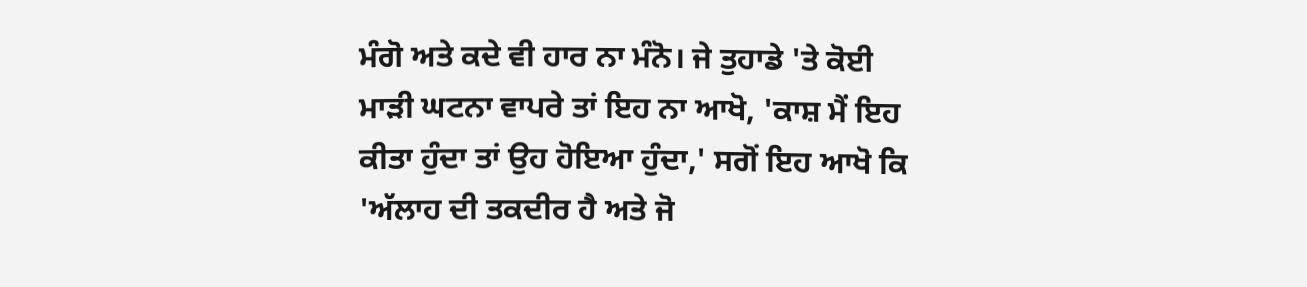ਮੰਗੋ ਅਤੇ ਕਦੇ ਵੀ ਹਾਰ ਨਾ ਮੰਨੋ। ਜੇ ਤੁਹਾਡੇ 'ਤੇ ਕੋਈ ਮਾੜੀ ਘਟਨਾ ਵਾਪਰੇ ਤਾਂ ਇਹ ਨਾ ਆਖੋ, 'ਕਾਸ਼ ਮੈਂ ਇਹ ਕੀਤਾ ਹੁੰਦਾ ਤਾਂ ਉਹ ਹੋਇਆ ਹੁੰਦਾ,' ਸਗੋਂ ਇਹ ਆਖੋ ਕਿ 'ਅੱਲਾਹ ਦੀ ਤਕਦੀਰ ਹੈ ਅਤੇ ਜੋ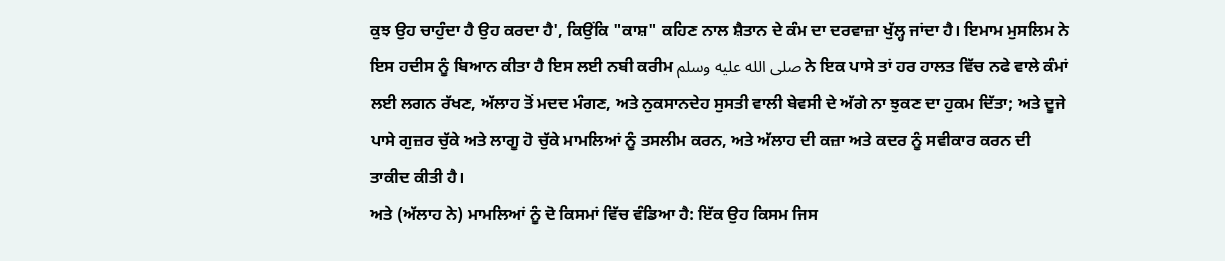ਕੁਝ ਉਹ ਚਾਹੁੰਦਾ ਹੈ ਉਹ ਕਰਦਾ ਹੈ', ਕਿਉਂਕਿ "ਕਾਸ਼" ਕਹਿਣ ਨਾਲ ਸ਼ੈਤਾਨ ਦੇ ਕੰਮ ਦਾ ਦਰਵਾਜ਼ਾ ਖੁੱਲ੍ਹ ਜਾਂਦਾ ਹੈ। ਇਮਾਮ ਮੁਸਲਿਮ ਨੇ ਇਸ ਹਦੀਸ ਨੂੰ ਬਿਆਨ ਕੀਤਾ ਹੈ ਇਸ ਲਈ ਨਬੀ ਕਰੀਮ صلى الله عليه وسلم ਨੇ ਇਕ ਪਾਸੇ ਤਾਂ ਹਰ ਹਾਲਤ ਵਿੱਚ ਨਫੇ ਵਾਲੇ ਕੰਮਾਂ ਲਈ ਲਗਨ ਰੱਖਣ, ਅੱਲਾਹ ਤੋਂ ਮਦਦ ਮੰਗਣ, ਅਤੇ ਨੁਕਸਾਨਦੇਹ ਸੁਸਤੀ ਵਾਲੀ ਬੇਵਸੀ ਦੇ ਅੱਗੇ ਨਾ ਝੁਕਣ ਦਾ ਹੁਕਮ ਦਿੱਤਾ; ਅਤੇ ਦੂਜੇ ਪਾਸੇ ਗੁਜ਼ਰ ਚੁੱਕੇ ਅਤੇ ਲਾਗੂ ਹੋ ਚੁੱਕੇ ਮਾਮਲਿਆਂ ਨੂੰ ਤਸਲੀਮ ਕਰਨ, ਅਤੇ ਅੱਲਾਹ ਦੀ ਕਜ਼ਾ ਅਤੇ ਕਦਰ ਨੂੰ ਸਵੀਕਾਰ ਕਰਨ ਦੀ ਤਾਕੀਦ ਕੀਤੀ ਹੈ।
ਅਤੇ (ਅੱਲਾਹ ਨੇ) ਮਾਮਲਿਆਂ ਨੂੰ ਦੋ ਕਿਸਮਾਂ ਵਿੱਚ ਵੰਡਿਆ ਹੈ: ਇੱਕ ਉਹ ਕਿਸਮ ਜਿਸ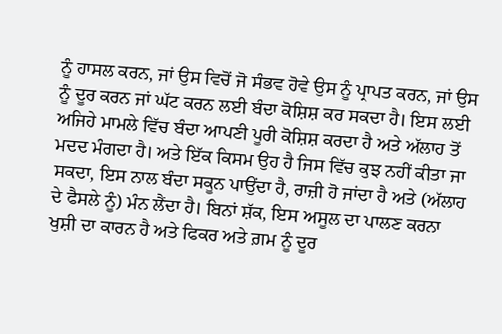ਨੂੰ ਹਾਸਲ ਕਰਨ, ਜਾਂ ਉਸ ਵਿਚੋਂ ਜੋ ਸੰਭਵ ਹੋਵੇ ਉਸ ਨੂੰ ਪ੍ਰਾਪਤ ਕਰਨ, ਜਾਂ ਉਸ ਨੂੰ ਦੂਰ ਕਰਨ ਜਾਂ ਘੱਟ ਕਰਨ ਲਈ ਬੰਦਾ ਕੋਸ਼ਿਸ਼ ਕਰ ਸਕਦਾ ਹੈ। ਇਸ ਲਈ ਅਜਿਹੇ ਮਾਮਲੇ ਵਿੱਚ ਬੰਦਾ ਆਪਣੀ ਪੂਰੀ ਕੋਸ਼ਿਸ਼ ਕਰਦਾ ਹੈ ਅਤੇ ਅੱਲਾਹ ਤੋਂ ਮਦਦ ਮੰਗਦਾ ਹੈ। ਅਤੇ ਇੱਕ ਕਿਸਮ ਉਹ ਹੈ ਜਿਸ ਵਿੱਚ ਕੁਝ ਨਹੀਂ ਕੀਤਾ ਜਾ ਸਕਦਾ, ਇਸ ਨਾਲ ਬੰਦਾ ਸਕੂਨ ਪਾਉਂਦਾ ਹੈ, ਰਾਜ਼ੀ ਹੋ ਜਾਂਦਾ ਹੈ ਅਤੇ (ਅੱਲਾਹ ਦੇ ਫੈਸਲੇ ਨੂੰ) ਮੰਨ ਲੈਂਦਾ ਹੈ। ਬਿਨਾਂ ਸ਼ੱਕ, ਇਸ ਅਸੂਲ ਦਾ ਪਾਲਣ ਕਰਨਾ ਖੁਸ਼ੀ ਦਾ ਕਾਰਨ ਹੈ ਅਤੇ ਫਿਕਰ ਅਤੇ ਗ਼ਮ ਨੂੰ ਦੂਰ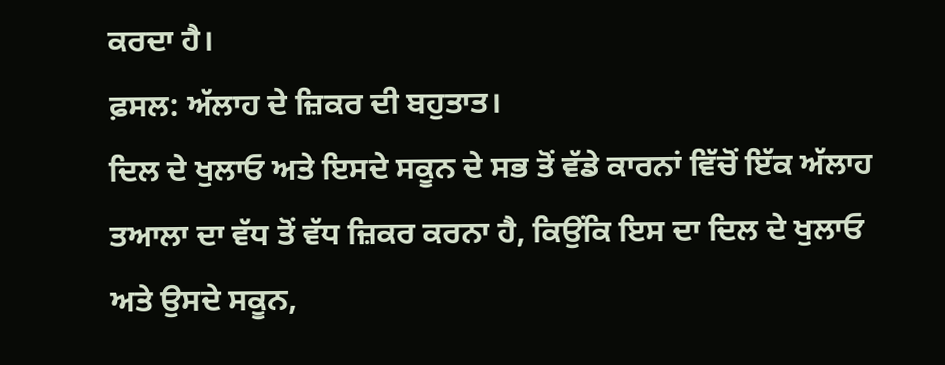ਕਰਦਾ ਹੈ।
ਫ਼ਸਲ: ਅੱਲਾਹ ਦੇ ਜ਼ਿਕਰ ਦੀ ਬਹੁਤਾਤ।
ਦਿਲ ਦੇ ਖੁਲਾਓ ਅਤੇ ਇਸਦੇ ਸਕੂਨ ਦੇ ਸਭ ਤੋਂ ਵੱਡੇ ਕਾਰਨਾਂ ਵਿੱਚੋਂ ਇੱਕ ਅੱਲਾਹ ਤਆਲਾ ਦਾ ਵੱਧ ਤੋਂ ਵੱਧ ਜ਼ਿਕਰ ਕਰਨਾ ਹੈ, ਕਿਉਂਕਿ ਇਸ ਦਾ ਦਿਲ ਦੇ ਖੁਲਾਓ ਅਤੇ ਉਸਦੇ ਸਕੂਨ,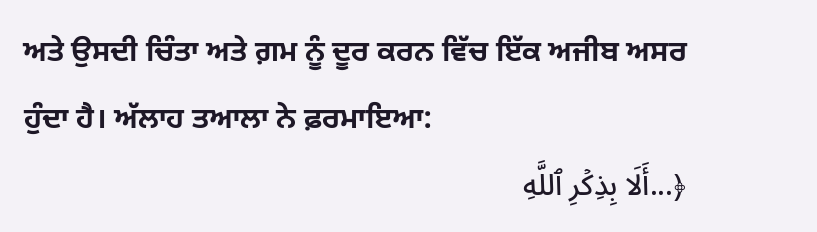ਅਤੇ ਉਸਦੀ ਚਿੰਤਾ ਅਤੇ ਗ਼ਮ ਨੂੰ ਦੂਰ ਕਰਨ ਵਿੱਚ ਇੱਕ ਅਜੀਬ ਅਸਰ ਹੁੰਦਾ ਹੈ। ਅੱਲਾਹ ਤਆਲਾ ਨੇ ਫ਼ਰਮਾਇਆ:
﴿...أَلَا بِذِكۡرِ ٱللَّهِ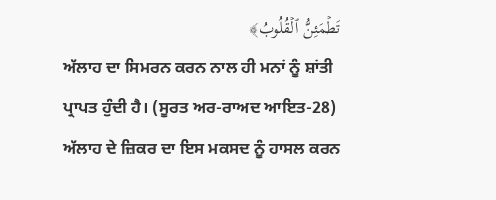تَطۡمَئِنُّ ٱلۡقُلُوبُ﴾
ਅੱਲਾਹ ਦਾ ਸਿਮਰਨ ਕਰਨ ਨਾਲ ਹੀ ਮਨਾਂ ਨੂੰ ਸ਼ਾਂਤੀ ਪ੍ਰਾਪਤ ਹੁੰਦੀ ਹੈ। (ਸੂਰਤ ਅਰ-ਰਾਅਦ ਆਇਤ-28) ਅੱਲਾਹ ਦੇ ਜ਼ਿਕਰ ਦਾ ਇਸ ਮਕਸਦ ਨੂੰ ਹਾਸਲ ਕਰਨ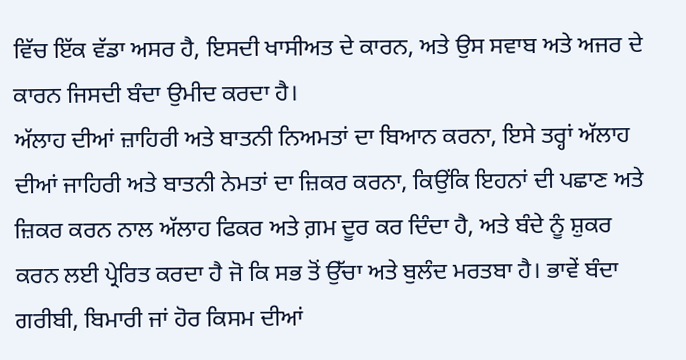ਵਿੱਚ ਇੱਕ ਵੱਡਾ ਅਸਰ ਹੈ, ਇਸਦੀ ਖਾਸੀਅਤ ਦੇ ਕਾਰਨ, ਅਤੇ ਉਸ ਸਵਾਬ ਅਤੇ ਅਜਰ ਦੇ ਕਾਰਨ ਜਿਸਦੀ ਬੰਦਾ ਉਮੀਦ ਕਰਦਾ ਹੈ।
ਅੱਲਾਹ ਦੀਆਂ ਜ਼ਾਹਿਰੀ ਅਤੇ ਬਾਤਨੀ ਨਿਅਮਤਾਂ ਦਾ ਬਿਆਨ ਕਰਨਾ, ਇਸੇ ਤਰ੍ਹਾਂ ਅੱਲਾਹ ਦੀਆਂ ਜਾਹਿਰੀ ਅਤੇ ਬਾਤਨੀ ਨੇਮਤਾਂ ਦਾ ਜ਼ਿਕਰ ਕਰਨਾ, ਕਿਉਂਕਿ ਇਹਨਾਂ ਦੀ ਪਛਾਣ ਅਤੇ ਜ਼ਿਕਰ ਕਰਨ ਨਾਲ ਅੱਲਾਹ ਫਿਕਰ ਅਤੇ ਗ਼ਮ ਦੂਰ ਕਰ ਦਿੰਦਾ ਹੈ, ਅਤੇ ਬੰਦੇ ਨੂੰ ਸ਼ੁਕਰ ਕਰਨ ਲਈ ਪ੍ਰੇਰਿਤ ਕਰਦਾ ਹੈ ਜੋ ਕਿ ਸਭ ਤੋਂ ਉੱਚਾ ਅਤੇ ਬੁਲੰਦ ਮਰਤਬਾ ਹੈ। ਭਾਵੇਂ ਬੰਦਾ ਗਰੀਬੀ, ਬਿਮਾਰੀ ਜਾਂ ਹੋਰ ਕਿਸਮ ਦੀਆਂ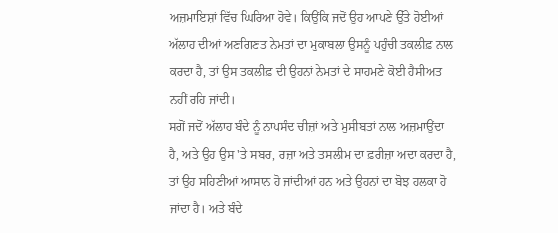ਅਜ਼ਮਾਇਸ਼ਾਂ ਵਿੱਚ ਘਿਰਿਆ ਹੋਵੇ। ਕਿਉਂਕਿ ਜਦੋਂ ਉਹ ਆਪਣੇ ਉੱਤੇ ਹੋਈਆਂ ਅੱਲਾਹ ਦੀਆਂ ਅਣਗਿਣਤ ਨੇਮਤਾਂ ਦਾ ਮੁਕਾਬਲਾ ਉਸਨੂੰ ਪਹੁੰਚੀ ਤਕਲੀਫ਼ ਨਾਲ ਕਰਦਾ ਹੈ, ਤਾਂ ਉਸ ਤਕਲੀਫ਼ ਦੀ ਉਹਨਾਂ ਨੇਮਤਾਂ ਦੇ ਸਾਹਮਣੇ ਕੋਈ ਹੈਸੀਅਤ ਨਹੀਂ ਰਹਿ ਜਾਂਦੀ।
ਸਗੋਂ ਜਦੋਂ ਅੱਲਾਹ ਬੰਦੇ ਨੂੰ ਨਾਪਸੰਦ ਚੀਜ਼ਾਂ ਅਤੇ ਮੁਸੀਬਤਾਂ ਨਾਲ ਅਜ਼ਮਾਉਂਦਾ ਹੈ, ਅਤੇ ਉਹ ਉਸ 'ਤੇ ਸਬਰ, ਰਜ਼ਾ ਅਤੇ ਤਸਲੀਮ ਦਾ ਫ਼ਰੀਜ਼ਾ ਅਦਾ ਕਰਦਾ ਹੈ, ਤਾਂ ਉਹ ਸਹਿਣੀਆਂ ਆਸਾਨ ਹੋ ਜਾਂਦੀਆਂ ਹਨ ਅਤੇ ਉਹਨਾਂ ਦਾ ਬੋਝ ਹਲਕਾ ਹੋ ਜਾਂਦਾ ਹੈ। ਅਤੇ ਬੰਦੇ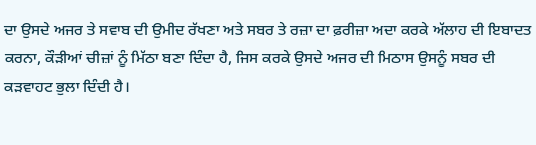ਦਾ ਉਸਦੇ ਅਜਰ ਤੇ ਸਵਾਬ ਦੀ ਉਮੀਦ ਰੱਖਣਾ ਅਤੇ ਸਬਰ ਤੇ ਰਜ਼ਾ ਦਾ ਫ਼ਰੀਜ਼ਾ ਅਦਾ ਕਰਕੇ ਅੱਲਾਹ ਦੀ ਇਬਾਦਤ ਕਰਨਾ, ਕੌੜੀਆਂ ਚੀਜ਼ਾਂ ਨੂੰ ਮਿੱਠਾ ਬਣਾ ਦਿੰਦਾ ਹੈ, ਜਿਸ ਕਰਕੇ ਉਸਦੇ ਅਜਰ ਦੀ ਮਿਠਾਸ ਉਸਨੂੰ ਸਬਰ ਦੀ ਕੜਵਾਹਟ ਭੁਲਾ ਦਿੰਦੀ ਹੈ।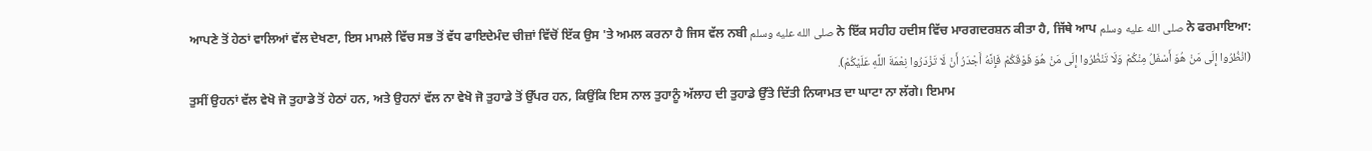ਆਪਣੇ ਤੋਂ ਹੇਠਾਂ ਵਾਲਿਆਂ ਵੱਲ ਦੇਖਣਾ, ਇਸ ਮਾਮਲੇ ਵਿੱਚ ਸਭ ਤੋਂ ਵੱਧ ਫਾਇਦੇਮੰਦ ਚੀਜ਼ਾਂ ਵਿੱਚੋਂ ਇੱਕ ਉਸ 'ਤੇ ਅਮਲ ਕਰਨਾ ਹੈ ਜਿਸ ਵੱਲ ਨਬੀ صلى الله عليه وسلم ਨੇ ਇੱਕ ਸਹੀਹ ਹਦੀਸ ਵਿੱਚ ਮਾਰਗਦਰਸ਼ਨ ਕੀਤਾ ਹੈ, ਜਿੱਥੇ ਆਪ صلى الله عليه وسلم ਨੇ ਫਰਮਾਇਆ:
(انْظُرُوا إِلَى مَنْ هُوَ أَسْفَلُ مِنْكُمْ وَلَا تَنْظُرُوا إِلَى مَنْ هُوَ فَوْقَكُمْ فَإِنَّهُ أَجْدَرُ أَنْ لَا تَزْدَرُوا نِعْمَةَ اللَّهِ عَلَيْكُمْ).
ਤੁਸੀਂ ਉਹਨਾਂ ਵੱਲ ਵੇਖੋ ਜੋ ਤੁਹਾਡੇ ਤੋਂ ਹੇਠਾਂ ਹਨ, ਅਤੇ ਉਹਨਾਂ ਵੱਲ ਨਾ ਵੇਖੋ ਜੋ ਤੁਹਾਡੇ ਤੋਂ ਉੱਪਰ ਹਨ, ਕਿਉਂਕਿ ਇਸ ਨਾਲ ਤੁਹਾਨੂੰ ਅੱਲਾਹ ਦੀ ਤੁਹਾਡੇ ਉੱਤੇ ਦਿੱਤੀ ਨਿਯਾਮਤ ਦਾ ਘਾਟਾ ਨਾ ਲੱਗੇ। ਇਮਾਮ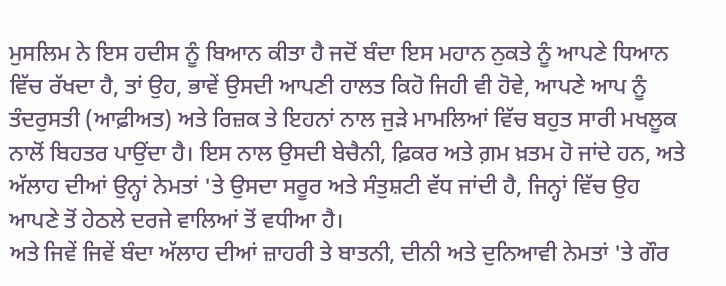ਮੁਸਲਿਮ ਨੇ ਇਸ ਹਦੀਸ ਨੂੰ ਬਿਆਨ ਕੀਤਾ ਹੈ ਜਦੋਂ ਬੰਦਾ ਇਸ ਮਹਾਨ ਨੁਕਤੇ ਨੂੰ ਆਪਣੇ ਧਿਆਨ ਵਿੱਚ ਰੱਖਦਾ ਹੈ, ਤਾਂ ਉਹ, ਭਾਵੇਂ ਉਸਦੀ ਆਪਣੀ ਹਾਲਤ ਕਿਹੋ ਜਿਹੀ ਵੀ ਹੋਵੇ, ਆਪਣੇ ਆਪ ਨੂੰ ਤੰਦਰੁਸਤੀ (ਆਫ਼ੀਅਤ) ਅਤੇ ਰਿਜ਼ਕ ਤੇ ਇਹਨਾਂ ਨਾਲ ਜੁੜੇ ਮਾਮਲਿਆਂ ਵਿੱਚ ਬਹੁਤ ਸਾਰੀ ਮਖਲੂਕ ਨਾਲੋਂ ਬਿਹਤਰ ਪਾਉਂਦਾ ਹੈ। ਇਸ ਨਾਲ ਉਸਦੀ ਬੇਚੈਨੀ, ਫ਼ਿਕਰ ਅਤੇ ਗ਼ਮ ਖ਼ਤਮ ਹੋ ਜਾਂਦੇ ਹਨ, ਅਤੇ ਅੱਲਾਹ ਦੀਆਂ ਉਨ੍ਹਾਂ ਨੇਮਤਾਂ 'ਤੇ ਉਸਦਾ ਸਰੂਰ ਅਤੇ ਸੰਤੁਸ਼ਟੀ ਵੱਧ ਜਾਂਦੀ ਹੈ, ਜਿਨ੍ਹਾਂ ਵਿੱਚ ਉਹ ਆਪਣੇ ਤੋਂ ਹੇਠਲੇ ਦਰਜੇ ਵਾਲਿਆਂ ਤੋਂ ਵਧੀਆ ਹੈ।
ਅਤੇ ਜਿਵੇਂ ਜਿਵੇਂ ਬੰਦਾ ਅੱਲਾਹ ਦੀਆਂ ਜ਼ਾਹਰੀ ਤੇ ਬਾਤਨੀ, ਦੀਨੀ ਅਤੇ ਦੁਨਿਆਵੀ ਨੇਮਤਾਂ 'ਤੇ ਗੌਰ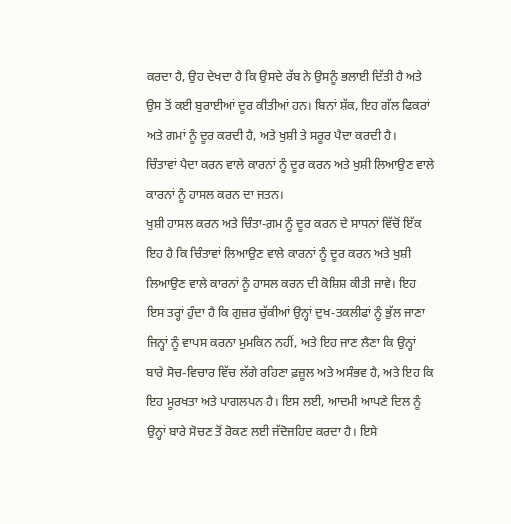ਕਰਦਾ ਹੈ, ਉਹ ਦੇਖਦਾ ਹੈ ਕਿ ਉਸਦੇ ਰੱਬ ਨੇ ਉਸਨੂੰ ਭਲਾਈ ਦਿੱਤੀ ਹੈ ਅਤੇ ਉਸ ਤੋਂ ਕਈ ਬੁਰਾਈਆਂ ਦੂਰ ਕੀਤੀਆਂ ਹਨ। ਬਿਨਾਂ ਸ਼ੱਕ, ਇਹ ਗੱਲ ਫਿਕਰਾਂ ਅਤੇ ਗਮਾਂ ਨੂੰ ਦੂਰ ਕਰਦੀ ਹੈ, ਅਤੇ ਖੁਸ਼ੀ ਤੇ ਸਰੂਰ ਪੈਦਾ ਕਰਦੀ ਹੈ।
ਚਿੰਤਾਵਾਂ ਪੈਦਾ ਕਰਨ ਵਾਲੇ ਕਾਰਨਾਂ ਨੂੰ ਦੂਰ ਕਰਨ ਅਤੇ ਖੁਸ਼ੀ ਲਿਆਉਣ ਵਾਲੇ ਕਾਰਨਾਂ ਨੂੰ ਹਾਸਲ ਕਰਨ ਦਾ ਜਤਨ।
ਖੁਸ਼ੀ ਹਾਸਲ ਕਰਨ ਅਤੇ ਚਿੰਤਾ-ਗ਼ਮ ਨੂੰ ਦੂਰ ਕਰਨ ਦੇ ਸਾਧਨਾਂ ਵਿੱਚੋਂ ਇੱਕ ਇਹ ਹੈ ਕਿ ਚਿੰਤਾਵਾਂ ਲਿਆਉਣ ਵਾਲੇ ਕਾਰਨਾਂ ਨੂੰ ਦੂਰ ਕਰਨ ਅਤੇ ਖੁਸ਼ੀ ਲਿਆਉਣ ਵਾਲੇ ਕਾਰਨਾਂ ਨੂੰ ਹਾਸਲ ਕਰਨ ਦੀ ਕੋਸ਼ਿਸ਼ ਕੀਤੀ ਜਾਵੇ। ਇਹ ਇਸ ਤਰ੍ਹਾਂ ਹੁੰਦਾ ਹੈ ਕਿ ਗੁਜ਼ਰ ਚੁੱਕੀਆਂ ਉਨ੍ਹਾਂ ਦੁਖ-ਤਕਲੀਫਾਂ ਨੂੰ ਭੁੱਲ ਜਾਣਾ ਜਿਨ੍ਹਾਂ ਨੂੰ ਵਾਪਸ ਕਰਨਾ ਮੁਮਕਿਨ ਨਹੀਂ, ਅਤੇ ਇਹ ਜਾਣ ਲੈਣਾ ਕਿ ਉਨ੍ਹਾਂ ਬਾਰੇ ਸੋਚ-ਵਿਚਾਰ ਵਿੱਚ ਲੱਗੇ ਰਹਿਣਾ ਫ਼ਜ਼ੂਲ ਅਤੇ ਅਸੰਭਵ ਹੈ, ਅਤੇ ਇਹ ਕਿ ਇਹ ਮੂਰਖਤਾ ਅਤੇ ਪਾਗਲਪਨ ਹੈ। ਇਸ ਲਈ, ਆਦਮੀ ਆਪਣੇ ਦਿਲ ਨੂੰ ਉਨ੍ਹਾਂ ਬਾਰੇ ਸੋਚਣ ਤੋਂ ਰੋਕਣ ਲਈ ਜੱਦੋਜਹਿਦ ਕਰਦਾ ਹੈ। ਇਸੇ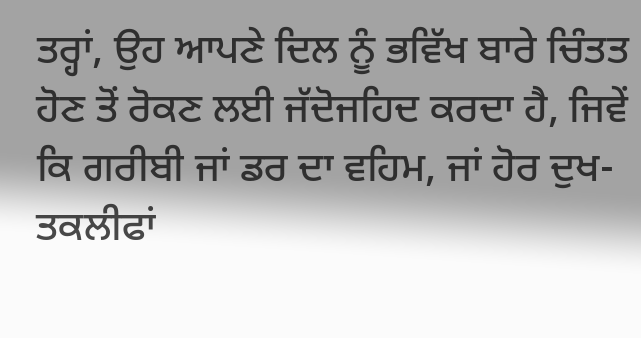ਤਰ੍ਹਾਂ, ਉਹ ਆਪਣੇ ਦਿਲ ਨੂੰ ਭਵਿੱਖ ਬਾਰੇ ਚਿੰਤਤ ਹੋਣ ਤੋਂ ਰੋਕਣ ਲਈ ਜੱਦੋਜਹਿਦ ਕਰਦਾ ਹੈ, ਜਿਵੇਂ ਕਿ ਗਰੀਬੀ ਜਾਂ ਡਰ ਦਾ ਵਹਿਮ, ਜਾਂ ਹੋਰ ਦੁਖ-ਤਕਲੀਫਾਂ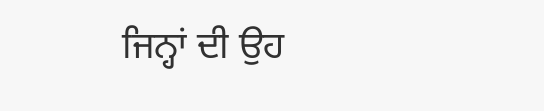ਜਿਨ੍ਹਾਂ ਦੀ ਉਹ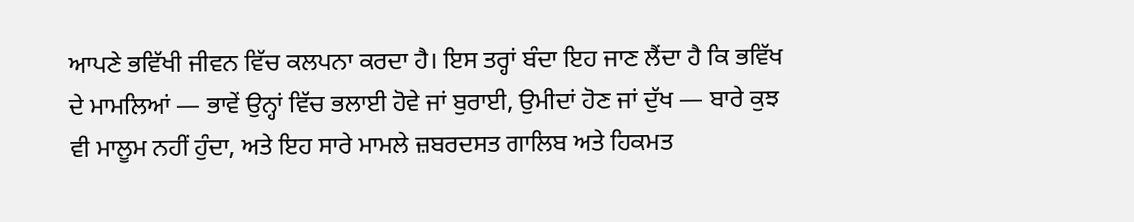ਆਪਣੇ ਭਵਿੱਖੀ ਜੀਵਨ ਵਿੱਚ ਕਲਪਨਾ ਕਰਦਾ ਹੈ। ਇਸ ਤਰ੍ਹਾਂ ਬੰਦਾ ਇਹ ਜਾਣ ਲੈਂਦਾ ਹੈ ਕਿ ਭਵਿੱਖ ਦੇ ਮਾਮਲਿਆਂ — ਭਾਵੇਂ ਉਨ੍ਹਾਂ ਵਿੱਚ ਭਲਾਈ ਹੋਵੇ ਜਾਂ ਬੁਰਾਈ, ਉਮੀਦਾਂ ਹੋਣ ਜਾਂ ਦੁੱਖ — ਬਾਰੇ ਕੁਝ ਵੀ ਮਾਲੂਮ ਨਹੀਂ ਹੁੰਦਾ, ਅਤੇ ਇਹ ਸਾਰੇ ਮਾਮਲੇ ਜ਼ਬਰਦਸਤ ਗਾਲਿਬ ਅਤੇ ਹਿਕਮਤ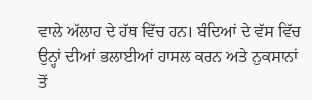ਵਾਲੇ ਅੱਲਾਹ ਦੇ ਹੱਥ ਵਿੱਚ ਹਨ। ਬੰਦਿਆਂ ਦੇ ਵੱਸ ਵਿੱਚ ਉਨ੍ਹਾਂ ਦੀਆਂ ਭਲਾਈਆਂ ਹਾਸਲ ਕਰਨ ਅਤੇ ਨੁਕਸਾਨਾਂ ਤੋਂ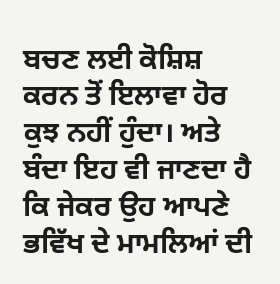ਬਚਣ ਲਈ ਕੋਸ਼ਿਸ਼ ਕਰਨ ਤੋਂ ਇਲਾਵਾ ਹੋਰ ਕੁਝ ਨਹੀਂ ਹੁੰਦਾ। ਅਤੇ ਬੰਦਾ ਇਹ ਵੀ ਜਾਣਦਾ ਹੈ ਕਿ ਜੇਕਰ ਉਹ ਆਪਣੇ ਭਵਿੱਖ ਦੇ ਮਾਮਲਿਆਂ ਦੀ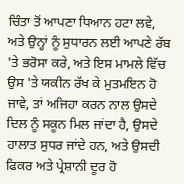ਚਿੰਤਾ ਤੋਂ ਆਪਣਾ ਧਿਆਨ ਹਟਾ ਲਵੇ, ਅਤੇ ਉਨ੍ਹਾਂ ਨੂੰ ਸੁਧਾਰਨ ਲਈ ਆਪਣੇ ਰੱਬ 'ਤੇ ਭਰੋਸਾ ਕਰੇ, ਅਤੇ ਇਸ ਮਾਮਲੇ ਵਿੱਚ ਉਸ 'ਤੇ ਯਕੀਨ ਰੱਖ ਕੇ ਮੁਤਮਇਨ ਹੋ ਜਾਵੇ, ਤਾਂ ਅਜਿਹਾ ਕਰਨ ਨਾਲ ਉਸਦੇ ਦਿਲ ਨੂੰ ਸਕੂਨ ਮਿਲ ਜਾਂਦਾ ਹੈ, ਉਸਦੇ ਹਾਲਾਤ ਸੁਧਰ ਜਾਂਦੇ ਹਨ, ਅਤੇ ਉਸਦੀ ਫਿਕਰ ਅਤੇ ਪ੍ਰੇਸ਼ਾਨੀ ਦੂਰ ਹੋ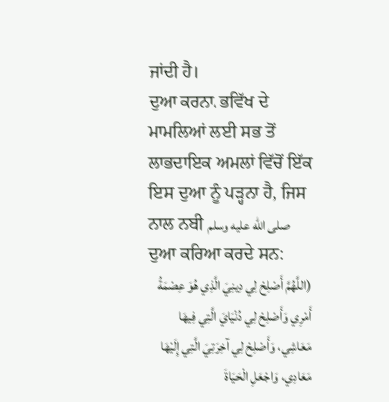ਜਾਂਦੀ ਹੈ।
ਦੁਆ ਕਰਨਾ، ਭਵਿੱਖ ਦੇ ਮਾਮਲਿਆਂ ਲਈ ਸਭ ਤੋਂ ਲਾਭਦਾਇਕ ਅਮਲਾਂ ਵਿੱਚੋਂ ਇੱਕ ਇਸ ਦੁਆ ਨੂੰ ਪੜ੍ਹਨਾ ਹੈ, ਜਿਸ ਨਾਲ ਨਬੀ صلى الله عليه وسلم ਦੁਆ ਕਰਿਆ ਕਰਦੇ ਸਨ:
(اللَّهُمَّ أَصْلِحْ لِي دِينِيَ الَّذِي هُوَ عِصْمَةُ أَمْرِي وَأَصْلِحْ لِي دُنْيَايَ الَّتِي فِيهَا مَعَاشِي، وَأَصْلِحْ لِي آخِرَتِيَ الَّتِي إِلَيْهَا مَعَادِي، وَاجْعَلِ الْحَيَاةَ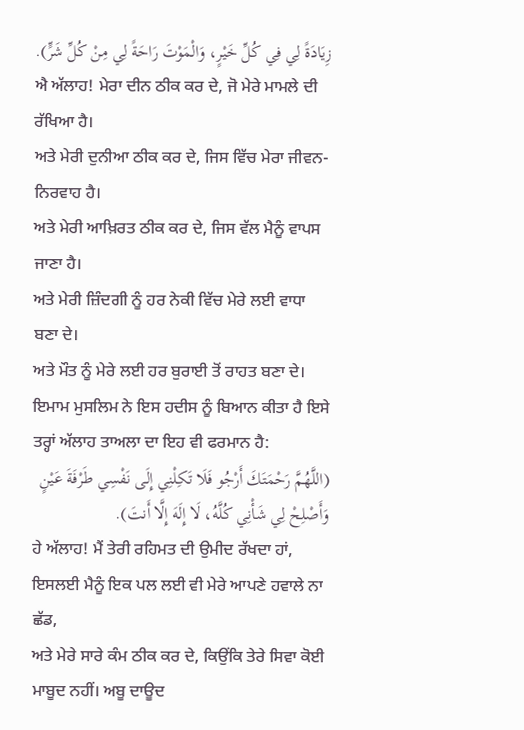زِيَادَةً لِي فِي كُلِّ خَيْرٍ، وَالْمَوْتَ رَاحَةً لِي مِنْ كُلِّ شَرٍّ).
ਐ ਅੱਲਾਹ! ਮੇਰਾ ਦੀਨ ਠੀਕ ਕਰ ਦੇ, ਜੋ ਮੇਰੇ ਮਾਮਲੇ ਦੀ ਰੱਖਿਆ ਹੈ।
ਅਤੇ ਮੇਰੀ ਦੁਨੀਆ ਠੀਕ ਕਰ ਦੇ, ਜਿਸ ਵਿੱਚ ਮੇਰਾ ਜੀਵਨ-ਨਿਰਵਾਹ ਹੈ।
ਅਤੇ ਮੇਰੀ ਆਖ਼ਿਰਤ ਠੀਕ ਕਰ ਦੇ, ਜਿਸ ਵੱਲ ਮੈਨੂੰ ਵਾਪਸ ਜਾਣਾ ਹੈ।
ਅਤੇ ਮੇਰੀ ਜ਼ਿੰਦਗੀ ਨੂੰ ਹਰ ਨੇਕੀ ਵਿੱਚ ਮੇਰੇ ਲਈ ਵਾਧਾ ਬਣਾ ਦੇ।
ਅਤੇ ਮੌਤ ਨੂੰ ਮੇਰੇ ਲਈ ਹਰ ਬੁਰਾਈ ਤੋਂ ਰਾਹਤ ਬਣਾ ਦੇ। ਇਮਾਮ ਮੁਸਲਿਮ ਨੇ ਇਸ ਹਦੀਸ ਨੂੰ ਬਿਆਨ ਕੀਤਾ ਹੈ ਇਸੇ ਤਰ੍ਹਾਂ ਅੱਲਾਹ ਤਾਅਲਾ ਦਾ ਇਹ ਵੀ ਫਰਮਾਨ ਹੈ:
(اللَّهُمَّ رَحْمَتَكَ أَرْجُو فَلَا تَكِلْنِي إِلَى نَفْسِي طَرْفَةَ عَيْنٍ وَأَصْلِحْ لِي شَأْنِي كُلَّهُ، لَا إِلَهَ إِلَّا أَنتَ).
ਹੇ ਅੱਲਾਹ! ਮੈਂ ਤੇਰੀ ਰਹਿਮਤ ਦੀ ਉਮੀਦ ਰੱਖਦਾ ਹਾਂ, ਇਸਲਈ ਮੈਨੂੰ ਇਕ ਪਲ ਲਈ ਵੀ ਮੇਰੇ ਆਪਣੇ ਹਵਾਲੇ ਨਾ ਛੱਡ,
ਅਤੇ ਮੇਰੇ ਸਾਰੇ ਕੰਮ ਠੀਕ ਕਰ ਦੇ, ਕਿਉਂਕਿ ਤੇਰੇ ਸਿਵਾ ਕੋਈ ਮਾਬੂਦ ਨਹੀਂ। ਅਬੂ ਦਾਊਦ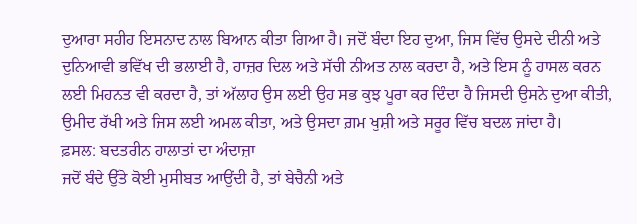ਦੁਆਰਾ ਸਹੀਹ ਇਸਨਾਦ ਨਾਲ ਬਿਆਨ ਕੀਤਾ ਗਿਆ ਹੈ। ਜਦੋਂ ਬੰਦਾ ਇਹ ਦੁਆ, ਜਿਸ ਵਿੱਚ ਉਸਦੇ ਦੀਨੀ ਅਤੇ ਦੁਨਿਆਵੀ ਭਵਿੱਖ ਦੀ ਭਲਾਈ ਹੈ, ਹਾਜ਼ਰ ਦਿਲ ਅਤੇ ਸੱਚੀ ਨੀਅਤ ਨਾਲ ਕਰਦਾ ਹੈ, ਅਤੇ ਇਸ ਨੂੰ ਹਾਸਲ ਕਰਨ ਲਈ ਮਿਹਨਤ ਵੀ ਕਰਦਾ ਹੈ, ਤਾਂ ਅੱਲਾਹ ਉਸ ਲਈ ਉਹ ਸਭ ਕੁਝ ਪੂਰਾ ਕਰ ਦਿੰਦਾ ਹੈ ਜਿਸਦੀ ਉਸਨੇ ਦੁਆ ਕੀਤੀ, ਉਮੀਦ ਰੱਖੀ ਅਤੇ ਜਿਸ ਲਈ ਅਮਲ ਕੀਤਾ, ਅਤੇ ਉਸਦਾ ਗ਼ਮ ਖੁਸ਼ੀ ਅਤੇ ਸਰੂਰ ਵਿੱਚ ਬਦਲ ਜਾਂਦਾ ਹੈ।
ਫ਼ਸਲ: ਬਦਤਰੀਨ ਹਾਲਾਤਾਂ ਦਾ ਅੰਦਾਜ਼ਾ
ਜਦੋਂ ਬੰਦੇ ਉੱਤੇ ਕੋਈ ਮੁਸੀਬਤ ਆਉਂਦੀ ਹੈ, ਤਾਂ ਬੇਚੈਨੀ ਅਤੇ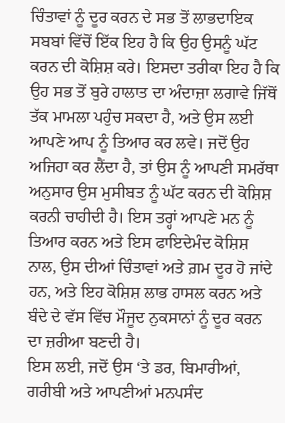ਚਿੰਤਾਵਾਂ ਨੂੰ ਦੂਰ ਕਰਨ ਦੇ ਸਭ ਤੋਂ ਲਾਭਦਾਇਕ ਸਬਬਾਂ ਵਿੱਚੋਂ ਇੱਕ ਇਹ ਹੈ ਕਿ ਉਹ ਉਸਨੂੰ ਘੱਟ ਕਰਨ ਦੀ ਕੋਸ਼ਿਸ਼ ਕਰੇ। ਇਸਦਾ ਤਰੀਕਾ ਇਹ ਹੈ ਕਿ ਉਹ ਸਭ ਤੋਂ ਬੁਰੇ ਹਾਲਾਤ ਦਾ ਅੰਦਾਜ਼ਾ ਲਗਾਵੇ ਜਿੱਥੋਂ ਤੱਕ ਮਾਮਲਾ ਪਹੁੰਚ ਸਕਦਾ ਹੈ, ਅਤੇ ਉਸ ਲਈ ਆਪਣੇ ਆਪ ਨੂੰ ਤਿਆਰ ਕਰ ਲਵੇ। ਜਦੋਂ ਉਹ ਅਜਿਹਾ ਕਰ ਲੈਂਦਾ ਹੈ, ਤਾਂ ਉਸ ਨੂੰ ਆਪਣੀ ਸਮਰੱਥਾ ਅਨੁਸਾਰ ਉਸ ਮੁਸੀਬਤ ਨੂੰ ਘੱਟ ਕਰਨ ਦੀ ਕੋਸ਼ਿਸ਼ ਕਰਨੀ ਚਾਹੀਦੀ ਹੈ। ਇਸ ਤਰ੍ਹਾਂ ਆਪਣੇ ਮਨ ਨੂੰ ਤਿਆਰ ਕਰਨ ਅਤੇ ਇਸ ਫਾਇਦੇਮੰਦ ਕੋਸ਼ਿਸ਼ ਨਾਲ, ਉਸ ਦੀਆਂ ਚਿੰਤਾਵਾਂ ਅਤੇ ਗ਼ਮ ਦੂਰ ਹੋ ਜਾਂਦੇ ਹਨ, ਅਤੇ ਇਹ ਕੋਸ਼ਿਸ਼ ਲਾਭ ਹਾਸਲ ਕਰਨ ਅਤੇ ਬੰਦੇ ਦੇ ਵੱਸ ਵਿੱਚ ਮੌਜੂਦ ਨੁਕਸਾਨਾਂ ਨੂੰ ਦੂਰ ਕਰਨ ਦਾ ਜ਼ਰੀਆ ਬਣਦੀ ਹੈ।
ਇਸ ਲਈ, ਜਦੋਂ ਉਸ ‘ਤੇ ਡਰ, ਬਿਮਾਰੀਆਂ, ਗਰੀਬੀ ਅਤੇ ਆਪਣੀਆਂ ਮਨਪਸੰਦ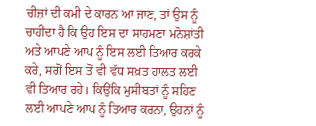ਚੀਜ਼ਾਂ ਦੀ ਕਮੀ ਦੇ ਕਾਰਨ ਆ ਜਾਣ, ਤਾਂ ਉਸ ਨੂੰ ਚਾਹੀਦਾ ਹੈ ਕਿ ਉਹ ਇਸ ਦਾ ਸਾਹਮਣਾ ਮਨੋਸ਼ਾਂਤੀ ਅਤੇ ਆਪਣੇ ਆਪ ਨੂੰ ਇਸ ਲਈ ਤਿਆਰ ਕਰਕੇ ਕਰੇ, ਸਗੋਂ ਇਸ ਤੋਂ ਵੀ ਵੱਧ ਸਖ਼ਤ ਹਾਲਤ ਲਈ ਵੀ ਤਿਆਰ ਰਹੇ। ਕਿਉਂਕਿ ਮੁਸੀਬਤਾਂ ਨੂੰ ਸਹਿਣ ਲਈ ਆਪਣੇ ਆਪ ਨੂੰ ਤਿਆਰ ਕਰਨਾ, ਉਹਨਾਂ ਨੂੰ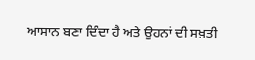ਆਸਾਨ ਬਣਾ ਦਿੰਦਾ ਹੈ ਅਤੇ ਉਹਨਾਂ ਦੀ ਸਖ਼ਤੀ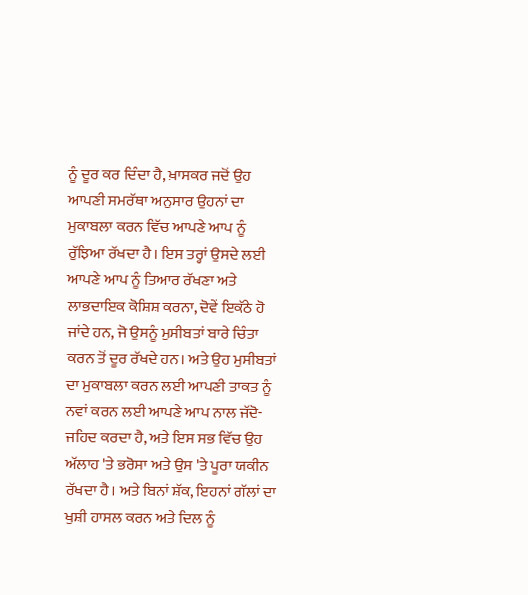ਨੂੰ ਦੂਰ ਕਰ ਦਿੰਦਾ ਹੈ, ਖ਼ਾਸਕਰ ਜਦੋਂ ਉਹ ਆਪਣੀ ਸਮਰੱਥਾ ਅਨੁਸਾਰ ਉਹਨਾਂ ਦਾ ਮੁਕਾਬਲਾ ਕਰਨ ਵਿੱਚ ਆਪਣੇ ਆਪ ਨੂੰ ਰੁੱਝਿਆ ਰੱਖਦਾ ਹੈ। ਇਸ ਤਰ੍ਹਾਂ ਉਸਦੇ ਲਈ ਆਪਣੇ ਆਪ ਨੂੰ ਤਿਆਰ ਰੱਖਣਾ ਅਤੇ ਲਾਭਦਾਇਕ ਕੋਸ਼ਿਸ਼ ਕਰਨਾ, ਦੋਵੇਂ ਇਕੱਠੇ ਹੋ ਜਾਂਦੇ ਹਨ, ਜੋ ਉਸਨੂੰ ਮੁਸੀਬਤਾਂ ਬਾਰੇ ਚਿੰਤਾ ਕਰਨ ਤੋਂ ਦੂਰ ਰੱਖਦੇ ਹਨ। ਅਤੇ ਉਹ ਮੁਸੀਬਤਾਂ ਦਾ ਮੁਕਾਬਲਾ ਕਰਨ ਲਈ ਆਪਣੀ ਤਾਕਤ ਨੂੰ ਨਵਾਂ ਕਰਨ ਲਈ ਆਪਣੇ ਆਪ ਨਾਲ ਜੱਦੋ-ਜਹਿਦ ਕਰਦਾ ਹੈ, ਅਤੇ ਇਸ ਸਭ ਵਿੱਚ ਉਹ ਅੱਲਾਹ 'ਤੇ ਭਰੋਸਾ ਅਤੇ ਉਸ 'ਤੇ ਪੂਰਾ ਯਕੀਨ ਰੱਖਦਾ ਹੈ। ਅਤੇ ਬਿਨਾਂ ਸ਼ੱਕ, ਇਹਨਾਂ ਗੱਲਾਂ ਦਾ ਖੁਸ਼ੀ ਹਾਸਲ ਕਰਨ ਅਤੇ ਦਿਲ ਨੂੰ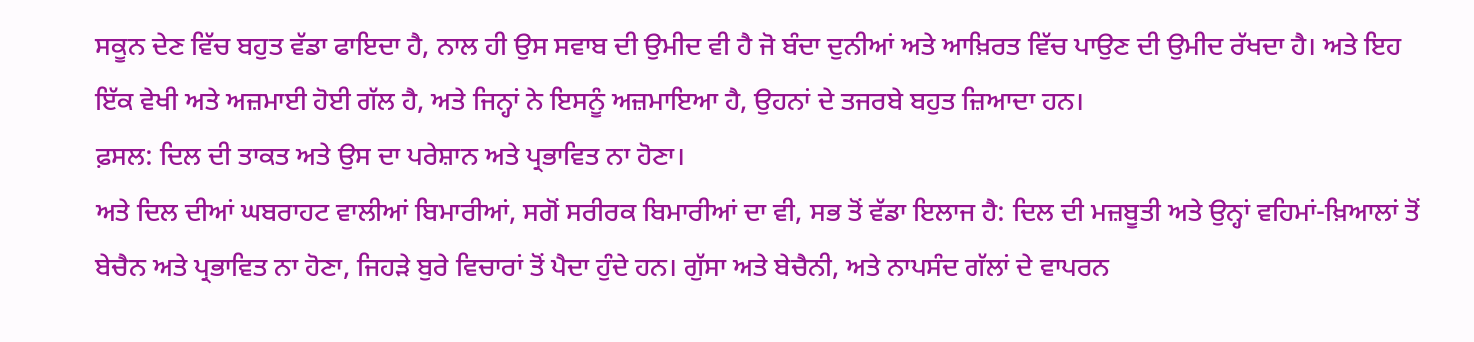ਸਕੂਨ ਦੇਣ ਵਿੱਚ ਬਹੁਤ ਵੱਡਾ ਫਾਇਦਾ ਹੈ, ਨਾਲ ਹੀ ਉਸ ਸਵਾਬ ਦੀ ਉਮੀਦ ਵੀ ਹੈ ਜੋ ਬੰਦਾ ਦੁਨੀਆਂ ਅਤੇ ਆਖ਼ਿਰਤ ਵਿੱਚ ਪਾਉਣ ਦੀ ਉਮੀਦ ਰੱਖਦਾ ਹੈ। ਅਤੇ ਇਹ ਇੱਕ ਵੇਖੀ ਅਤੇ ਅਜ਼ਮਾਈ ਹੋਈ ਗੱਲ ਹੈ, ਅਤੇ ਜਿਨ੍ਹਾਂ ਨੇ ਇਸਨੂੰ ਅਜ਼ਮਾਇਆ ਹੈ, ਉਹਨਾਂ ਦੇ ਤਜਰਬੇ ਬਹੁਤ ਜ਼ਿਆਦਾ ਹਨ।
ਫ਼ਸਲ: ਦਿਲ ਦੀ ਤਾਕਤ ਅਤੇ ਉਸ ਦਾ ਪਰੇਸ਼ਾਨ ਅਤੇ ਪ੍ਰਭਾਵਿਤ ਨਾ ਹੋਣਾ।
ਅਤੇ ਦਿਲ ਦੀਆਂ ਘਬਰਾਹਟ ਵਾਲੀਆਂ ਬਿਮਾਰੀਆਂ, ਸਗੋਂ ਸਰੀਰਕ ਬਿਮਾਰੀਆਂ ਦਾ ਵੀ, ਸਭ ਤੋਂ ਵੱਡਾ ਇਲਾਜ ਹੈ: ਦਿਲ ਦੀ ਮਜ਼ਬੂਤੀ ਅਤੇ ਉਨ੍ਹਾਂ ਵਹਿਮਾਂ-ਖ਼ਿਆਲਾਂ ਤੋਂ ਬੇਚੈਨ ਅਤੇ ਪ੍ਰਭਾਵਿਤ ਨਾ ਹੋਣਾ, ਜਿਹੜੇ ਬੁਰੇ ਵਿਚਾਰਾਂ ਤੋਂ ਪੈਦਾ ਹੁੰਦੇ ਹਨ। ਗੁੱਸਾ ਅਤੇ ਬੇਚੈਨੀ, ਅਤੇ ਨਾਪਸੰਦ ਗੱਲਾਂ ਦੇ ਵਾਪਰਨ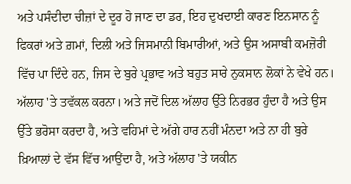ਅਤੇ ਪਸੰਦੀਦਾ ਚੀਜ਼ਾਂ ਦੇ ਦੂਰ ਹੋ ਜਾਣ ਦਾ ਡਰ, ਇਹ ਦੁਖਦਾਈ ਕਾਰਣ ਇਨਸਾਨ ਨੂੰ ਫਿਕਰਾਂ ਅਤੇ ਗ਼ਮਾਂ, ਦਿਲੀ ਅਤੇ ਜਿਸਮਾਨੀ ਬਿਮਾਰੀਆਂ, ਅਤੇ ਉਸ ਅਸਾਬੀ ਕਮਜ਼ੋਰੀ ਵਿੱਚ ਪਾ ਦਿੰਦੇ ਹਨ, ਜਿਸ ਦੇ ਬੁਰੇ ਪ੍ਰਭਾਵ ਅਤੇ ਬਹੁਤ ਸਾਰੇ ਨੁਕਸਾਨ ਲੋਕਾਂ ਨੇ ਵੇਖੇ ਹਨ।
ਅੱਲਾਹ 'ਤੇ ਤਵੱਕਲ ਕਰਨਾ। ਅਤੇ ਜਦੋਂ ਦਿਲ ਅੱਲਾਹ ਉੱਤੇ ਨਿਰਭਰ ਹੁੰਦਾ ਹੈ ਅਤੇ ਉਸ ਉੱਤੇ ਭਰੋਸਾ ਕਰਦਾ ਹੈ, ਅਤੇ ਵਹਿਮਾਂ ਦੇ ਅੱਗੇ ਹਾਰ ਨਹੀਂ ਮੰਨਦਾ ਅਤੇ ਨਾ ਹੀ ਬੁਰੇ ਖ਼ਿਆਲਾਂ ਦੇ ਵੱਸ ਵਿੱਚ ਆਉਂਦਾ ਹੈ, ਅਤੇ ਅੱਲਾਹ 'ਤੇ ਯਕੀਨ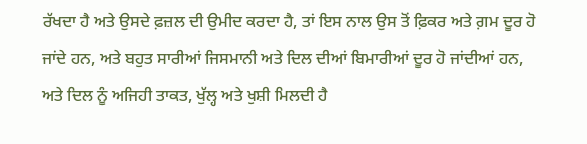ਰੱਖਦਾ ਹੈ ਅਤੇ ਉਸਦੇ ਫ਼ਜ਼ਲ ਦੀ ਉਮੀਦ ਕਰਦਾ ਹੈ, ਤਾਂ ਇਸ ਨਾਲ ਉਸ ਤੋਂ ਫ਼ਿਕਰ ਅਤੇ ਗ਼ਮ ਦੂਰ ਹੋ ਜਾਂਦੇ ਹਨ, ਅਤੇ ਬਹੁਤ ਸਾਰੀਆਂ ਜਿਸਮਾਨੀ ਅਤੇ ਦਿਲ ਦੀਆਂ ਬਿਮਾਰੀਆਂ ਦੂਰ ਹੋ ਜਾਂਦੀਆਂ ਹਨ, ਅਤੇ ਦਿਲ ਨੂੰ ਅਜਿਹੀ ਤਾਕਤ, ਖੁੱਲ੍ਹ ਅਤੇ ਖੁਸ਼ੀ ਮਿਲਦੀ ਹੈ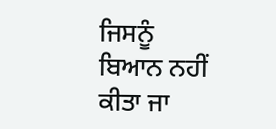ਜਿਸਨੂੰ ਬਿਆਨ ਨਹੀਂ ਕੀਤਾ ਜਾ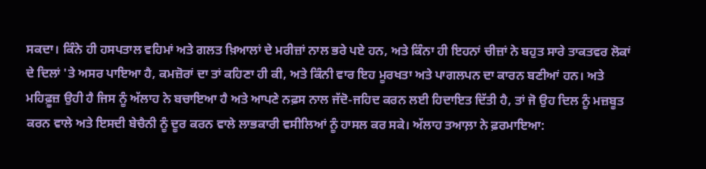ਸਕਦਾ। ਕਿੰਨੇ ਹੀ ਹਸਪਤਾਲ ਵਹਿਮਾਂ ਅਤੇ ਗਲਤ ਖ਼ਿਆਲਾਂ ਦੇ ਮਰੀਜ਼ਾਂ ਨਾਲ ਭਰੇ ਪਏ ਹਨ, ਅਤੇ ਕਿੰਨਾ ਹੀ ਇਹਨਾਂ ਚੀਜ਼ਾਂ ਨੇ ਬਹੁਤ ਸਾਰੇ ਤਾਕਤਵਰ ਲੋਕਾਂ ਦੇ ਦਿਲਾਂ 'ਤੇ ਅਸਰ ਪਾਇਆ ਹੈ, ਕਮਜ਼ੋਰਾਂ ਦਾ ਤਾਂ ਕਹਿਣਾ ਹੀ ਕੀ, ਅਤੇ ਕਿੰਨੀ ਵਾਰ ਇਹ ਮੂਰਖਤਾ ਅਤੇ ਪਾਗਲਪਨ ਦਾ ਕਾਰਨ ਬਣੀਆਂ ਹਨ। ਅਤੇ ਮਹਿਫ਼ੂਜ਼ ਉਹੀ ਹੈ ਜਿਸ ਨੂੰ ਅੱਲਾਹ ਨੇ ਬਚਾਇਆ ਹੈ ਅਤੇ ਆਪਣੇ ਨਫ਼ਸ ਨਾਲ ਜੱਦੋ-ਜਹਿਦ ਕਰਨ ਲਈ ਹਿਦਾਇਤ ਦਿੱਤੀ ਹੈ, ਤਾਂ ਜੋ ਉਹ ਦਿਲ ਨੂੰ ਮਜ਼ਬੂਤ ਕਰਨ ਵਾਲੇ ਅਤੇ ਇਸਦੀ ਬੇਚੈਨੀ ਨੂੰ ਦੂਰ ਕਰਨ ਵਾਲੇ ਲਾਭਕਾਰੀ ਵਸੀਲਿਆਂ ਨੂੰ ਹਾਸਲ ਕਰ ਸਕੇ। ਅੱਲਾਹ ਤਆਲ਼ਾ ਨੇ ਫ਼ਰਮਾਇਆ: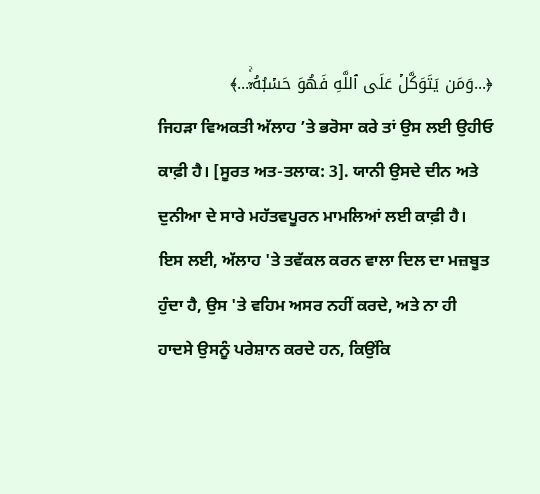﴿...وَمَن يَتَوَكَّلۡ عَلَى ٱللَّهِ فَهُوَ حَسۡبُهُۥٓۚ...﴾
ਜਿਹੜਾ ਵਿਅਕਤੀ ਅੱਲਾਹ ’ਤੇ ਭਰੋਸਾ ਕਰੇ ਤਾਂ ਉਸ ਲਈ ਉਹੀਓ ਕਾਫ਼ੀ ਹੈ। [ਸੂਰਤ ਅਤ-ਤਲਾਕ: 3]. ਯਾਨੀ ਉਸਦੇ ਦੀਨ ਅਤੇ ਦੁਨੀਆ ਦੇ ਸਾਰੇ ਮਹੱਤਵਪੂਰਨ ਮਾਮਲਿਆਂ ਲਈ ਕਾਫ਼ੀ ਹੈ।
ਇਸ ਲਈ, ਅੱਲਾਹ 'ਤੇ ਤਵੱਕਲ ਕਰਨ ਵਾਲਾ ਦਿਲ ਦਾ ਮਜ਼ਬੂਤ ਹੁੰਦਾ ਹੈ, ਉਸ 'ਤੇ ਵਹਿਮ ਅਸਰ ਨਹੀਂ ਕਰਦੇ, ਅਤੇ ਨਾ ਹੀ ਹਾਦਸੇ ਉਸਨੂੰ ਪਰੇਸ਼ਾਨ ਕਰਦੇ ਹਨ, ਕਿਉਂਕਿ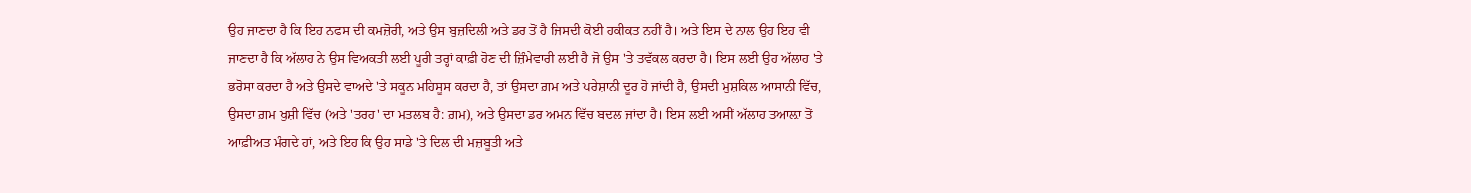ਉਹ ਜਾਣਦਾ ਹੈ ਕਿ ਇਹ ਨਫਸ ਦੀ ਕਮਜ਼ੋਰੀ, ਅਤੇ ਉਸ ਬੁਜ਼ਦਿਲੀ ਅਤੇ ਡਰ ਤੋਂ ਹੈ ਜਿਸਦੀ ਕੋਈ ਹਕੀਕਤ ਨਹੀਂ ਹੈ। ਅਤੇ ਇਸ ਦੇ ਨਾਲ ਉਹ ਇਹ ਵੀ ਜਾਣਦਾ ਹੈ ਕਿ ਅੱਲਾਹ ਨੇ ਉਸ ਵਿਅਕਤੀ ਲਈ ਪੂਰੀ ਤਰ੍ਹਾਂ ਕਾਫ਼ੀ ਹੋਣ ਦੀ ਜ਼ਿੰਮੇਵਾਰੀ ਲਈ ਹੈ ਜੋ ਉਸ 'ਤੇ ਤਵੱਕਲ ਕਰਦਾ ਹੈ। ਇਸ ਲਈ ਉਹ ਅੱਲਾਹ 'ਤੇ ਭਰੋਸਾ ਕਰਦਾ ਹੈ ਅਤੇ ਉਸਦੇ ਵਾਅਦੇ 'ਤੇ ਸਕੂਨ ਮਹਿਸੂਸ ਕਰਦਾ ਹੈ, ਤਾਂ ਉਸਦਾ ਗ਼ਮ ਅਤੇ ਪਰੇਸ਼ਾਨੀ ਦੂਰ ਹੋ ਜਾਂਦੀ ਹੈ, ਉਸਦੀ ਮੁਸ਼ਕਿਲ ਆਸਾਨੀ ਵਿੱਚ, ਉਸਦਾ ਗ਼ਮ ਖੁਸ਼ੀ ਵਿੱਚ (ਅਤੇ 'ਤਰਹ' ਦਾ ਮਤਲਬ ਹੈ: ਗ਼ਮ), ਅਤੇ ਉਸਦਾ ਡਰ ਅਮਨ ਵਿੱਚ ਬਦਲ ਜਾਂਦਾ ਹੈ। ਇਸ ਲਈ ਅਸੀਂ ਅੱਲਾਹ ਤਆਲ਼ਾ ਤੋਂ ਆਫ਼ੀਅਤ ਮੰਗਦੇ ਹਾਂ, ਅਤੇ ਇਹ ਕਿ ਉਹ ਸਾਡੇ 'ਤੇ ਦਿਲ ਦੀ ਮਜ਼ਬੂਤੀ ਅਤੇ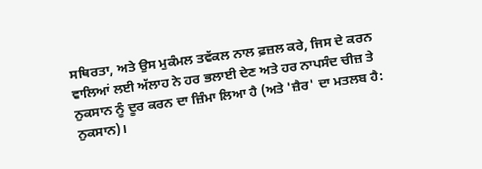ਸਥਿਰਤਾ, ਅਤੇ ਉਸ ਮੁਕੰਮਲ ਤਵੱਕਲ ਨਾਲ ਫ਼ਜ਼ਲ ਕਰੇ, ਜਿਸ ਦੇ ਕਰਨ ਵਾਲਿਆਂ ਲਈ ਅੱਲਾਹ ਨੇ ਹਰ ਭਲਾਈ ਦੇਣ ਅਤੇ ਹਰ ਨਾਪਸੰਦ ਚੀਜ਼ ਤੇ ਨੁਕਸਾਨ ਨੂੰ ਦੂਰ ਕਰਨ ਦਾ ਜ਼ਿੰਮਾ ਲਿਆ ਹੈ (ਅਤੇ 'ਜ਼ੈਰ' ਦਾ ਮਤਲਬ ਹੈ: ਨੁਕਸਾਨ)।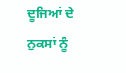ਦੂਜਿਆਂ ਦੇ ਨੁਕਸਾਂ ਨੂੰ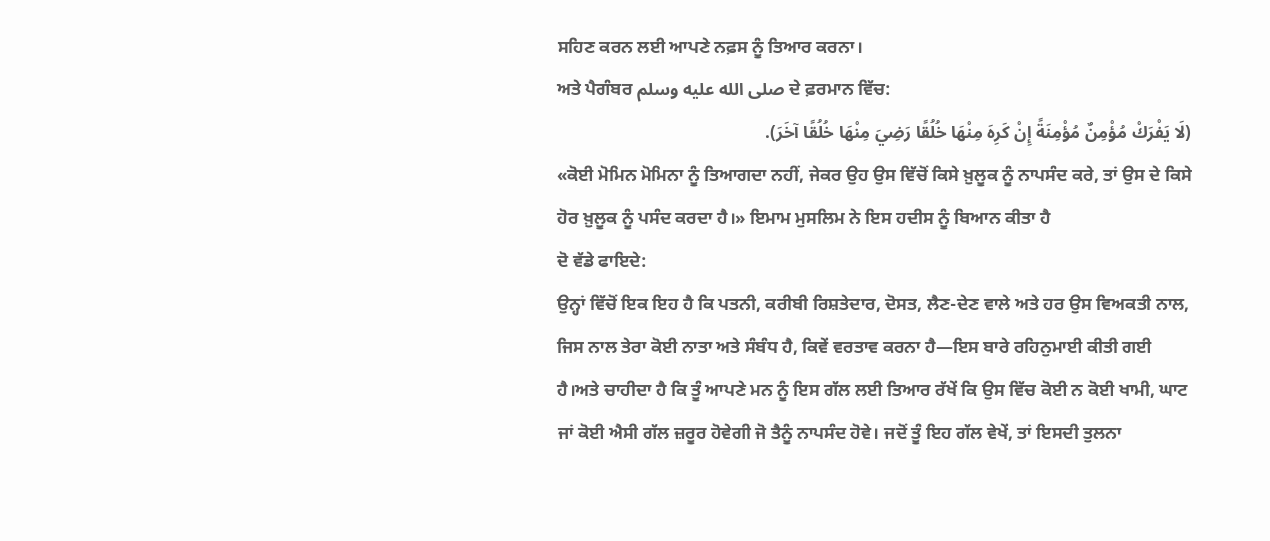ਸਹਿਣ ਕਰਨ ਲਈ ਆਪਣੇ ਨਫ਼ਸ ਨੂੰ ਤਿਆਰ ਕਰਨਾ।
ਅਤੇ ਪੈਗੰਬਰ صلى الله عليه وسلم ਦੇ ਫ਼ਰਮਾਨ ਵਿੱਚ:
(لَا يَفْرَكْ مُؤْمِنٌ مُؤْمِنَةً إِنْ كَرِهَ مِنْهَا خُلُقًا رَضِيَ مِنْهَا خُلُقًا آخَرَ).
«ਕੋਈ ਮੋਮਿਨ ਮੋਮਿਨਾ ਨੂੰ ਤਿਆਗਦਾ ਨਹੀਂ, ਜੇਕਰ ਉਹ ਉਸ ਵਿੱਚੋਂ ਕਿਸੇ ਖ਼ੁਲੂਕ ਨੂੰ ਨਾਪਸੰਦ ਕਰੇ, ਤਾਂ ਉਸ ਦੇ ਕਿਸੇ ਹੋਰ ਖ਼ੁਲੂਕ ਨੂੰ ਪਸੰਦ ਕਰਦਾ ਹੈ।» ਇਮਾਮ ਮੁਸਲਿਮ ਨੇ ਇਸ ਹਦੀਸ ਨੂੰ ਬਿਆਨ ਕੀਤਾ ਹੈ
ਦੋ ਵੱਡੇ ਫਾਇਦੇ:
ਉਨ੍ਹਾਂ ਵਿੱਚੋਂ ਇਕ ਇਹ ਹੈ ਕਿ ਪਤਨੀ, ਕਰੀਬੀ ਰਿਸ਼ਤੇਦਾਰ, ਦੋਸਤ, ਲੈਣ-ਦੇਣ ਵਾਲੇ ਅਤੇ ਹਰ ਉਸ ਵਿਅਕਤੀ ਨਾਲ, ਜਿਸ ਨਾਲ ਤੇਰਾ ਕੋਈ ਨਾਤਾ ਅਤੇ ਸੰਬੰਧ ਹੈ, ਕਿਵੇਂ ਵਰਤਾਵ ਕਰਨਾ ਹੈ—ਇਸ ਬਾਰੇ ਰਹਿਨੁਮਾਈ ਕੀਤੀ ਗਈ ਹੈ।ਅਤੇ ਚਾਹੀਦਾ ਹੈ ਕਿ ਤੂੰ ਆਪਣੇ ਮਨ ਨੂੰ ਇਸ ਗੱਲ ਲਈ ਤਿਆਰ ਰੱਖੇਂ ਕਿ ਉਸ ਵਿੱਚ ਕੋਈ ਨ ਕੋਈ ਖਾਮੀ, ਘਾਟ ਜਾਂ ਕੋਈ ਐਸੀ ਗੱਲ ਜ਼ਰੂਰ ਹੋਵੇਗੀ ਜੋ ਤੈਨੂੰ ਨਾਪਸੰਦ ਹੋਵੇ। ਜਦੋਂ ਤੂੰ ਇਹ ਗੱਲ ਵੇਖੇਂ, ਤਾਂ ਇਸਦੀ ਤੁਲਨਾ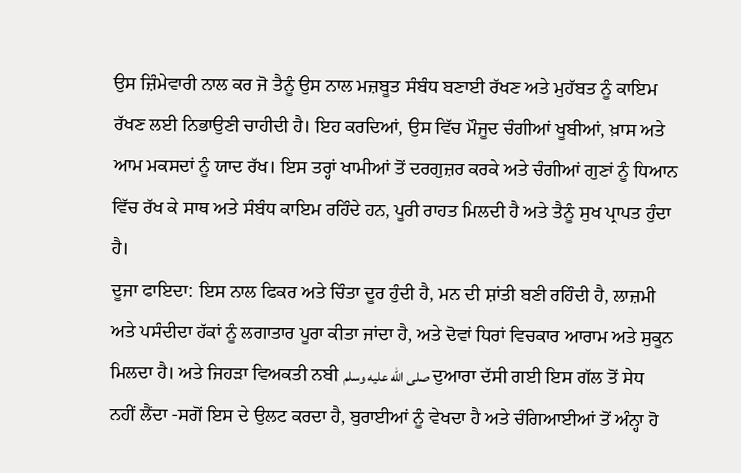ਉਸ ਜ਼ਿੰਮੇਵਾਰੀ ਨਾਲ ਕਰ ਜੋ ਤੈਨੂੰ ਉਸ ਨਾਲ ਮਜ਼ਬੂਤ ਸੰਬੰਧ ਬਣਾਈ ਰੱਖਣ ਅਤੇ ਮੁਹੱਬਤ ਨੂੰ ਕਾਇਮ ਰੱਖਣ ਲਈ ਨਿਭਾਉਣੀ ਚਾਹੀਦੀ ਹੈ। ਇਹ ਕਰਦਿਆਂ, ਉਸ ਵਿੱਚ ਮੌਜੂਦ ਚੰਗੀਆਂ ਖੂਬੀਆਂ, ਖ਼ਾਸ ਅਤੇ ਆਮ ਮਕਸਦਾਂ ਨੂੰ ਯਾਦ ਰੱਖ। ਇਸ ਤਰ੍ਹਾਂ ਖਾਮੀਆਂ ਤੋਂ ਦਰਗੁਜ਼ਰ ਕਰਕੇ ਅਤੇ ਚੰਗੀਆਂ ਗੁਣਾਂ ਨੂੰ ਧਿਆਨ ਵਿੱਚ ਰੱਖ ਕੇ ਸਾਥ ਅਤੇ ਸੰਬੰਧ ਕਾਇਮ ਰਹਿੰਦੇ ਹਨ, ਪੂਰੀ ਰਾਹਤ ਮਿਲਦੀ ਹੈ ਅਤੇ ਤੈਨੂੰ ਸੁਖ ਪ੍ਰਾਪਤ ਹੁੰਦਾ ਹੈ।
ਦੂਜਾ ਫਾਇਦਾ: ਇਸ ਨਾਲ ਫਿਕਰ ਅਤੇ ਚਿੰਤਾ ਦੂਰ ਹੁੰਦੀ ਹੈ, ਮਨ ਦੀ ਸ਼ਾਂਤੀ ਬਣੀ ਰਹਿੰਦੀ ਹੈ, ਲਾਜ਼ਮੀ ਅਤੇ ਪਸੰਦੀਦਾ ਹੱਕਾਂ ਨੂੰ ਲਗਾਤਾਰ ਪੂਰਾ ਕੀਤਾ ਜਾਂਦਾ ਹੈ, ਅਤੇ ਦੋਵਾਂ ਧਿਰਾਂ ਵਿਚਕਾਰ ਆਰਾਮ ਅਤੇ ਸੁਕੂਨ ਮਿਲਦਾ ਹੈ। ਅਤੇ ਜਿਹੜਾ ਵਿਅਕਤੀ ਨਬੀ صلى الله عليه وسلم ਦੁਆਰਾ ਦੱਸੀ ਗਈ ਇਸ ਗੱਲ ਤੋਂ ਸੇਧ ਨਹੀਂ ਲੈਂਦਾ -ਸਗੋਂ ਇਸ ਦੇ ਉਲਟ ਕਰਦਾ ਹੈ, ਬੁਰਾਈਆਂ ਨੂੰ ਵੇਖਦਾ ਹੈ ਅਤੇ ਚੰਗਿਆਈਆਂ ਤੋਂ ਅੰਨ੍ਹਾ ਹੋ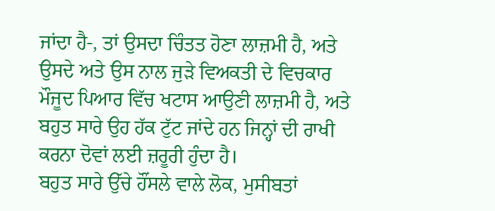ਜਾਂਦਾ ਹੈ-, ਤਾਂ ਉਸਦਾ ਚਿੰਤਤ ਹੋਣਾ ਲਾਜ਼ਮੀ ਹੈ, ਅਤੇ ਉਸਦੇ ਅਤੇ ਉਸ ਨਾਲ ਜੁੜੇ ਵਿਅਕਤੀ ਦੇ ਵਿਚਕਾਰ ਮੌਜੂਦ ਪਿਆਰ ਵਿੱਚ ਖਟਾਸ ਆਉਣੀ ਲਾਜ਼ਮੀ ਹੈ, ਅਤੇ ਬਹੁਤ ਸਾਰੇ ਉਹ ਹੱਕ ਟੁੱਟ ਜਾਂਦੇ ਹਨ ਜਿਨ੍ਹਾਂ ਦੀ ਰਾਖੀ ਕਰਨਾ ਦੋਵਾਂ ਲਈ ਜ਼ਰੂਰੀ ਹੁੰਦਾ ਹੈ।
ਬਹੁਤ ਸਾਰੇ ਉੱਚੇ ਹੌਂਸਲੇ ਵਾਲੇ ਲੋਕ, ਮੁਸੀਬਤਾਂ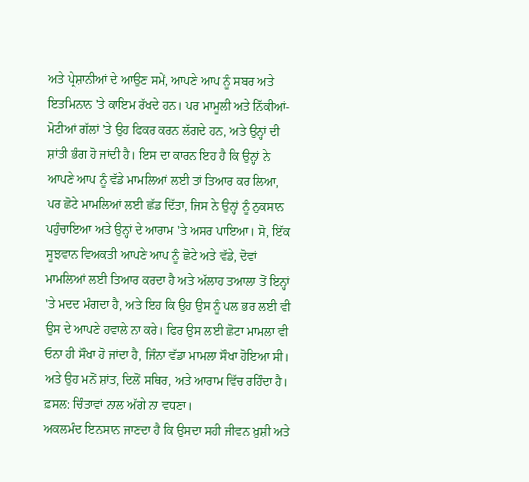ਅਤੇ ਪ੍ਰੇਸ਼ਾਨੀਆਂ ਦੇ ਆਉਣ ਸਮੇਂ, ਆਪਣੇ ਆਪ ਨੂੰ ਸਬਰ ਅਤੇ ਇਤਮਿਨਾਨ 'ਤੇ ਕਾਇਮ ਰੱਖਦੇ ਹਨ। ਪਰ ਮਾਮੂਲੀ ਅਤੇ ਨਿੱਕੀਆਂ-ਮੋਟੀਆਂ ਗੱਲਾਂ 'ਤੇ ਉਹ ਫਿਕਰ ਕਰਨ ਲੱਗਦੇ ਹਨ, ਅਤੇ ਉਨ੍ਹਾਂ ਦੀ ਸ਼ਾਂਤੀ ਭੰਗ ਹੋ ਜਾਂਦੀ ਹੈ। ਇਸ ਦਾ ਕਾਰਨ ਇਹ ਹੈ ਕਿ ਉਨ੍ਹਾਂ ਨੇ ਆਪਣੇ ਆਪ ਨੂੰ ਵੱਡੇ ਮਾਮਲਿਆਂ ਲਈ ਤਾਂ ਤਿਆਰ ਕਰ ਲਿਆ, ਪਰ ਛੋਟੇ ਮਾਮਲਿਆਂ ਲਈ ਛੱਡ ਦਿੱਤਾ, ਜਿਸ ਨੇ ਉਨ੍ਹਾਂ ਨੂੰ ਨੁਕਸਾਨ ਪਹੁੰਚਾਇਆ ਅਤੇ ਉਨ੍ਹਾਂ ਦੇ ਆਰਾਮ 'ਤੇ ਅਸਰ ਪਾਇਆ। ਸੋ, ਇੱਕ ਸੂਝਵਾਨ ਵਿਅਕਤੀ ਆਪਣੇ ਆਪ ਨੂੰ ਛੋਟੇ ਅਤੇ ਵੱਡੇ, ਦੋਵਾਂ ਮਾਮਲਿਆਂ ਲਈ ਤਿਆਰ ਕਰਦਾ ਹੈ ਅਤੇ ਅੱਲਾਹ ਤਆਲਾ ਤੋਂ ਇਨ੍ਹਾਂ 'ਤੇ ਮਦਦ ਮੰਗਦਾ ਹੈ, ਅਤੇ ਇਹ ਕਿ ਉਹ ਉਸ ਨੂੰ ਪਲ ਭਰ ਲਈ ਵੀ ਉਸ ਦੇ ਆਪਣੇ ਹਵਾਲੇ ਨਾ ਕਰੇ। ਫਿਰ ਉਸ ਲਈ ਛੋਟਾ ਮਾਮਲਾ ਵੀ ਓਨਾ ਹੀ ਸੌਖਾ ਹੋ ਜਾਂਦਾ ਹੈ, ਜਿੰਨਾ ਵੱਡਾ ਮਾਮਲਾ ਸੌਖਾ ਹੋਇਆ ਸੀ। ਅਤੇ ਉਹ ਮਨੋਂ ਸ਼ਾਂਤ, ਦਿਲੋਂ ਸਥਿਰ, ਅਤੇ ਆਰਾਮ ਵਿੱਚ ਰਹਿੰਦਾ ਹੈ।
ਫ਼ਸਲ: ਚਿੰਤਾਵਾਂ ਨਾਲ ਅੱਗੇ ਨਾ ਵਧਣਾ।
ਅਕਲਮੰਦ ਇਨਸਾਨ ਜਾਣਦਾ ਹੈ ਕਿ ਉਸਦਾ ਸਹੀ ਜੀਵਨ ਖ਼ੁਸ਼ੀ ਅਤੇ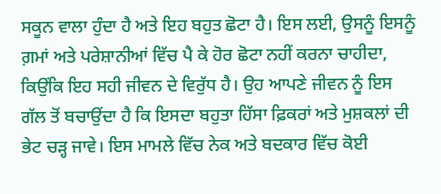ਸਕੂਨ ਵਾਲਾ ਹੁੰਦਾ ਹੈ ਅਤੇ ਇਹ ਬਹੁਤ ਛੋਟਾ ਹੈ। ਇਸ ਲਈ, ਉਸਨੂੰ ਇਸਨੂੰ ਗ਼ਮਾਂ ਅਤੇ ਪਰੇਸ਼ਾਨੀਆਂ ਵਿੱਚ ਪੈ ਕੇ ਹੋਰ ਛੋਟਾ ਨਹੀਂ ਕਰਨਾ ਚਾਹੀਦਾ, ਕਿਉਂਕਿ ਇਹ ਸਹੀ ਜੀਵਨ ਦੇ ਵਿਰੁੱਧ ਹੈ। ਉਹ ਆਪਣੇ ਜੀਵਨ ਨੂੰ ਇਸ ਗੱਲ ਤੋਂ ਬਚਾਉਂਦਾ ਹੈ ਕਿ ਇਸਦਾ ਬਹੁਤਾ ਹਿੱਸਾ ਫ਼ਿਕਰਾਂ ਅਤੇ ਮੁਸ਼ਕਲਾਂ ਦੀ ਭੇਟ ਚੜ੍ਹ ਜਾਵੇ। ਇਸ ਮਾਮਲੇ ਵਿੱਚ ਨੇਕ ਅਤੇ ਬਦਕਾਰ ਵਿੱਚ ਕੋਈ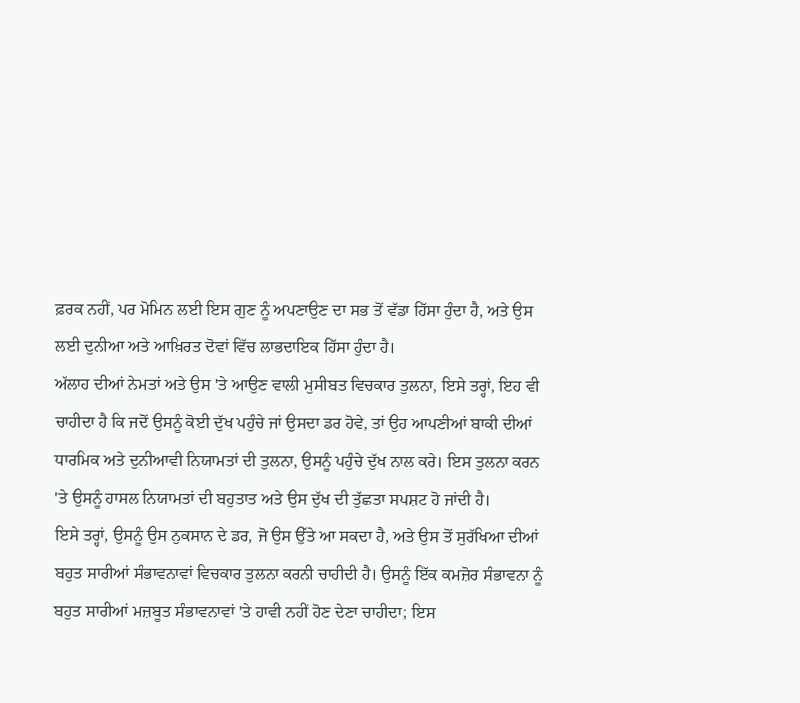ਫ਼ਰਕ ਨਹੀਂ, ਪਰ ਮੋਮਿਨ ਲਈ ਇਸ ਗੁਣ ਨੂੰ ਅਪਣਾਉਣ ਦਾ ਸਭ ਤੋਂ ਵੱਡਾ ਹਿੱਸਾ ਹੁੰਦਾ ਹੈ, ਅਤੇ ਉਸ ਲਈ ਦੁਨੀਆ ਅਤੇ ਆਖ਼ਿਰਤ ਦੋਵਾਂ ਵਿੱਚ ਲਾਭਦਾਇਕ ਹਿੱਸਾ ਹੁੰਦਾ ਹੈ।
ਅੱਲਾਹ ਦੀਆਂ ਨੇਮਤਾਂ ਅਤੇ ਉਸ 'ਤੇ ਆਉਣ ਵਾਲੀ ਮੁਸੀਬਤ ਵਿਚਕਾਰ ਤੁਲਨਾ, ਇਸੇ ਤਰ੍ਹਾਂ, ਇਹ ਵੀ ਚਾਹੀਦਾ ਹੈ ਕਿ ਜਦੋਂ ਉਸਨੂੰ ਕੋਈ ਦੁੱਖ ਪਹੁੰਚੇ ਜਾਂ ਉਸਦਾ ਡਰ ਹੋਵੇ, ਤਾਂ ਉਹ ਆਪਣੀਆਂ ਬਾਕੀ ਦੀਆਂ ਧਾਰਮਿਕ ਅਤੇ ਦੁਨੀਆਵੀ ਨਿਯਾਮਤਾਂ ਦੀ ਤੁਲਨਾ, ਉਸਨੂੰ ਪਹੁੰਚੇ ਦੁੱਖ ਨਾਲ ਕਰੇ। ਇਸ ਤੁਲਨਾ ਕਰਨ 'ਤੇ ਉਸਨੂੰ ਹਾਸਲ ਨਿਯਾਮਤਾਂ ਦੀ ਬਹੁਤਾਤ ਅਤੇ ਉਸ ਦੁੱਖ ਦੀ ਤੁੱਛਤਾ ਸਪਸ਼ਟ ਹੋ ਜਾਂਦੀ ਹੈ।
ਇਸੇ ਤਰ੍ਹਾਂ, ਉਸਨੂੰ ਉਸ ਨੁਕਸਾਨ ਦੇ ਡਰ, ਜੋ ਉਸ ਉੱਤੇ ਆ ਸਕਦਾ ਹੈ, ਅਤੇ ਉਸ ਤੋਂ ਸੁਰੱਖਿਆ ਦੀਆਂ ਬਹੁਤ ਸਾਰੀਆਂ ਸੰਭਾਵਨਾਵਾਂ ਵਿਚਕਾਰ ਤੁਲਨਾ ਕਰਨੀ ਚਾਹੀਦੀ ਹੈ। ਉਸਨੂੰ ਇੱਕ ਕਮਜ਼ੋਰ ਸੰਭਾਵਨਾ ਨੂੰ ਬਹੁਤ ਸਾਰੀਆਂ ਮਜ਼ਬੂਤ ਸੰਭਾਵਨਾਵਾਂ 'ਤੇ ਹਾਵੀ ਨਹੀਂ ਹੋਣ ਦੇਣਾ ਚਾਹੀਦਾ; ਇਸ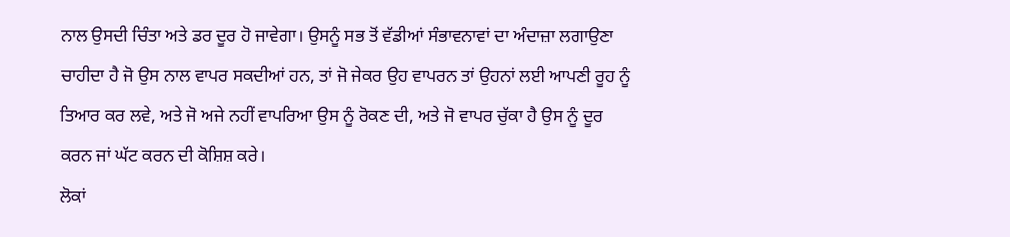ਨਾਲ ਉਸਦੀ ਚਿੰਤਾ ਅਤੇ ਡਰ ਦੂਰ ਹੋ ਜਾਵੇਗਾ। ਉਸਨੂੰ ਸਭ ਤੋਂ ਵੱਡੀਆਂ ਸੰਭਾਵਨਾਵਾਂ ਦਾ ਅੰਦਾਜ਼ਾ ਲਗਾਉਣਾ ਚਾਹੀਦਾ ਹੈ ਜੋ ਉਸ ਨਾਲ ਵਾਪਰ ਸਕਦੀਆਂ ਹਨ, ਤਾਂ ਜੋ ਜੇਕਰ ਉਹ ਵਾਪਰਨ ਤਾਂ ਉਹਨਾਂ ਲਈ ਆਪਣੀ ਰੂਹ ਨੂੰ ਤਿਆਰ ਕਰ ਲਵੇ, ਅਤੇ ਜੋ ਅਜੇ ਨਹੀਂ ਵਾਪਰਿਆ ਉਸ ਨੂੰ ਰੋਕਣ ਦੀ, ਅਤੇ ਜੋ ਵਾਪਰ ਚੁੱਕਾ ਹੈ ਉਸ ਨੂੰ ਦੂਰ ਕਰਨ ਜਾਂ ਘੱਟ ਕਰਨ ਦੀ ਕੋਸ਼ਿਸ਼ ਕਰੇ।
ਲੋਕਾਂ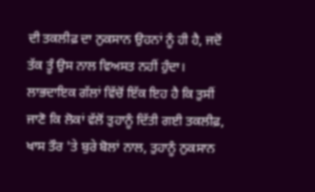ਦੀ ਤਕਲੀਫ਼ ਦਾ ਨੁਕਸਾਨ ਉਹਨਾਂ ਨੂੰ ਹੀ ਹੈ, ਜਦੋਂ ਤੱਕ ਤੂੰ ਉਸ ਨਾਲ ਵਿਅਸਤ ਨਹੀਂ ਹੁੰਦਾ। ਲਾਭਦਾਇਕ ਗੱਲਾਂ ਵਿੱਚੋਂ ਇੱਕ ਇਹ ਹੈ ਕਿ ਤੁਸੀਂ ਜਾਣੋ ਕਿ ਲੋਕਾਂ ਵੱਲੋਂ ਤੁਹਾਨੂੰ ਦਿੱਤੀ ਗਈ ਤਕਲੀਫ਼, ਖਾਸ ਤੌਰ 'ਤੇ ਬੁਰੇ ਬੋਲਾਂ ਨਾਲ, ਤੁਹਾਨੂੰ ਨੁਕਸਾਨ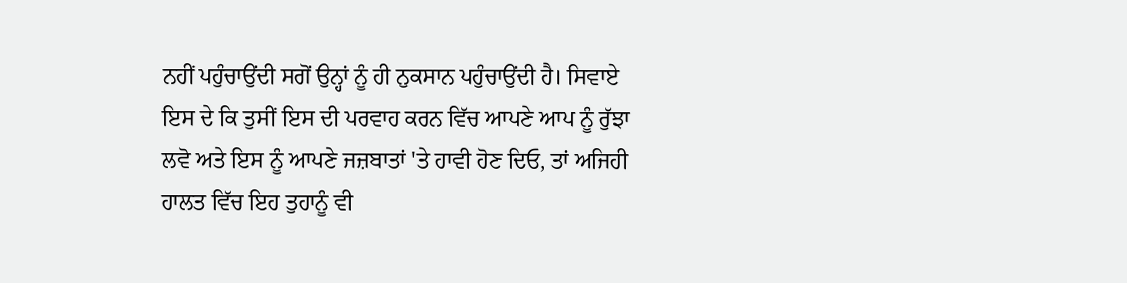ਨਹੀਂ ਪਹੁੰਚਾਉਂਦੀ ਸਗੋਂ ਉਨ੍ਹਾਂ ਨੂੰ ਹੀ ਨੁਕਸਾਨ ਪਹੁੰਚਾਉਂਦੀ ਹੈ। ਸਿਵਾਏ ਇਸ ਦੇ ਕਿ ਤੁਸੀਂ ਇਸ ਦੀ ਪਰਵਾਹ ਕਰਨ ਵਿੱਚ ਆਪਣੇ ਆਪ ਨੂੰ ਰੁੱਝਾ ਲਵੋ ਅਤੇ ਇਸ ਨੂੰ ਆਪਣੇ ਜਜ਼ਬਾਤਾਂ 'ਤੇ ਹਾਵੀ ਹੋਣ ਦਿਓ, ਤਾਂ ਅਜਿਹੀ ਹਾਲਤ ਵਿੱਚ ਇਹ ਤੁਹਾਨੂੰ ਵੀ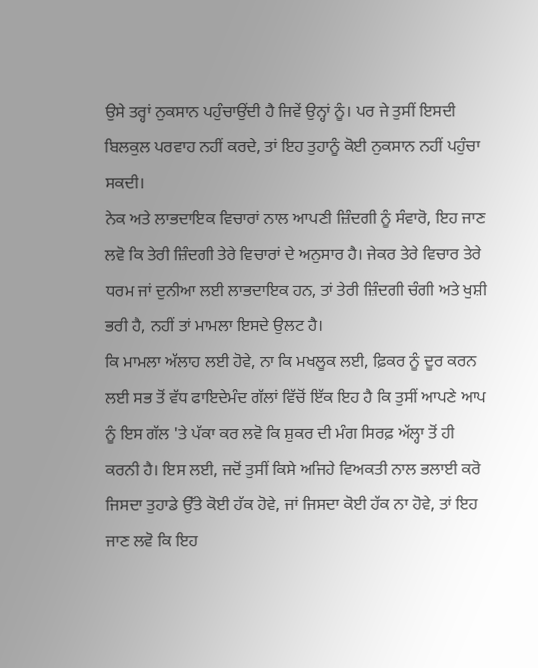ਉਸੇ ਤਰ੍ਹਾਂ ਨੁਕਸਾਨ ਪਹੁੰਚਾਉਂਦੀ ਹੈ ਜਿਵੇਂ ਉਨ੍ਹਾਂ ਨੂੰ। ਪਰ ਜੇ ਤੁਸੀਂ ਇਸਦੀ ਬਿਲਕੁਲ ਪਰਵਾਹ ਨਹੀਂ ਕਰਦੇ, ਤਾਂ ਇਹ ਤੁਹਾਨੂੰ ਕੋਈ ਨੁਕਸਾਨ ਨਹੀਂ ਪਹੁੰਚਾ ਸਕਦੀ।
ਨੇਕ ਅਤੇ ਲਾਭਦਾਇਕ ਵਿਚਾਰਾਂ ਨਾਲ ਆਪਣੀ ਜ਼ਿੰਦਗੀ ਨੂੰ ਸੰਵਾਰੋ, ਇਹ ਜਾਣ ਲਵੋ ਕਿ ਤੇਰੀ ਜ਼ਿੰਦਗੀ ਤੇਰੇ ਵਿਚਾਰਾਂ ਦੇ ਅਨੁਸਾਰ ਹੈ। ਜੇਕਰ ਤੇਰੇ ਵਿਚਾਰ ਤੇਰੇ ਧਰਮ ਜਾਂ ਦੁਨੀਆ ਲਈ ਲਾਭਦਾਇਕ ਹਨ, ਤਾਂ ਤੇਰੀ ਜ਼ਿੰਦਗੀ ਚੰਗੀ ਅਤੇ ਖੁਸ਼ੀ ਭਰੀ ਹੈ, ਨਹੀਂ ਤਾਂ ਮਾਮਲਾ ਇਸਦੇ ਉਲਟ ਹੈ।
ਕਿ ਮਾਮਲਾ ਅੱਲਾਹ ਲਈ ਹੋਵੇ, ਨਾ ਕਿ ਮਖਲੂਕ ਲਈ, ਫ਼ਿਕਰ ਨੂੰ ਦੂਰ ਕਰਨ ਲਈ ਸਭ ਤੋਂ ਵੱਧ ਫਾਇਦੇਮੰਦ ਗੱਲਾਂ ਵਿੱਚੋਂ ਇੱਕ ਇਹ ਹੈ ਕਿ ਤੁਸੀਂ ਆਪਣੇ ਆਪ ਨੂੰ ਇਸ ਗੱਲ 'ਤੇ ਪੱਕਾ ਕਰ ਲਵੋ ਕਿ ਸ਼ੁਕਰ ਦੀ ਮੰਗ ਸਿਰਫ਼ ਅੱਲ੍ਹਾ ਤੋਂ ਹੀ ਕਰਨੀ ਹੈ। ਇਸ ਲਈ, ਜਦੋਂ ਤੁਸੀਂ ਕਿਸੇ ਅਜਿਹੇ ਵਿਅਕਤੀ ਨਾਲ ਭਲਾਈ ਕਰੋ ਜਿਸਦਾ ਤੁਹਾਡੇ ਉੱਤੇ ਕੋਈ ਹੱਕ ਹੋਵੇ, ਜਾਂ ਜਿਸਦਾ ਕੋਈ ਹੱਕ ਨਾ ਹੋਵੇ, ਤਾਂ ਇਹ ਜਾਣ ਲਵੋ ਕਿ ਇਹ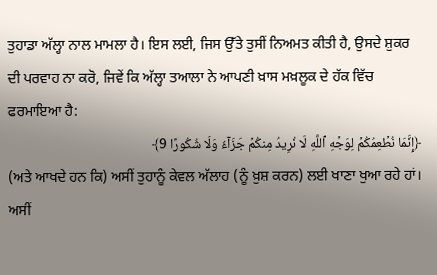ਤੁਹਾਡਾ ਅੱਲ੍ਹਾ ਨਾਲ ਮਾਮਲਾ ਹੈ। ਇਸ ਲਈ, ਜਿਸ ਉੱਤੇ ਤੁਸੀਂ ਨਿਅਮਤ ਕੀਤੀ ਹੈ, ਉਸਦੇ ਸ਼ੁਕਰ ਦੀ ਪਰਵਾਹ ਨਾ ਕਰੋ, ਜਿਵੇਂ ਕਿ ਅੱਲ੍ਹਾ ਤਆਲਾ ਨੇ ਆਪਣੀ ਖ਼ਾਸ ਮਖ਼ਲੂਕ ਦੇ ਹੱਕ ਵਿੱਚ ਫਰਮਾਇਆ ਹੈ:
﴿إِنَّمَا نُطۡعِمُكُمۡ لِوَجۡهِ ٱللَّهِ لَا نُرِيدُ مِنكُمۡ جَزَآءٗ وَلَا شُكُورًا 9﴾
(ਅਤੇ ਆਖਦੇ ਹਨ ਕਿ) ਅਸੀਂ ਤੁਹਾਨੂੰ ਕੇਵਲ ਅੱਲਾਹ (ਨੂੰ ਖ਼ੁਸ਼ ਕਰਨ) ਲਈ ਖਾਣਾ ਖੁਆ ਰਹੇ ਹਾਂ। ਅਸੀਂ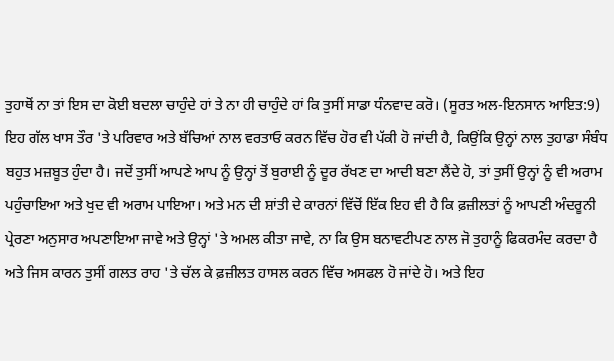ਤੁਹਾਥੋਂ ਨਾ ਤਾਂ ਇਸ ਦਾ ਕੋਈ ਬਦਲਾ ਚਾਹੁੰਦੇ ਹਾਂ ਤੇ ਨਾ ਹੀ ਚਾਹੁੰਦੇ ਹਾਂ ਕਿ ਤੁਸੀਂ ਸਾਡਾ ਧੰਨਵਾਦ ਕਰੋ। (ਸੂਰਤ ਅਲ-ਇਨਸਾਨ ਆਇਤ:9)
ਇਹ ਗੱਲ ਖਾਸ ਤੌਰ 'ਤੇ ਪਰਿਵਾਰ ਅਤੇ ਬੱਚਿਆਂ ਨਾਲ ਵਰਤਾਓ ਕਰਨ ਵਿੱਚ ਹੋਰ ਵੀ ਪੱਕੀ ਹੋ ਜਾਂਦੀ ਹੈ, ਕਿਉਂਕਿ ਉਨ੍ਹਾਂ ਨਾਲ ਤੁਹਾਡਾ ਸੰਬੰਧ ਬਹੁਤ ਮਜ਼ਬੂਤ ਹੁੰਦਾ ਹੈ। ਜਦੋਂ ਤੁਸੀਂ ਆਪਣੇ ਆਪ ਨੂੰ ਉਨ੍ਹਾਂ ਤੋਂ ਬੁਰਾਈ ਨੂੰ ਦੂਰ ਰੱਖਣ ਦਾ ਆਦੀ ਬਣਾ ਲੈਂਦੇ ਹੋ, ਤਾਂ ਤੁਸੀਂ ਉਨ੍ਹਾਂ ਨੂੰ ਵੀ ਅਰਾਮ ਪਹੁੰਚਾਇਆ ਅਤੇ ਖੁਦ ਵੀ ਅਰਾਮ ਪਾਇਆ। ਅਤੇ ਮਨ ਦੀ ਸ਼ਾਂਤੀ ਦੇ ਕਾਰਨਾਂ ਵਿੱਚੋਂ ਇੱਕ ਇਹ ਵੀ ਹੈ ਕਿ ਫ਼ਜ਼ੀਲਤਾਂ ਨੂੰ ਆਪਣੀ ਅੰਦਰੂਨੀ ਪ੍ਰੇਰਣਾ ਅਨੁਸਾਰ ਅਪਣਾਇਆ ਜਾਵੇ ਅਤੇ ਉਨ੍ਹਾਂ 'ਤੇ ਅਮਲ ਕੀਤਾ ਜਾਵੇ, ਨਾ ਕਿ ਉਸ ਬਨਾਵਟੀਪਣ ਨਾਲ ਜੋ ਤੁਹਾਨੂੰ ਫਿਕਰਮੰਦ ਕਰਦਾ ਹੈ ਅਤੇ ਜਿਸ ਕਾਰਨ ਤੁਸੀਂ ਗਲਤ ਰਾਹ 'ਤੇ ਚੱਲ ਕੇ ਫ਼ਜ਼ੀਲਤ ਹਾਸਲ ਕਰਨ ਵਿੱਚ ਅਸਫਲ ਹੋ ਜਾਂਦੇ ਹੋ। ਅਤੇ ਇਹ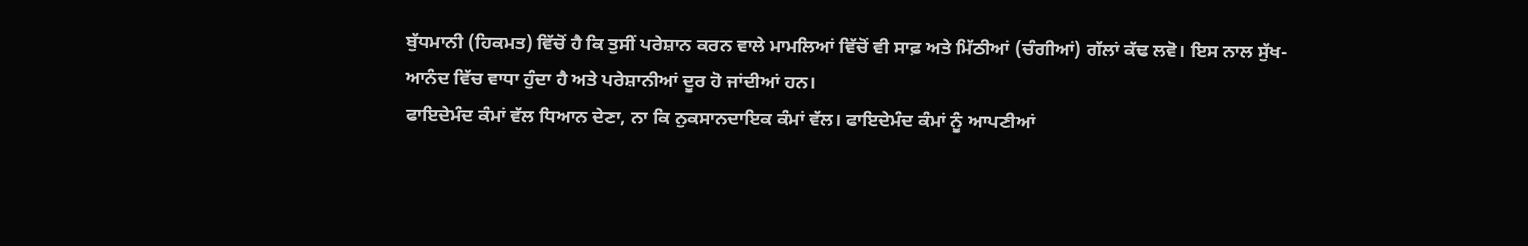ਬੁੱਧਮਾਨੀ (ਹਿਕਮਤ) ਵਿੱਚੋਂ ਹੈ ਕਿ ਤੁਸੀਂ ਪਰੇਸ਼ਾਨ ਕਰਨ ਵਾਲੇ ਮਾਮਲਿਆਂ ਵਿੱਚੋਂ ਵੀ ਸਾਫ਼ ਅਤੇ ਮਿੱਠੀਆਂ (ਚੰਗੀਆਂ) ਗੱਲਾਂ ਕੱਢ ਲਵੋ। ਇਸ ਨਾਲ ਸੁੱਖ-ਆਨੰਦ ਵਿੱਚ ਵਾਧਾ ਹੁੰਦਾ ਹੈ ਅਤੇ ਪਰੇਸ਼ਾਨੀਆਂ ਦੂਰ ਹੋ ਜਾਂਦੀਆਂ ਹਨ।
ਫਾਇਦੇਮੰਦ ਕੰਮਾਂ ਵੱਲ ਧਿਆਨ ਦੇਣਾ, ਨਾ ਕਿ ਨੁਕਸਾਨਦਾਇਕ ਕੰਮਾਂ ਵੱਲ। ਫਾਇਦੇਮੰਦ ਕੰਮਾਂ ਨੂੰ ਆਪਣੀਆਂ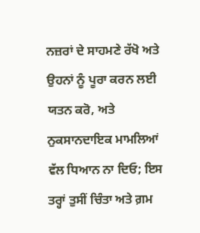ਨਜ਼ਰਾਂ ਦੇ ਸਾਹਮਣੇ ਰੱਖੋ ਅਤੇ ਉਹਨਾਂ ਨੂੰ ਪੂਰਾ ਕਰਨ ਲਈ ਯਤਨ ਕਰੋ, ਅਤੇ ਨੁਕਸਾਨਦਾਇਕ ਮਾਮਲਿਆਂ ਵੱਲ ਧਿਆਨ ਨਾ ਦਿਓ; ਇਸ ਤਰ੍ਹਾਂ ਤੁਸੀਂ ਚਿੰਤਾ ਅਤੇ ਗ਼ਮ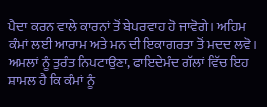ਪੈਦਾ ਕਰਨ ਵਾਲੇ ਕਾਰਨਾਂ ਤੋਂ ਬੇਪਰਵਾਹ ਹੋ ਜਾਵੋਗੇ। ਅਹਿਮ ਕੰਮਾਂ ਲਈ ਆਰਾਮ ਅਤੇ ਮਨ ਦੀ ਇਕਾਗਰਤਾ ਤੋਂ ਮਦਦ ਲਵੋ।
ਅਮਲਾਂ ਨੂੰ ਤੁਰੰਤ ਨਿਪਟਾਉਣਾ, ਫਾਇਦੇਮੰਦ ਗੱਲਾਂ ਵਿੱਚ ਇਹ ਸ਼ਾਮਲ ਹੈ ਕਿ ਕੰਮਾਂ ਨੂੰ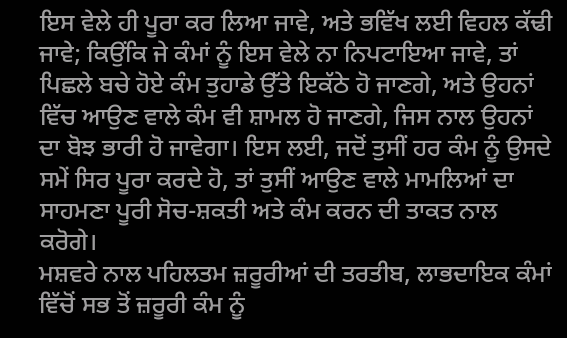ਇਸ ਵੇਲੇ ਹੀ ਪੂਰਾ ਕਰ ਲਿਆ ਜਾਵੇ, ਅਤੇ ਭਵਿੱਖ ਲਈ ਵਿਹਲ ਕੱਢੀ ਜਾਵੇ; ਕਿਉਂਕਿ ਜੇ ਕੰਮਾਂ ਨੂੰ ਇਸ ਵੇਲੇ ਨਾ ਨਿਪਟਾਇਆ ਜਾਵੇ, ਤਾਂ ਪਿਛਲੇ ਬਚੇ ਹੋਏ ਕੰਮ ਤੁਹਾਡੇ ਉੱਤੇ ਇਕੱਠੇ ਹੋ ਜਾਣਗੇ, ਅਤੇ ਉਹਨਾਂ ਵਿੱਚ ਆਉਣ ਵਾਲੇ ਕੰਮ ਵੀ ਸ਼ਾਮਲ ਹੋ ਜਾਣਗੇ, ਜਿਸ ਨਾਲ ਉਹਨਾਂ ਦਾ ਬੋਝ ਭਾਰੀ ਹੋ ਜਾਵੇਗਾ। ਇਸ ਲਈ, ਜਦੋਂ ਤੁਸੀਂ ਹਰ ਕੰਮ ਨੂੰ ਉਸਦੇ ਸਮੇਂ ਸਿਰ ਪੂਰਾ ਕਰਦੇ ਹੋ, ਤਾਂ ਤੁਸੀਂ ਆਉਣ ਵਾਲੇ ਮਾਮਲਿਆਂ ਦਾ ਸਾਹਮਣਾ ਪੂਰੀ ਸੋਚ-ਸ਼ਕਤੀ ਅਤੇ ਕੰਮ ਕਰਨ ਦੀ ਤਾਕਤ ਨਾਲ ਕਰੋਗੇ।
ਮਸ਼ਵਰੇ ਨਾਲ ਪਹਿਲਤਮ ਜ਼ਰੂਰੀਆਂ ਦੀ ਤਰਤੀਬ, ਲਾਭਦਾਇਕ ਕੰਮਾਂ ਵਿੱਚੋਂ ਸਭ ਤੋਂ ਜ਼ਰੂਰੀ ਕੰਮ ਨੂੰ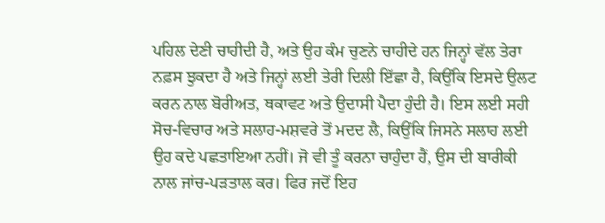ਪਹਿਲ ਦੇਣੀ ਚਾਹੀਦੀ ਹੈ, ਅਤੇ ਉਹ ਕੰਮ ਚੁਣਨੇ ਚਾਹੀਦੇ ਹਨ ਜਿਨ੍ਹਾਂ ਵੱਲ ਤੇਰਾ ਨਫ਼ਸ ਝੁਕਦਾ ਹੈ ਅਤੇ ਜਿਨ੍ਹਾਂ ਲਈ ਤੇਰੀ ਦਿਲੀ ਇੱਛਾ ਹੈ, ਕਿਉਂਕਿ ਇਸਦੇ ਉਲਟ ਕਰਨ ਨਾਲ ਬੋਰੀਅਤ, ਥਕਾਵਟ ਅਤੇ ਉਦਾਸੀ ਪੈਦਾ ਹੁੰਦੀ ਹੈ। ਇਸ ਲਈ ਸਹੀ ਸੋਚ-ਵਿਚਾਰ ਅਤੇ ਸਲਾਹ-ਮਸ਼ਵਰੇ ਤੋਂ ਮਦਦ ਲੈ, ਕਿਉਂਕਿ ਜਿਸਨੇ ਸਲਾਹ ਲਈ ਉਹ ਕਦੇ ਪਛਤਾਇਆ ਨਹੀਂ। ਜੋ ਵੀ ਤੂੰ ਕਰਨਾ ਚਾਹੁੰਦਾ ਹੈਂ, ਉਸ ਦੀ ਬਾਰੀਕੀ ਨਾਲ ਜਾਂਚ-ਪੜਤਾਲ ਕਰ। ਫਿਰ ਜਦੋਂ ਇਹ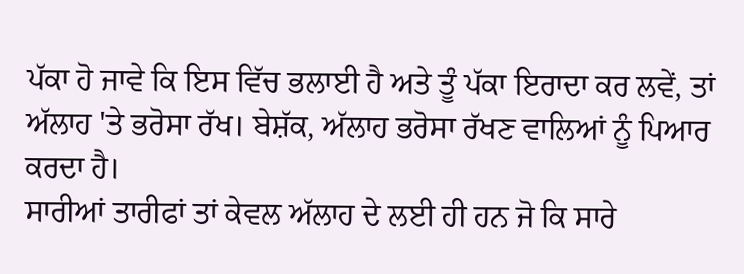ਪੱਕਾ ਹੋ ਜਾਵੇ ਕਿ ਇਸ ਵਿੱਚ ਭਲਾਈ ਹੈ ਅਤੇ ਤੂੰ ਪੱਕਾ ਇਰਾਦਾ ਕਰ ਲਵੇਂ, ਤਾਂ ਅੱਲਾਹ 'ਤੇ ਭਰੋਸਾ ਰੱਖ। ਬੇਸ਼ੱਕ, ਅੱਲਾਹ ਭਰੋਸਾ ਰੱਖਣ ਵਾਲਿਆਂ ਨੂੰ ਪਿਆਰ ਕਰਦਾ ਹੈ।
ਸਾਰੀਆਂ ਤਾਰੀਫਾਂ ਤਾਂ ਕੇਵਲ ਅੱਲਾਹ ਦੇ ਲਈ ਹੀ ਹਨ ਜੋ ਕਿ ਸਾਰੇ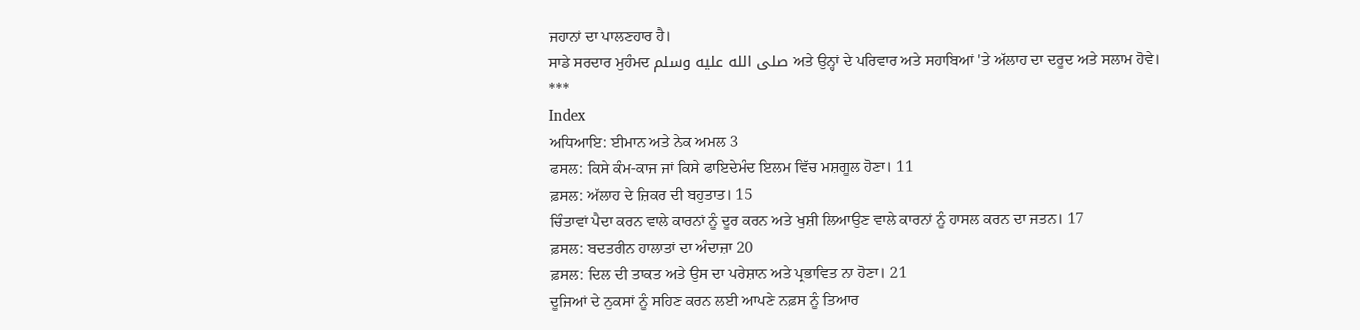ਜਹਾਨਾਂ ਦਾ ਪਾਲਣਹਾਰ ਹੈ।
ਸਾਡੇ ਸਰਦਾਰ ਮੁਹੰਮਦ صلى الله عليه وسلم ਅਤੇ ਉਨ੍ਹਾਂ ਦੇ ਪਰਿਵਾਰ ਅਤੇ ਸਹਾਬਿਆਂ 'ਤੇ ਅੱਲਾਹ ਦਾ ਦਰੂਦ ਅਤੇ ਸਲਾਮ ਹੋਵੇ।
***
Index
ਅਧਿਆਇ: ਈਮਾਨ ਅਤੇ ਨੇਕ ਅਮਲ 3
ਫਸਲ: ਕਿਸੇ ਕੰਮ-ਕਾਜ ਜਾਂ ਕਿਸੇ ਫਾਇਦੇਮੰਦ ਇਲਮ ਵਿੱਚ ਮਸ਼ਗੂਲ ਹੋਣਾ। 11
ਫ਼ਸਲ: ਅੱਲਾਹ ਦੇ ਜ਼ਿਕਰ ਦੀ ਬਹੁਤਾਤ। 15
ਚਿੰਤਾਵਾਂ ਪੈਦਾ ਕਰਨ ਵਾਲੇ ਕਾਰਨਾਂ ਨੂੰ ਦੂਰ ਕਰਨ ਅਤੇ ਖੁਸ਼ੀ ਲਿਆਉਣ ਵਾਲੇ ਕਾਰਨਾਂ ਨੂੰ ਹਾਸਲ ਕਰਨ ਦਾ ਜਤਨ। 17
ਫ਼ਸਲ: ਬਦਤਰੀਨ ਹਾਲਾਤਾਂ ਦਾ ਅੰਦਾਜ਼ਾ 20
ਫ਼ਸਲ: ਦਿਲ ਦੀ ਤਾਕਤ ਅਤੇ ਉਸ ਦਾ ਪਰੇਸ਼ਾਨ ਅਤੇ ਪ੍ਰਭਾਵਿਤ ਨਾ ਹੋਣਾ। 21
ਦੂਜਿਆਂ ਦੇ ਨੁਕਸਾਂ ਨੂੰ ਸਹਿਣ ਕਰਨ ਲਈ ਆਪਣੇ ਨਫ਼ਸ ਨੂੰ ਤਿਆਰ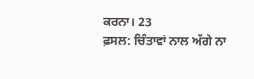ਕਰਨਾ। 23
ਫ਼ਸਲ: ਚਿੰਤਾਵਾਂ ਨਾਲ ਅੱਗੇ ਨਾ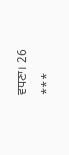ਵਧਣਾ। 26
***